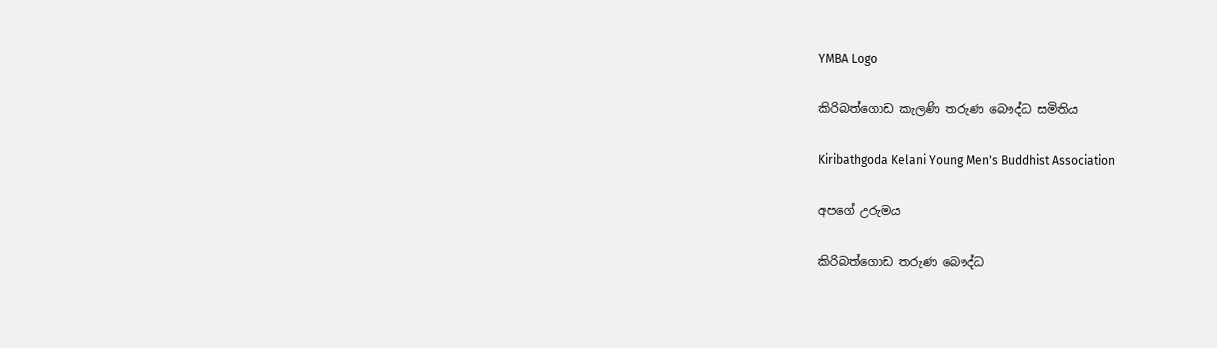YMBA Logo

කිරිබත්ගොඩ කැලණි තරුණ බෞද්ධ සමිතිය

Kiribathgoda Kelani Young Men's Buddhist Association

අපගේ උරුමය

කිරිබත්ගොඩ තරුණ බෞද්ධ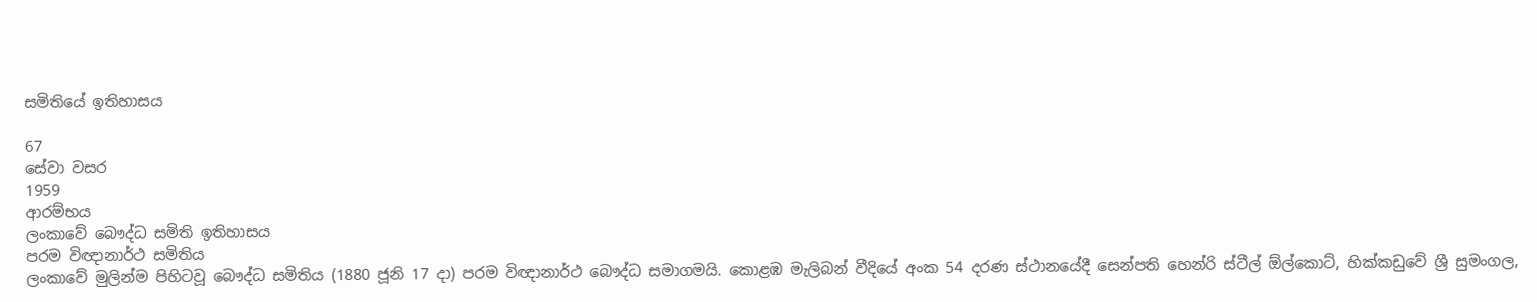සමිතියේ ඉතිහාසය

67
සේවා වසර
1959
ආරම්භය
ලංකාවේ බෞද්ධ සමිති ඉතිහාසය
පරම විඥානාර්ථ සමිතිය
ලංකාවේ මුලින්ම පිහිටවූ බෞද්ධ සමිතිය (1880 ජූනි 17 දා) පරම විඥානාර්ථ බෞද්ධ සමාගමයි. කොළඹ මැලිබන් වීදියේ අංක 54 දරණ ස්ථානයේදී සෙන්පති හෙන්රි ස්ටීල් ඕල්කොට්, හික්කඩුවේ ශ්‍රී සුමංගල,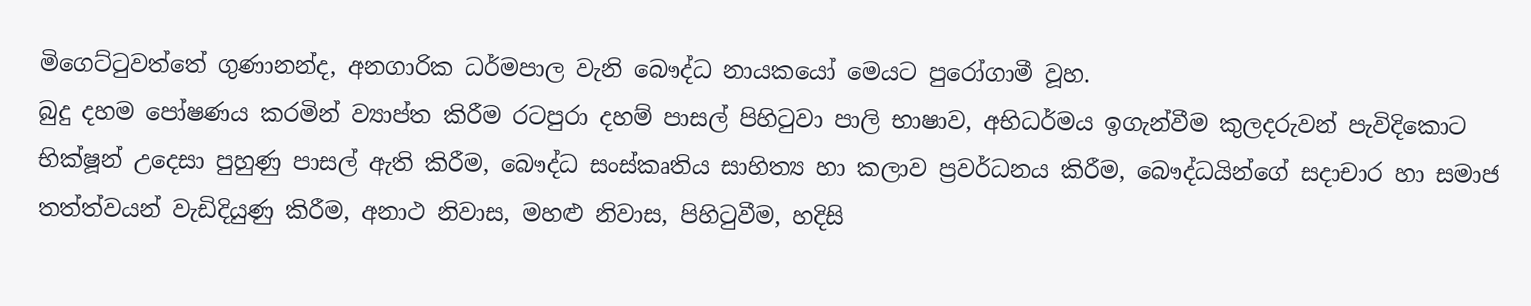මිගෙට්ටුවත්තේ ගුණානන්ද, අනගාරික ධර්මපාල වැනි බෞද්ධ නායකයෝ මෙයට පුරෝගාමී වූහ.
බුදු දහම පෝෂණය කරමින් ව්‍යාප්ත කිරීම රටපුරා දහම් පාසල් පිහිටුවා පාලි භාෂාව, අභිධර්මය ඉගැන්වීම කුලදරුවන් පැවිදිකොට භික්ෂූන් උදෙසා පුහුණු පාසල් ඇති කිරීම, බෞද්ධ සංස්කෘතිය සාහිත්‍ය හා කලාව ප්‍රවර්ධනය කිරීම, බෞද්ධයින්ගේ සදාචාර හා සමාජ තත්ත්වයන් වැඩිදියුණු කිරීම, අනාථ නිවාස, මහළු නිවාස, පිහිටුවීම, හදිසි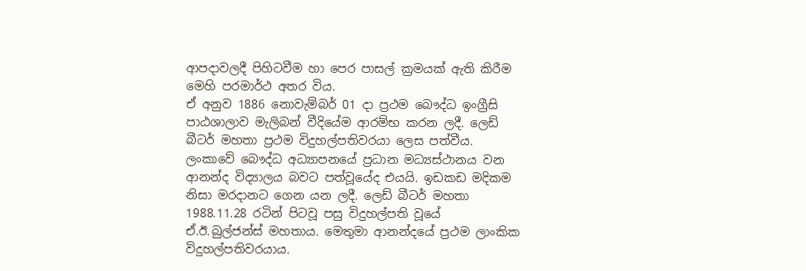ආපදාවලදී පිහිටවීම හා පෙර පාසල් ක්‍රමයක් ඇති කිරීම මෙහි පරමාර්ථ අතර විය.
ඒ අනුව 1886 නොවැම්බර් 01 දා ප්‍රථම බෞද්ධ ඉංග්‍රීසි පාඨශාලාව මැලිබන් වීදියේම ආරම්භ කරන ලදී. ලෙඩ් බීටර් මහත‍ා ප්‍රථම විදුහල්පතිවරයා ලෙස පත්වීය. ලංකාවේ බෞද්ධ අධ්‍යාපනයේ ප්‍රධාන මධ්‍යස්ථානය වන ආනන්ද විද්‍යාලය බවට පත්වූයේද එයයි. ඉඩකඩ මදිකම නිසා මරදානට ගෙන යන ලදී. ලෙඩ් බීටර් මහතා 1988.11.28 රටින් පිටවූ පසු විදුහල්පති වූයේ ඒ.ඊ.බුල්ජන්ස් මහතාය. මෙතුමා අ‍ානන්දයේ ප්‍රථම ලාංකික විදුහල්පතිවරයාය.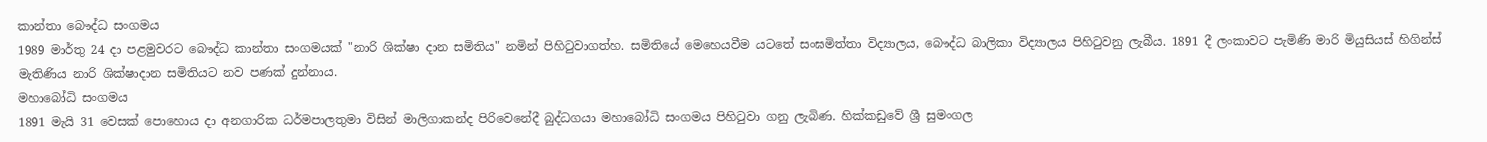ක‍ාන්තා බෞද්ධ සංගමය
1989 මාර්තු 24 දා පළමුවරට ‍බෞද්ධ ක‍ාන්තා සංගමයක් "නාරි ශික්ෂා දාන සමිතිය" නමින් පිහිටුවාගත්හ. සමිතියේ මෙහෙයවීම යටතේ සංඝමිත්තා විද්‍යාලය, බෞද්ධ බාලිකා විද්‍යාලය පිහිටුවනු ලැබීය. 1891 දී ලංකාවට පැමිණි මාරි මියුසියස් හිගින්ස් මැතිණිය නාරි ශික්ෂාදාන සමිතියට නව පණක් දුන්නාය.
මහාබෝධි සංගමය
1891 මැයි 31 වෙසක් පොහොය දා අනගාරික ධර්මපාලතුමා විසින් මාලිගාකන්ද පිරිවෙනේදී බුද්ධගයා මහාබෝධි සංගමය පිහිටුවා ගනු ලැබිණ. හික්කඩුවේ ශ්‍රී සුමංගල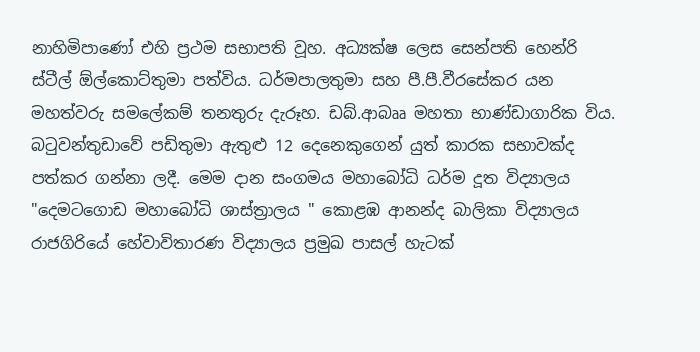නාහිමිපාණෝ එහි ප්‍රථම සභාපති වූහ. අධ්‍යක්ෂ ලෙස සෙන්පති හෙන්රි ස්ටීල් ඕල්කොට්තුමා පත්විය. ධර්මපාලතුමා සහ පී.පී.වීරසේකර යන මහත්වරු සමලේකම් තනතුරු දැරූහ. ඩබ්.ආබෲ මහතා භාණ්ඩාගාරික විය. බටුවන්තුඩාවේ පඩිතුමා ඇතුළු 12 දෙනෙකුගෙන් යුත් කාරක සභාවක්ද පත්කර ගන්නා ලදී. මෙම දාන සංගමය මහාබෝධි ධර්ම දූත විද්‍යාලය "දෙමටගොඩ මහාබෝධි ශාස්ත්‍රාලය " කොළඹ ආනන්ද බාලිකා විද්‍යාලය රාජගිරියේ හේවාවිතාරණ විද්‍යාලය ප්‍රමුඛ පාසල් හැටක්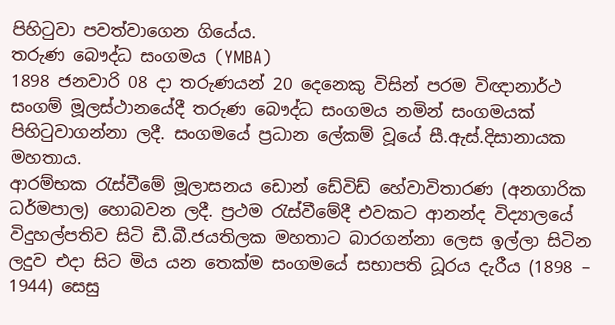පිහිටුවා පවත්වාගෙන ගියේය.
තරුණ බෞද්ධ සංගමය (YMBA)
1898 ජනවාරි 08 දා තරුණයන් 20 දෙනෙකු විසින් පරම විඥානාර්ථ සංගම් මූලස්ථානයේදී තරුණ බෞද්ධ සංගමය නමින් සංගමයක් පිහිටුවාගන්නා ලදී. සංගමයේ ප්‍රධාන ලේකම් වූයේ සී.ඇස්.දිසානායක මහතාය.
ආරම්භක රැස්වීමේ මූලාසනය ඩොන් ඩේවිඩ් හේවාවිතාරණ (අනගාරික ධර්මපාල) හොබවන ලදී. ප්‍රථම රැස්වීමේදී එවකට ආනන්ද විද්‍යාලයේ විදුහල්පතිව සිටි ඩී.බී.ජයතිලක මහතාට බාරගන්නා ලෙස ඉල්ලා සිටින ලදුව එදා සිට මිය යන තෙක්ම සංගමයේ සභාපති ධූරය දැරීය (1898 – 1944) සෙසු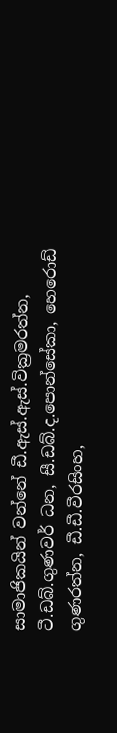සාමාජිකයින් වන්නේ ඩී.ඇස්.ඇස්.වික්‍රමරත්න, ටී.ඩබ්.ගුණවර් ධන, සී.ඩබ්.ද.පොන්සේකා, හෙරොඩ් ගුණරත්න, ඩී.ඩී.වීරසිංහ,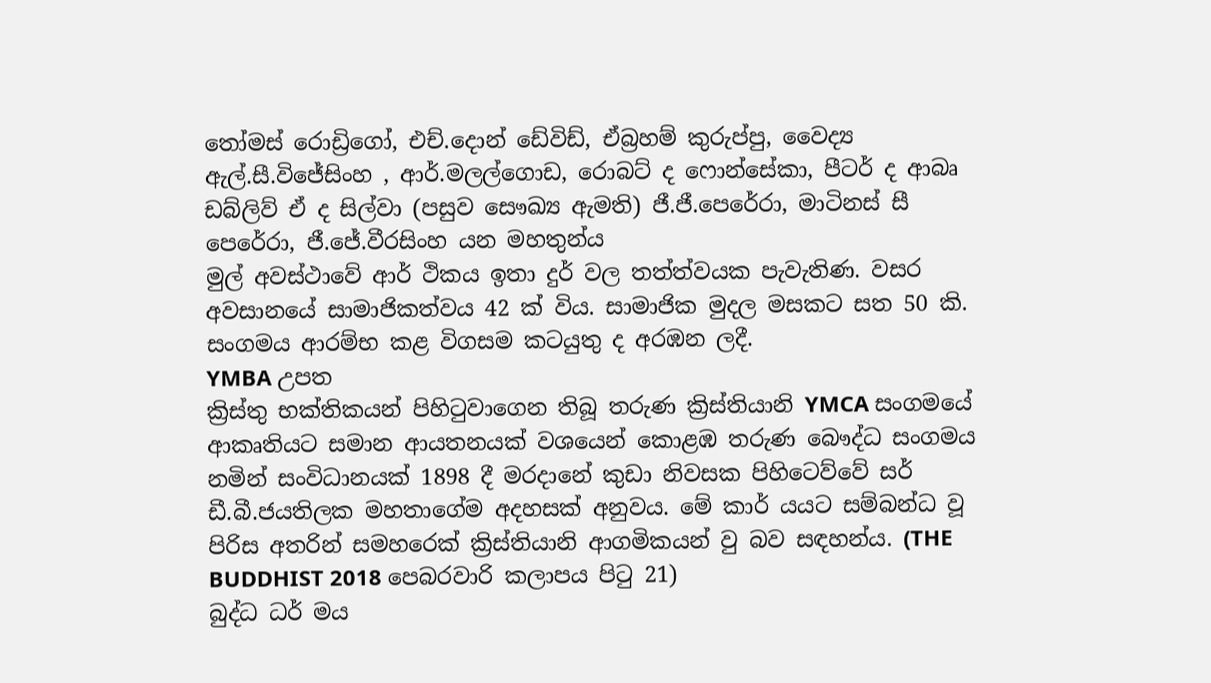තෝමස් රොඩ්‍රිගෝ, එච්.දොන් ඩේවිඩ්, ඒබ්‍රහම් කුරුප්පු, වෛද්‍ය ඇල්.සී.විජේසිංහ , ආර්.මලල්ගොඩ, රොබට් ද ෆොන්සේකා, පීටර් ද ආබෘ ඩබ්ලිව් ඒ ද සිල්වා (පසුව සෞඛ්‍ය ඇමති) ජී.ජී.පෙරේරා, මාටිනස් සී පෙරේරා, ජී.ජේ.වීරසිංහ යන මහතුන්ය
මුල් අවස්ථාවේ ආර් ථිකය ඉතා දුර් වල තත්ත්වයක පැවැතිණ. වසර අවසානයේ සාමාජිකත්වය 42 ක් විය. සාමාජික මුදල මසකට සත 50 කි. සංගමය ආරම්භ කළ විගසම ක‍ටයුතු ද අරඹන ලදී.
YMBA උපත
ක්‍රිස්තු භක්තිකයන් පිහිටුවාගෙන තිබූ තරුණ ක්‍රිස්තියානි YMCA සංගමයේ ආකෘතියට සමාන ආයතනයක් වශයෙන් කොළඹ තරුණ බෞද්ධ සංගමය නමින් සංවිධානයක් 1898 දී මරදානේ කුඩා නිවසක පිහිටෙව්වේ සර් ඩී.බී.ජයතිලක මහතාගේම අදහසක් අනුවය. මේ කාර් යයට සම්බන්ධ වූ පිරිස අතරින් සමහරෙක් ක්‍රිස්තියානි ආගමිකයන් වු බව සඳහන්ය. (THE BUDDHIST 2018 පෙබරවාරි කලාපය පිටු 21)
බුද්ධ ධර් මය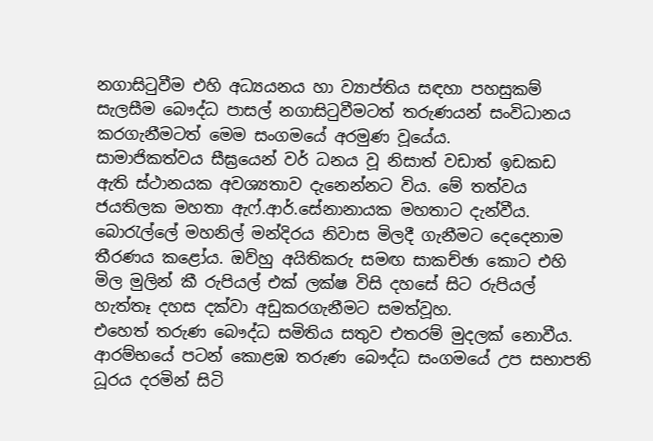නගාසිටුවීම එහි අධ්‍යයනය හා ව්‍යාප්තිය සඳහා පහසුකම් සැලසීම බෞද්ධ පාසල් නගාසිටුවීමටත් තරුණයන් සංවිධානය කරගැනීමටත් මෙම සංගමයේ අරමුණ වූයේය.
සාමාජිකත්වය සීඝ්‍රයෙන් වර් ධනය වූ නිසාත් වඩාත් ඉඩකඩ ඇති ස්ථානයක අවශ්‍යතාව දැනෙන්නට විය. මේ තත්වය ජයතිලක මහතා ඇෆ්.ආර්.සේනානායක මහතාට දැන්වීය. බොරැල්ලේ මහනිල් මන්දිරය නිවාස මිලදී ගැනීමට දෙදෙනාම තීරණය කළෝය. ඔව්හු අයිතිකරු සමඟ සාකච්ඡා කොට එහි මිල මුලින් කී රුපියල් එක් ලක්ෂ විසි දහසේ සිට රුපියල් හැත්තෑ දහස දක්වා අඩුකරගැනීමට සමත්වූහ.
එහෙත් තරුණ බෞද්ධ සමිතිය සතුව එතරම් මුදලක් නොවීය. ආරම්භයේ පටන් කොළඹ තරුණ බෞද්ධ සංගමයේ උප සභාපති ධූරය දරමින් සිටි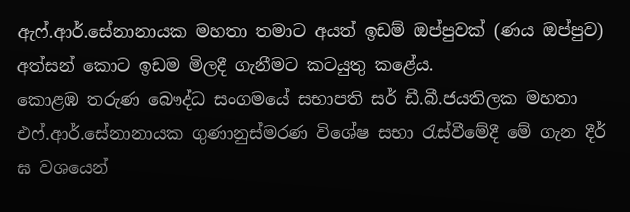ඇෆ්.ආර්.සේනානායක මහතා තමාට අයත් ඉඩම් ඔප්පුවක් (ණය ඔප්පුව) අත්සන් කොට ඉඩම මිලදී ගැනීමට කටයුතු ක‍ළේය.
කොළඹ තරුණ බෞද්ධ සංගමයේ සභාපති සර් ඩී.බී.ජයතිලක මහතා එෆ්.ආර්.සේනානායක ගුණානුස්මරණ විශේෂ සභා රැස්වීමේදී මේ ගැන දීර් ඝ වශයෙන්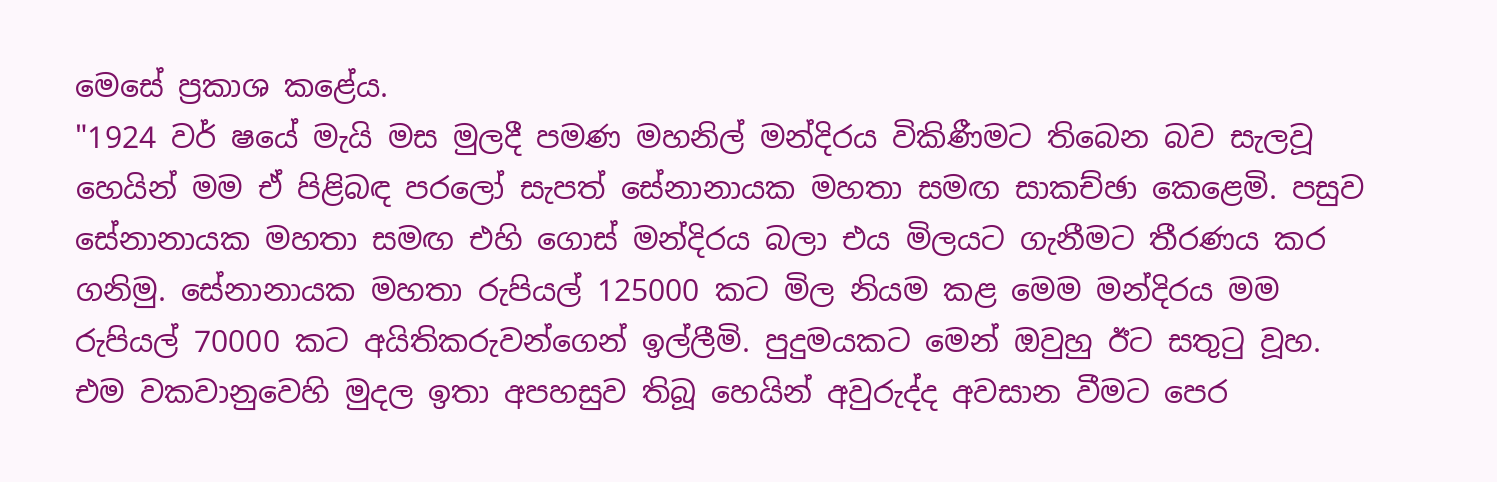මෙසේ ප්‍රකාශ කළේය.
"1924 වර් ෂයේ මැයි මස මුලදී පමණ මහනිල් මන්දිරය විකිණීමට තිබෙන බව සැලවූ හෙයින් මම ඒ පිළිබඳ පරලෝ සැපත් සේනානායක මහතා සමඟ සාකච්ඡා කෙළෙමි. පසුව සේනානායක මහතා සමඟ එහි ගොස් මන්දිරය බලා එය මිලයට ගැනීමට තීරණය කර ගනිමු. සේනානායක මහතා රුපියල් 125000 කට මිල නියම කළ මෙම මන්දිරය මම රුපියල් 70000 කට අයිතිකරුවන්ගෙන් ඉල්ලීමි. පුදුමයකට මෙන් ඔවුහු ඊට සතුටු වූහ. එම වකවානුවෙහි මුදල ඉතා අපහසුව තිබූ හෙයින් අවුරුද්ද අවසාන වීමට පෙර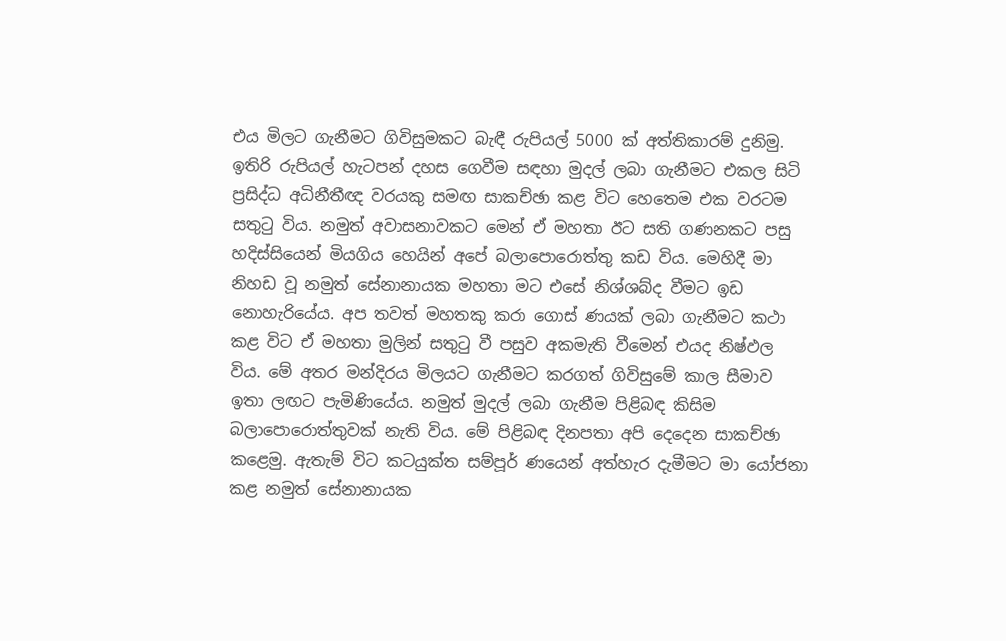එය මිලට ගැනීමට ගිවිසුමකට බැඳී රුපියල් 5000 ක් අත්තිකාරම් දුනිමු. ඉතිරි රුපියල් හැටපන් දහස ගෙවීම සඳහා මුදල් ලබා ගැනීමට එකල සි‍ටි ප්‍රසිද්ධ අධිනීතීඥ වරයකු සමඟ සාකච්ඡා කළ විට හෙතෙම එක වරටම සතුටු විය. නමුත් අවාසනාවකට මෙන් ඒ මහතා ඊට සති ගණනකට පසු හදිස්සියෙන් මියගිය හෙයින් අපේ බලාපොරොත්තු කඩ විය. මෙහිදී ම‍ා නිහඩ වූ නමුත් සේනානායක මහතා මට එසේ නිශ්ශබ්ද වීම‍‍ට ඉඩ නොහැරියේය. අප තවත් මහතකු කරා ගොස් ණයක් ලබා ගැනීමට කථා කළ විට ඒ මහතා මුලින් සතුටු වී පසුව අකමැති වීමෙන් එයද නිෂ්ඵල විය. මේ අතර මන්දිරය මිලයට ගැනීමට කරගත් ගිවිසුමේ කාල සීමාව ඉතා ලඟට පැමිණියේය. නමුත් මුදල් ලබා ගැනීම පිළිබඳ කිසිම බලාපොරොත්තුවක් නැති විය. මේ පිළිබඳ දිනපතා අපි දෙදෙන සාකච්ඡා කළෙමු. ඇතැම් විට කටයුක්ත සම්පූර් ණයෙන් අත්හැර දැමීමට මා යෝජනා කළ නමුත් සේනානායක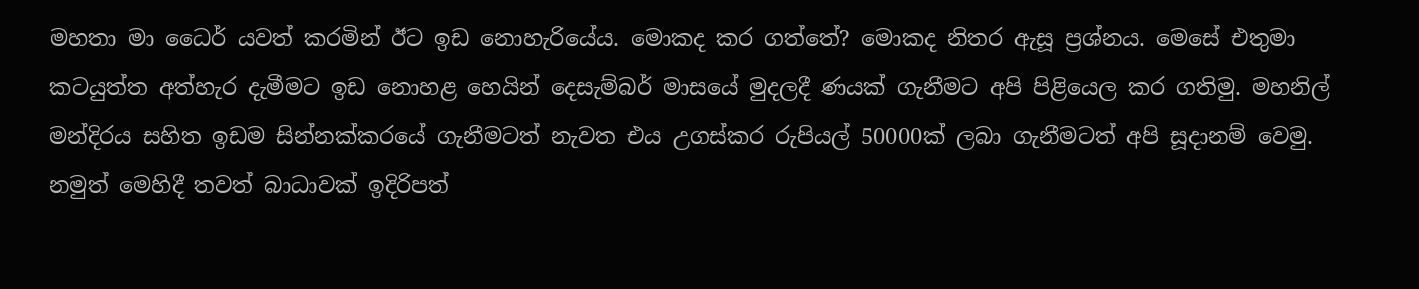මහතා මා ධෛර් යවත් කරමින් ඊට ඉඩ නොහැරියේය. මොකද කර ගත්තේ? මොකද නිතර ඇසූ ප්‍රශ්නය. මෙසේ එතුමා කටයුත්ත අත්හැර දැමීමට ඉඩ නොහළ හෙයින් දෙසැම්බර් මාසයේ මුදලදී ණයක් ගැනීමට අපි පිළියෙල කර ගතිමු. මහනිල් මන්දිරය සහිත ඉඩම සින්නක්කරයේ ගැනීමටත් නැවත එය උගස්කර රුපියල් 50000ක් ලබා ගැනීමටත් අපි සූදානම් වෙමු. නමුත් මෙහිදී තවත්‍ බාධාවක් ඉදිරිපත්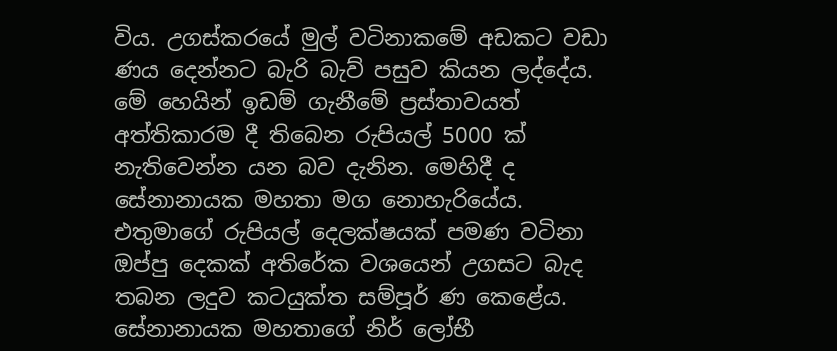විය. උගස්කරයේ මුල් වටිනාකමේ අඩකට වඩා ණය දෙන්නට බැරි බැව් පසුව කියන ලද්දේය. මේ හෙයින් ඉඩම් ගැනීමේ ප්‍රස්තාවයත් අත්තිකාරම දී තිබෙන රුපියල් 5000 ක් නැතිවෙන්න යන බව දැනින. මෙහිදී ද සේනානායක මහතා මග නොහැරියේය. එතුමාගේ රුපියල් දෙලක්ෂයක් පමණ වටිනා ඔප්පු දෙකක් අතිරේක වශයෙන් උගසට බැද තබන ලදුව කටයුක්ත සම්පූර් ණ කෙළේය. සේනානායක මහතාගේ නිර් ලෝභී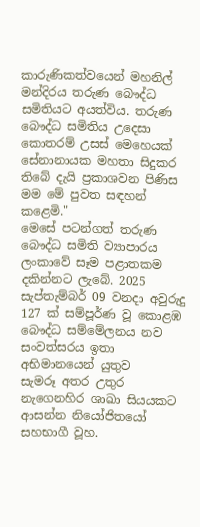කාරුණිකත්වයෙන් මහනිල් මන්දිරය තරුණ බෞද්ධ සමිතියට අයත්විය. තරුණ බෞද්ධ සමිතිය උදෙසා කොතරම් උසස් මෙහෙයක් සේනානායක මහතා සිදුකර තිබේ දැයි ප්‍රකාශවන පිණිස මම මේ පුවත සඳහන් කළෙමි."
මෙසේ පටන්ගත් තරුණ බෞද්ධ සමිති ව්‍යාපාරය ලංකාවේ සෑම පළාතකම දකින්නට ලැබේ. 2025 සැප්තැම්බර් 09 වනදා අවුරුදු 127 ක් සම්පූර්ණ වූ කොළඹ බෞද්ධ සම්මේලනය නව සංවත්සරය ඉතා අභිමානයෙන් යුතුව
සැමරූ අතර උතුර නැගෙනහිර ශාඛා සියයකට ආසන්න නියෝජිතයෝ සහභාගී වූහ.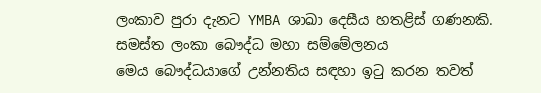ලංකාව පුරා දැනට YMBA ශාඛා දෙසීය හතළිස් ගණනකි.
සමස්ත ලංකා බෞද්ධ මහා සම්මේලනය
මෙය බෞද්ධයාගේ උන්නතිය සඳහා ඉටු කරන තවත්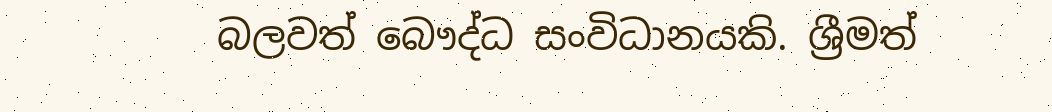බලවත් බෞද්ධ සංවිධානයකි. ශ්‍රීමත්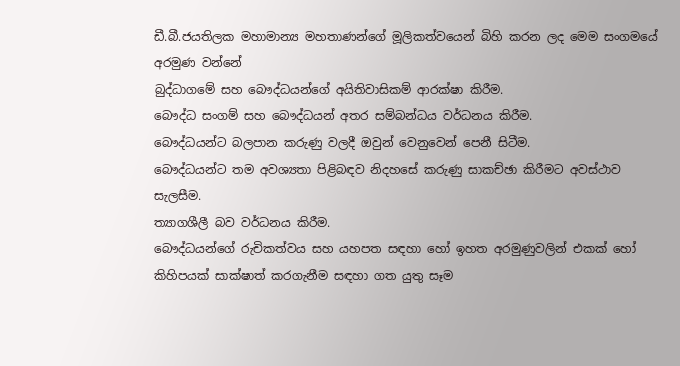ඩී.බී.ජයතිලක මහාමාන්‍ය මහතාණන්ගේ මූලිකත්වයෙන් බිහි කරන ලද මෙම සංගමයේ අරමුණ වන්නේ
බුද්ධාගමේ සහ බෞද්ධයන්ගේ අයිතිවාසිකම් ආරක්ෂා කිරීම.
බෞද්ධ සංගම් සහ බෞද්ධයන් අතර සම්බන්ධය වර්ධනය කිරීම.
බෞද්ධයන්ට බලපාන කරුණු වලදී ඔවුන් වෙනුවෙන් පෙනී සිටීම.
බෞද්ධයන්ට තම අවශ්‍යතා පිළිබඳව නිදහසේ කරුණු සාකච්ඡා කිරීමට අවස්ථාව සැලසීම.
ත්‍යාගශීලී බව වර්ධනය කිරීම.
බෞද්ධයන්ගේ රුචිකත්වය සහ යහපත සඳහා හෝ ඉහත අරමුණුවලින් එකක් හෝ කිහිපයක් සාක්ෂාත් කරගැනීම සඳහා ගත යුතු සෑම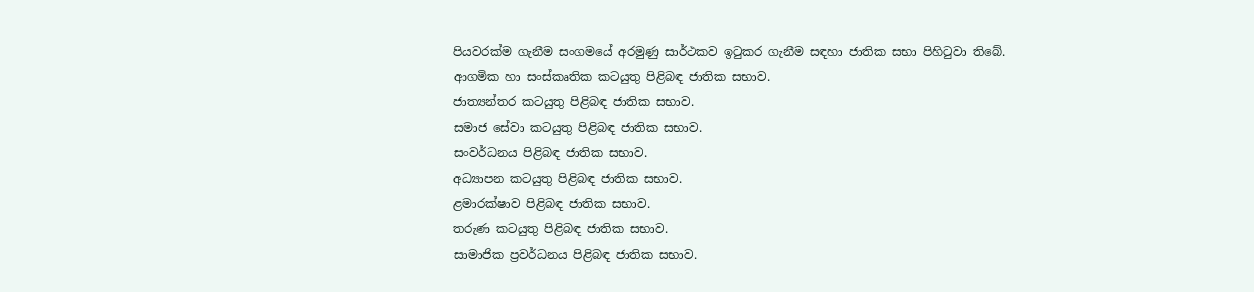පියවරක්ම ගැනීම සංගමයේ අරමුණු සාර්ථකව ඉටුකර ගැනීම සඳහා ජාතික සභා පිහිටුවා තිබේ.
ආගමික හා සංස්කෘතික කටයුතු පිළිබඳ ජාතික සභාව.
ජාත්‍යන්තර කටයුතු පිළිබඳ ජාතික සභාව.
සමාජ සේවා කටයුතු පිළිබඳ ජාතික සභාව.
සංවර්ධනය පිළිබඳ ජාතික සභාව.
අධ්‍යාපන කටයුතු පිළිබඳ ජාතික සභාව.
ළමාරක්ෂාව පිළිබඳ ජාතික සභාව.
තරුණ කටයුතු පිළිබඳ ජාතික සභාව.
සාමාජික ප්‍රවර්ධනය පිළිබඳ ජාතික සභාව.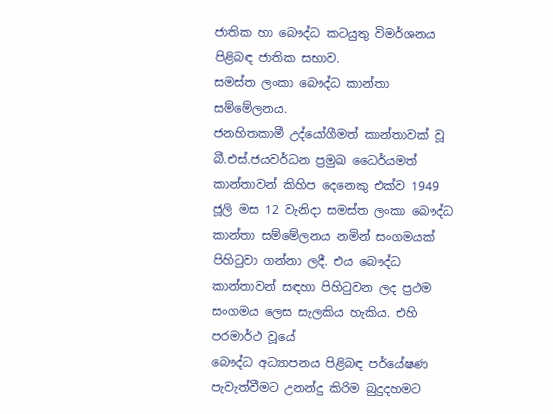ජාතික හා බෞද්ධ කටයුතු විමර්ශනය පිළිබඳ ජාතික සභාව.
සමස්ත ලංකා බෞද්ධ කාන්තා සම්මේලනය.
ජනහිතකාමී උද්යෝගීමත් කාන්තාවක් වූ බී.එස්.ජයවර්ධන ප්‍රමුඛ ධෛර්යමත් කාන්තාවන් කිහිප දෙනෙකු එක්ව 1949 ජූලි මස 12 වැනිදා සමස්ත ලංකා බෞද්ධ කාන්තා සම්මේලනය නමින් සංගමයක් පිහිටුවා ගන්නා ලදී. එය බෞද්ධ කාන්තාවන් සඳහා පිහිටුවන ලද ප්‍රථම සංගමය ලෙස සැලකිය හැකිය. එහි පරමාර්ථ වූයේ
බෞද්ධ අධ්‍යාපනය පිළිබඳ පර්යේෂණ පැවැත්වීමට උනන්දු කිරිම බුදුදහමට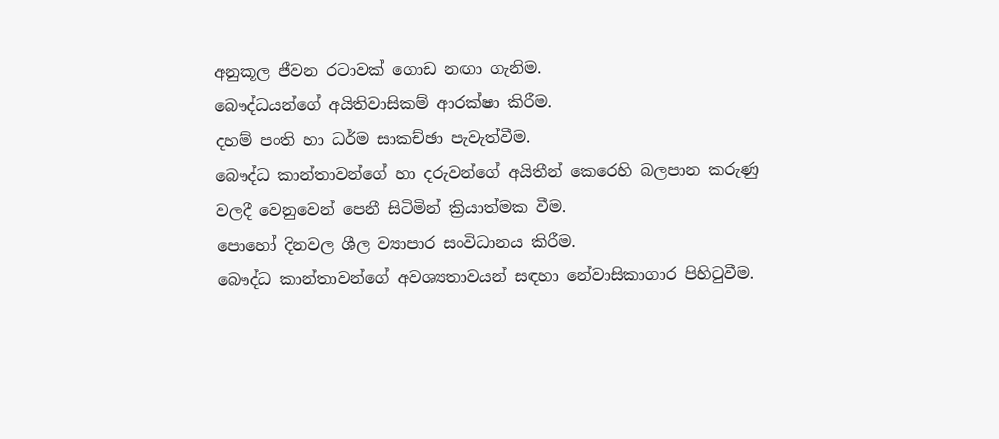අනුකූල ජීවන රටාවක් ගොඩ නඟා ගැනිම.
බෞද්ධයන්ගේ අයිතිවාසිකම් අ‍ාරක්ෂා කිරීම.
දහම් පංති හා ධර්ම සාකච්ඡා පැවැත්වීම.
බෞද්ධ කාන්තාවන්ගේ හා දරුවන්ගේ අයිතීන් කෙරෙහි බලපාන කරුණු වලදී වෙනුවෙන් පෙනී සිටිමින් ක්‍රියාත්මක වීම.
පොහෝ දිනවල ශීල ව්‍යාපාර සංවිධානය කිරීම.
බෞද්ධ කාන්තාවන්ගේ අවශ්‍යතාවයන් සඳහා නේවාසිකාගාර පිහිටුවීම.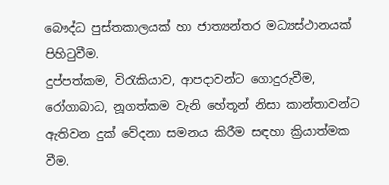බෞද්ධ පුස්තකාලයක් හා ජාත්‍යන්තර මධ්‍යස්ථානයක් පිහිටුවීම.
දුප්පත්කම, විරැකියාව, ආපදාවන්ට ගොදුරුවීම, රෝගාබාධ, නූගත්කම වැනි හේතූන් නිසා කාන්තාවන්ට ඇතිවන දුක් වේදනා සමනය කිරීම සඳහා ක්‍රියාත්මක වීම.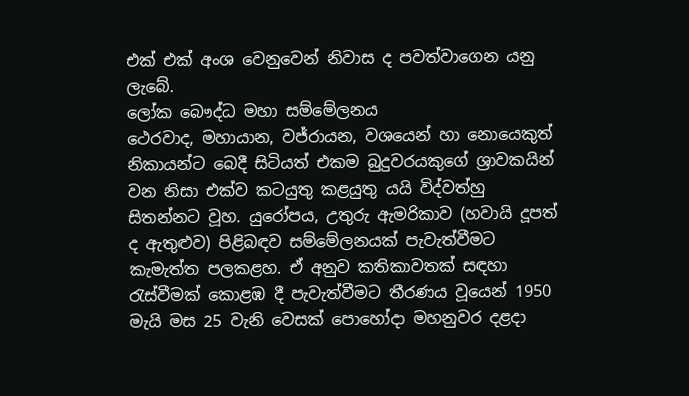එක් එක් අංශ වෙනුවෙන් නිවාස ද පවත්වාගෙන යනු ලැබේ.
ලෝක බෞද්ධ මහා සම්මේලනය
ථෙරවාද, මහායාන, වජ්රායන, වශයෙන් හ‍ා නොයෙකුත් නිකායන්ට බෙදී සිටියත් එකම බුදුවරයකුගේ ශ්‍රාවකයින් වන නිසා එක්ව කටයුතු කළයුතු යයි විද්වත්හු සිතන්නට වූහ. යුරෝපය, උතුරු ඇමරිකාව (හවායි දූපත් ද ඇතුළුව) පිළිබඳව සම්මේලනයක් පැවැත්වීමට කැමැත්ත පලකළහ. ඒ අනුව කතිකාවතක් සඳහා රැස්වීමක් කොළඹ දී පැවැත්වීමට තීරණය වූයෙන් 1950 මැයි මස 25 වැනි වෙසක් පොහෝදා මහනුවර දළදා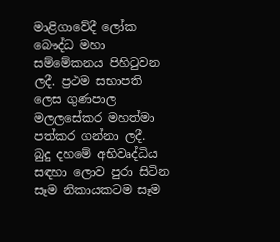මාළිගාවේදී ලෝක බෞද්ධ මහා සම්මේකනය පිහිටුවන ලදී. ප්‍රථම සභාපති ලෙස ගුණපාල මලලසේකර මහත්මා පත්කර ගන්නා ලදී.
බුදු දහමේ අභිවෘද්ධිය සඳහා ලොව පුරා සිටින සෑම නිකායකටම සෑම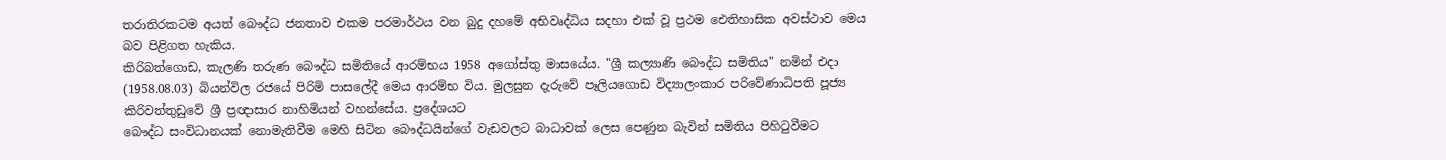තරාතිරකටම අයත් බෞද්ධ ජනතාව එකම පරමාර්ථය වන බුදු දහමේ අභිවෘද්ධිය සදහා එක් වූ ප්‍රථම ‍‍‍ඓතිහාසික අවස්ථාව මෙය බව පිළිගත හැකිය.
කිරිබත්ගොඩ, කැලණි තරුණ බෞද්ධ සමිතියේ ආරම්භය 1958 අගෝස්තු මාසයේය. "ශ්‍රී කල්‍යාණි බෞද්ධ සමිතිය" නමින් එදා (1958.08.03) බියන්විල රජයේ පිරිමි පාසලේදී මෙය ආරම්භ විය. මුලසුන දැරුවේ පෑලියගොඩ විද්‍යාලංකාර පරිවේණාධිපති පූජ්‍ය කිරිවත්තුඩු‍වේ ශ්‍රී ප්‍රඥාසාර නාහිමියන් වහන්සේය. ප්‍රදේශයට
බෞද්ධ සංවිධානයක් නොමැතිවීම මෙහි සිටින බෞද්ධයින්ගේ වැඩවලට බාධාවක් ලෙස පෙණුන බැවින් සමිතිය පිහිටුවීමට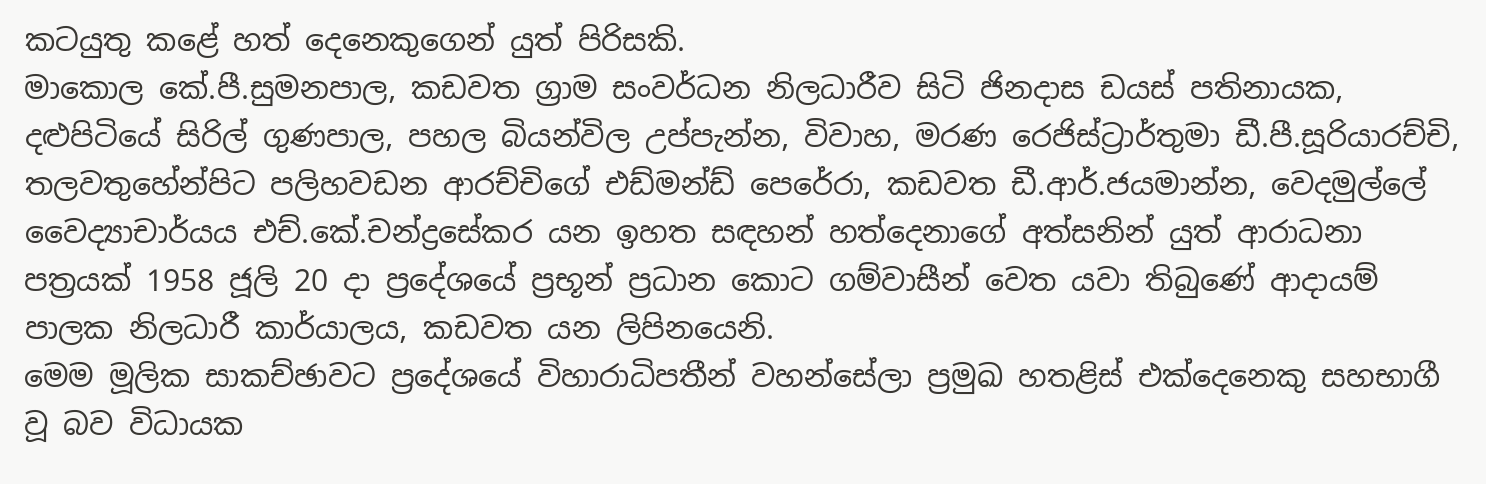කටයුතු කළේ හත් දෙනෙකුගෙන් යුත් පිරිසකි.
මාකොල කේ.පී.සුමනපාල, කඩවත ග්‍රාම සංවර්ධන නිලධාරීව සිටි ජිනදාස ඩයස් පතිනායක, දළුපිටියේ සිරිල් ගුණපාල, පහල බියන්විල උප්පැන්න, විවාහ, මරණ රෙජිස්ට්‍රාර්තුමා ඩී.පී.සූරියාරච්චි, තලවතුහේන්පිට පලිහවඩන ආරච්චිගේ එඩ්මන්ඩ් පෙරේරා, කඩවත ඩී.ආර්.ජයමාන්න, වෙදමුල්ලේ වෛද්‍යාචාර්යය එච්.කේ.චන්ද්‍රසේකර යන ඉහත සඳහන් හත්දෙනාගේ අත්සනින් යුත් ආරාධනා පත්‍රයක් 1958 ජූලි 20 දා ප්‍රදේශයේ ප්‍රභූන් ප්‍රධාන කොට ගම්වාසීන් වෙත යවා තිබු‍ණේ ආදායම් පාලක නිලධාරී කාර්යාලය, කඩවත යන ලිපිනයෙනි.
මෙම මූලික සාකච්ඡාවට ප්‍රදේශයේ විහාරාධිපතීන් වහන්සේලා ප්‍රමුඛ හතළිස් එක්දෙනෙකු සහභාගී වූ බව විධායක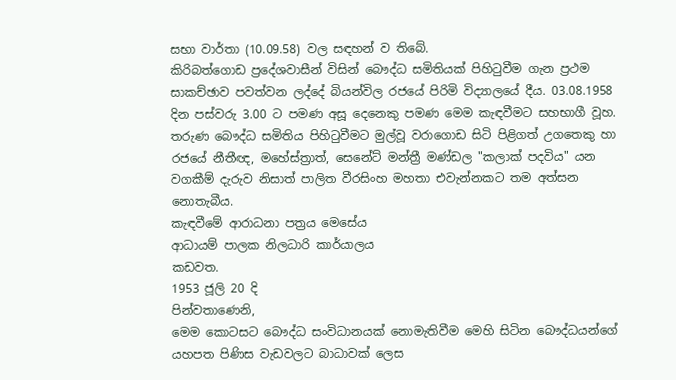සභා වාර්තා (10.09.58) වල සඳහන් ව තිබේ.
කිරිබත්ගොඩ ප්‍රදේශවාසීන් විසින් බෞද්ධ සමිතියක් පිහිටුවීම ගැන ප්‍රථම සාකච්ඡා‍ව පවත්වන ලද්දේ බියන්විල රජයේ පිරිමි විද්‍යාලයේ දීය. 03.08.1958 දින පස්වරු 3.00 ට පමණ අසූ දෙනෙකු පමණ මෙම කැඳවීමට සහභාගී වූහ.
තරුණ බෞද්ධ සමිතිය පිහිටුවීමට මුල්වූ වරාගොඩ සිටි පිළිගත් උගතෙකු හා රජයේ නීතීඥ, මහේස්ත්‍රාත්, සෙනේ‍ට් මන්ත්‍රී මණ්ඩල "කලාක් පදවිය" යන වගකීම් දැරුව නිසාත් පාලිත වීරසිංහ මහතා එවැන්නකට තම අත්සන නොතැබීය.
කැඳවීමේ ආරාධනා පත්‍රය මෙ‍සේය
ආධායම් පාලක නිලධ‍ාරි කාර්යාලය
කඩවත.
1953 ජූලි 20 දි
පින්වතාණෙනි,
මෙම කොටසට බෞද්ධ සංවිධානයක් නොමැතිවීම මෙහි සිටින බෞද්ධයන්ගේ යහපත පිණිස වැඩවලට බාධාවක් ලෙස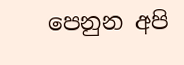පෙනුන අපි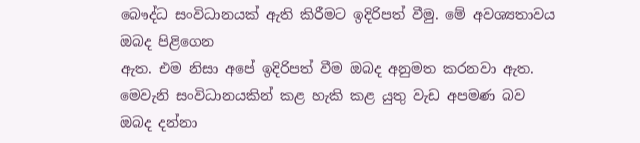බෞද්ධ සංවිධානයක් ඇති කිරීමට ඉදිරිපත් වීමු. මේ අවශ්‍යතාවය ඔබද පිළිගෙන
ඇත. එම නිසා අපේ ඉදිරිපත් වීම ඔබද අනුමත කරනවා ඇත. මෙවැනි සංවිධානයකින් කළ හැකි කළ යුතු වැඩ අපමණ බව ඔබද දන්නා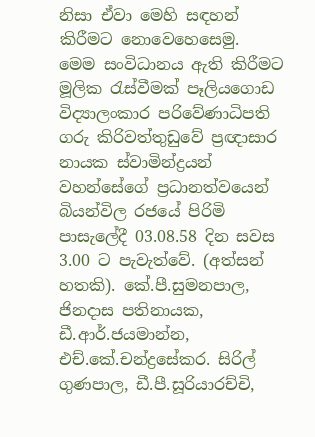නිසා ඒවා මෙහි සඳහන් කිරීමට නොවෙහෙසෙමු.
මෙම සංවිධානය ඇති කිරීමට මූලික රැස්වීමක් පෑලියගොඩ විද්‍යාලංකාර පරිවේණාධිපති ගරු කිරිවත්තුඩුවේ ප්‍රඥාසාර නායක ස්වාමින්ද්‍රයන් වහන්සේගේ ප්‍රධානත්වයෙන් බියන්විල රජයේ පිරිමි පාසැලේදී 03.08.58 දින සවස 3.00 ට පැවැත්වේ. (අත්සන් හතකි). කේ.පී.සුමනපාල, ජිනදාස පතිනායක, ඩී.ආර්.ජයමාන්න, එච්.කේ.චන්ද්‍ර‍සේකර. සිරිල් ගුණපාල, ඩී.පී.සූරියාරච්චි,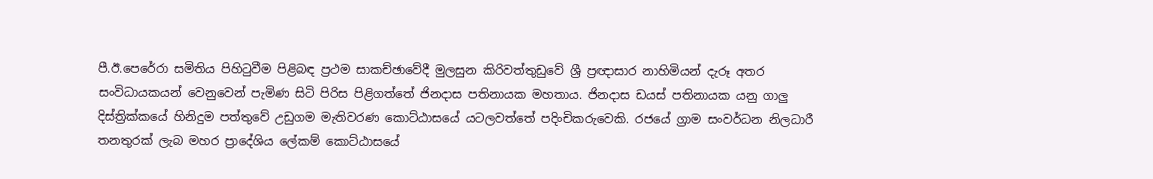පී.ඊ.පෙරේරා සමිතිය පිහිටුවීම පිළිබඳ ප්‍රථම සාකච්ඡාවේදී මුලසුන කිරිවත්තුඩුවේ ශ්‍රී ප්‍රඥාසාර නාහිමියන් දැරූ අතර සංවිධායකයන් වෙනුවෙන් පැමිණ සිටි පිරිස පිළිගත්තේ ජිනද‍ාස පතිනායක මහතාය. ජිනදාස ඩයස් පතිනායක යනු ගාලු දිස්ත්‍රික්කයේ හිනිදුම පත්තුවේ උඩුගම මැතිවරණ කොට්ඨාසයේ යටලවත්තේ පදිංචිකරුවෙකි. රජයේ ග්‍රාම සංවර්ධන නිලධාරී තනතුරක් ලැබ මහර ප්‍රාදේශිය ලේකම් කො‍ට්ඨාසයේ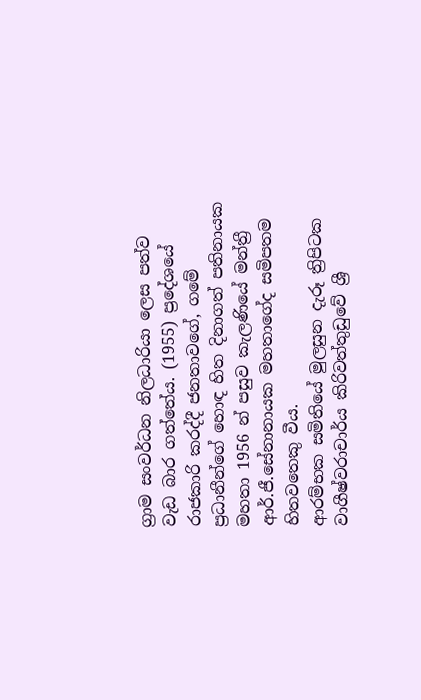ග්‍රාම සංවර්ධන නිලධාරියා ලෙස පත්ව වැඩ බාර ගත්තේය. (1955) ප්‍රදේශයේ රාජකාරි කරද්දී ජනතාවගේ, ගමේ ප්‍රධානීන්ගේ හොඳ හිත දිනාගත් පතිනායක මහතා 1956 න් පසුව කැලණියේ මන්ත්‍රී ආර්.ජී.සේනානායක මහතාගේද සමිපතම හිතවතෙකු වීය.
ආරම්භක සමිතියේ මුලසුන දැරූ ත්‍රිපිටක වාගීෂ්වරාචාර්ය කිරිවත්තුඩුවේ ශ්‍රී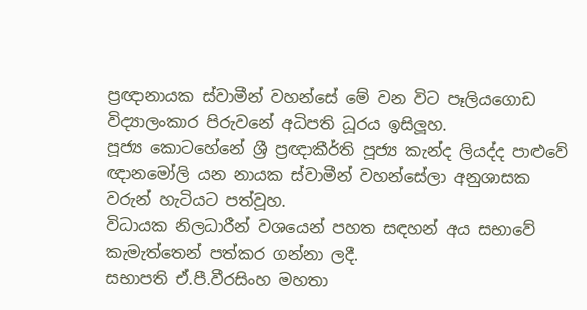ප්‍රඥානායක ස්වාමීන් වහන්සේ මේ වන විට පෑලියගොඩ විද්‍යාලංකාර පිරුවනේ අධිපති ධූරය ඉසිලූහ.
පූජ්‍ය කොටහේනේ ශ්‍රී ප්‍රඥාකීර්ති පූජ්‍ය කැන්ද ලියද්ද පාළුවේ ඥානමෝලි යන නායක ස්වාමීන් වහන්සේලා අනුශාසක වරුන් හැටියට පත්වූහ.
විධායක නිලධාරීන් වශයෙන් පහත සඳහන් අය සභාවේ කැමැත්තෙන් පත්කර ගන්නා ලදී.
සභාපති ඒ.පී.වීරසිංහ මහතා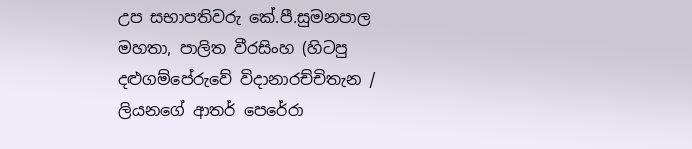උප සභාපතිවරු කේ.පී.සුමනපාල මහතා, පාලිත වීරසිංහ (හිටපු දළුගම්පේරුවේ විදානාරච්චිතැන / ලියන‍ගේ ආතර් පෙරේරා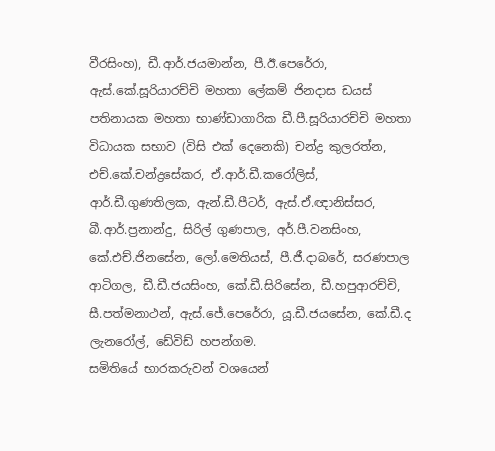වීරසිංහ), ඩී.ආර්.ජයමාන්න, පී.ඊ.පෙරේරා, ඇස්.කේ.සූරියාරච්චි මහතා ලේකම් ජිනදාස ඩයස් පතිනායක මහතා භාණ්ඩාගාරික ඩී.පී.සූරියාරච්චි මහතා
විධායක සභාව (විසි එක් දෙනෙකි) චන්ද්‍ර කුලරත්න, එච්.කේ.චන්ද්‍රසේකර, ඒ.ආර්.ඩී.කරෝලිස්, ආර්.ඩී.ගුණතිලක, ඇන්.ඩී.පීටර්, ඇස්.ඒ.ඥානිස්සර, බී.ආර්.ප්‍රනාන්දු, සිරිල් ගුණපාල, අර්.පී.වනසිංහ, කේ.එච්.ජිනසේන, ලෝ.මෙතියස්, පී.ජී.දාබරේ, සරණපාල ආටිගල, ඩී.ඩී.ජයසිංහ, කේ.ඩී.සිරිසේන, ඩී.හපුආරච්චි, සී.පත්මනාථන්, ඇස්.ජේ.පෙරේරා, යූ.ඩී.ජයසේන, කේ.ඩී.ද ලැනරෝල්, ඩේවිඩ් හපන්ගම.
සමිතියේ භාරකරුවන් වශයෙන්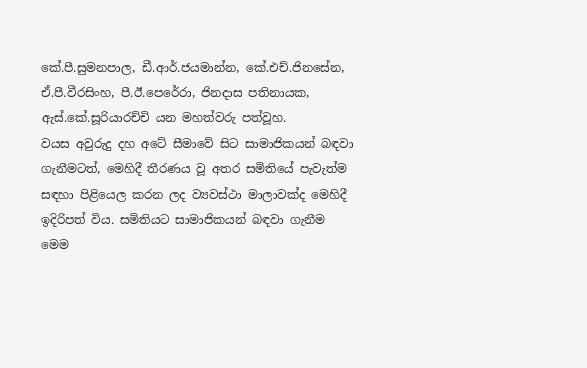කේ.පී.සුමනපාල, ඩී.ආර්.ජයමාන්න, කේ.එච්.ජිනසේන, ඒ.පී.වීරසිංහ, පී.ඊ.පෙරේරා, ජිනදාස පතිනායක, ඇස්.කේ.සූරියාරච්චි යන මහත්වරු පත්වූහ.
වයස අවුරුදු දහ අටේ සීමාවේ සිට සාමාජිකයන් බඳවා ගැනීමටත්, මෙහිදී තීරණය වූ අතර සමිතියේ පැවැත්ම සඳහා පිළියෙල කරන ලද ව්‍යවස්ථා මාලාවක්ද මෙහිදී ඉදිරිපත් විය. සමිතියට සාමාජිකයන් බඳවා ගැනීම මෙම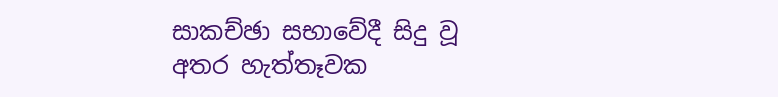සාකච්ඡා සභාවේදී සිදු වූ අතර හැත්තෑවක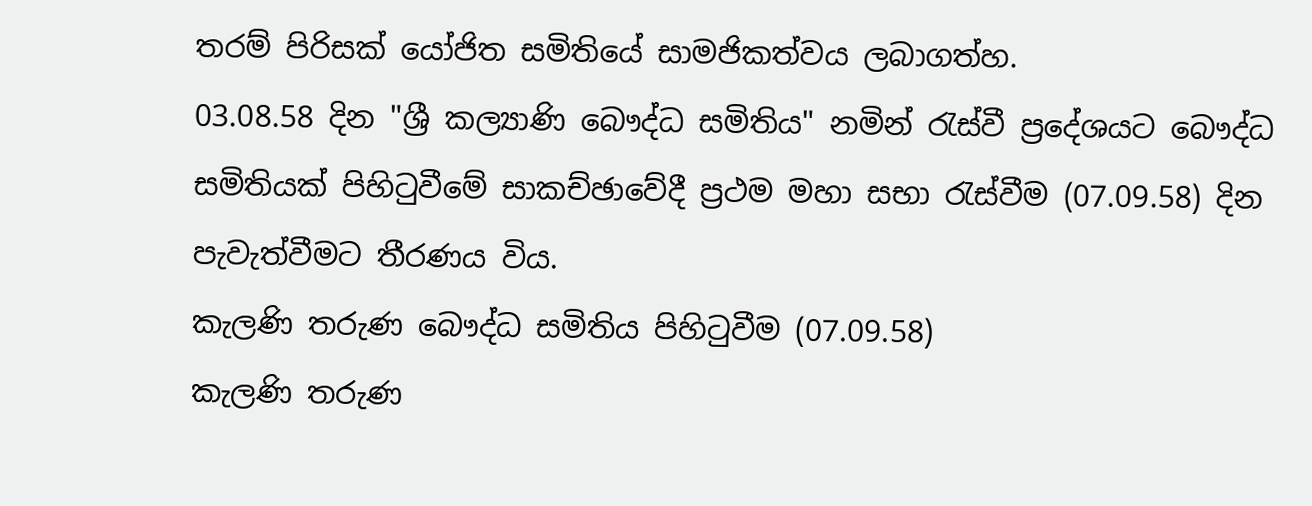තරම් පිරිසක් යෝජිත සමිතියේ සාමජිකත්වය ලබාගත්හ.
03.08.58 දින "ශ්‍රී කල්‍යාණි බෞද්ධ සමිතිය" නමින් රැස්වී ප්‍රදේශයට බෞද්ධ සමිතියක් පිහිටුවීමේ සාකච්ඡාවේදී ප්‍රථම මහා සභා රැස්වීම (07.09.58) දින පැවැත්වීමට තීරණය විය.
කැලණි තරුණ බෞද්ධ සමිතිය පිහිටුවීම (07.09.58)
කැලණි තරුණ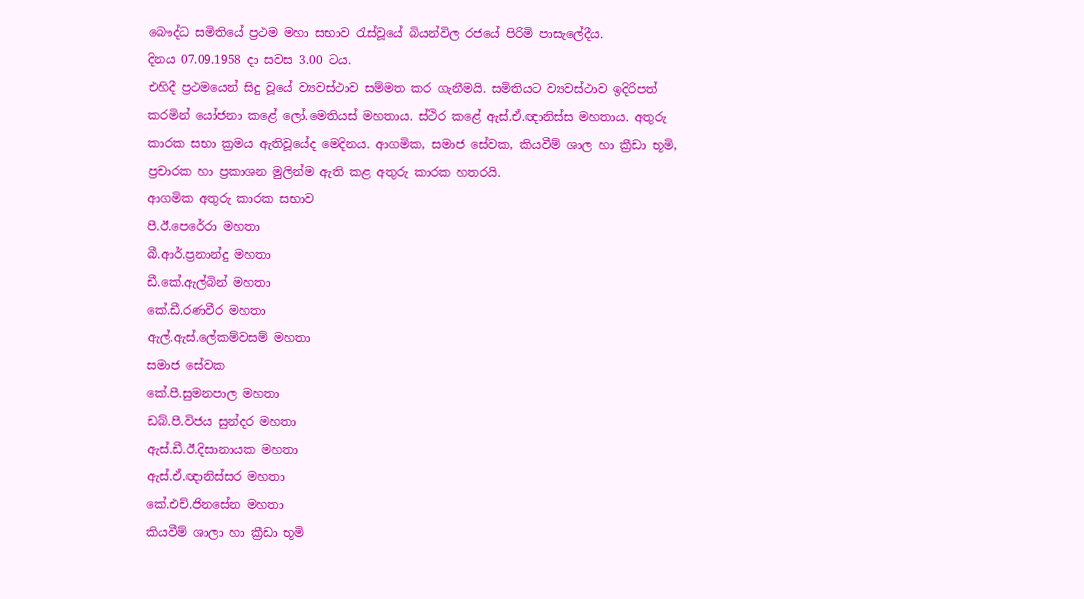බෞද්ධ සමිතියේ ප්‍රථම මහා සභාව රැස්වූයේ බියන්විල රජයේ පිරිමි පාසැලේදීය.
දිනය 07.09.1958 දා සවස 3.00 ටය.
එහිදී ප්‍රථමයෙන් සිදු වූයේ ව්‍යවස්ථාව සම්මත කර ගැනීමයි. සමිතියට ව්‍යවස්ථාව ඉදිරිපත් කරමින් යෝජනා කළේ ලෝ.මෙතියස් මහතාය. ස්ථිර කළේ ඇස්.ඒ.ඥානිස්ස මහතාය. අතුරු කාරක සභා ක්‍රමය ඇතිවූයේද මෙදිනය. ආගමික, සමාජ සේවක, කියවීම් ශාල හා ක්‍රීඩා භූමි, ප්‍රචාරක හා ප්‍රකාශන මුලින්ම ඇති කළ අතුරු කාරක හතරයි.
ආගමික අතුරු කාරක සභාව
පී.ඊ.පෙරේරා මහතා
බී.ආර්.ප්‍රනාන්දු මහතා
ඩී.කේ.ඇල්බින් මහත‍ා
කේ.ඩී.රණවීර මහතා
ඇල්.ඇස්.ලේකම්වසම් මහතා
සමාජ සේවක
කේ.පී.සුමනපාල මහතා
ඩබ්.පී.විජය සුන්දර මහතා
ඇස්.ඩී.ඊ.දිසානායක මහතා
ඇස්.ඒ.ඥානිස්සර මහතා
කේ.එච්.ජිනසේන මහතා
කියවීම් ශාලා හා ක්‍රීඩා භූමි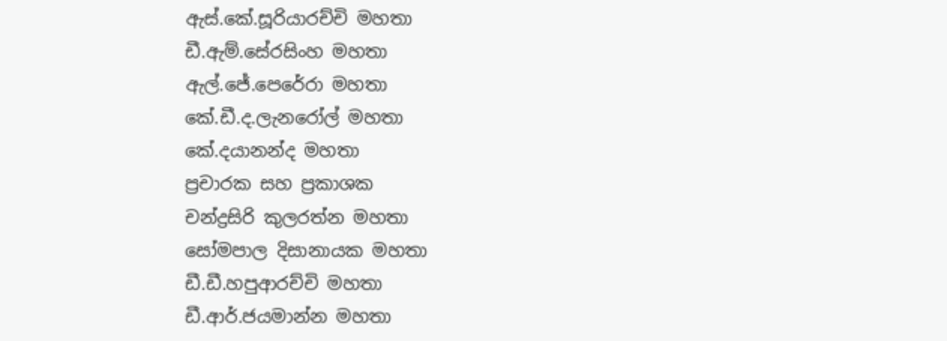ඇස්.කේ.සූරියාරච්චි මහතා
ඩී.ඇම්.සේරසිංහ මහතා
ඇල්.ජේ.පෙරේරා මහතා
කේ.ඩී.ද.ලැනරෝල් මහතා
කේ.දයානන්ද මහතා
ප්‍රචාරක සහ ප්‍රකාශක
චන්ද්‍රසිරි කුලරත්න මහතා
සෝමපාල දිසානායක මහතා
ඩී.ඩී.හපුආරච්චි මහත‍ා
ඩී.ආර්.ජයමාන්න මහතා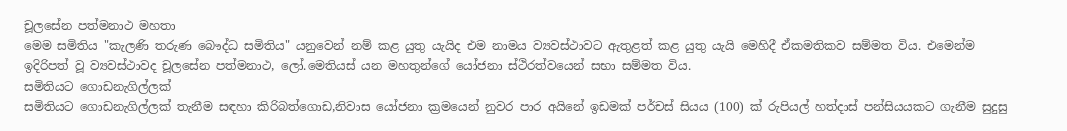චූලසේන පත්මනාථ මහතා
මෙම සමිතිය "කැලණි තරුණ බෞද්ධ සමිතිය" යනුවෙන් නම් කළ යුතු යැයිද එම නාමය ව්‍යවස්ථාවට ඇතුළත් කළ යුතු යැයි මෙහිදී ඒකමතිකව සම්මත විය. එමෙන්ම ඉදිරිපත් වූ ව්‍යවස්ථාවද චූලසේන පත්මනාථ, ලෝ.මෙතියස් යන මහතුන්ගේ යෝජනා ස්ථිරත්වයෙන් සභා සම්මත විය.
සමිතියට ගොඩනැගිල්ලක්
සමිතියට ගොඩනැගිල්ලක් තැනීම සඳහා කිරිබත්ගොඩ,නිවාස යෝජනා ක්‍රමයෙන් නුවර පාර අයිනේ ඉඩමක් පර්චස් සියය (100) ක් රුපියල් හත්දාස් පන්සියයකට ගැනීම සුදුසු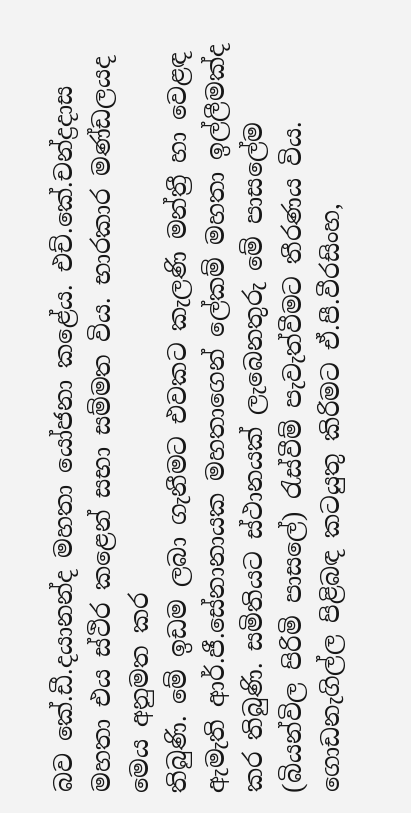බව කේ.ඩී.දයානන්ද මහතා යෝජනා කළේය. එච්.කේ.චන්ද්‍රදාස මහතා එය ස්ථිර කළෙන් සභා සම්මත විය. භාරකාර මණ්ඩලයද මෙය අනුමත කර
තිබුණි. මේ ඉඩම ලබා ගැනීමට එවකට කැලණි මන්ත්‍රී හා වෙළඳ ඇමැති ආර්.ජී.සේනානායක මහතාගෙන් ලේකම් මහතා ඉල්ලීමක්ද කර තිබුණි. සමිතියට ස්ථානයක් ලැබෙනතුරු මේ පාසලේම (බියන්විල පිරිමි පා‍සලේ) රැස්වීම් පැවැත්වීමට තීරණය විය.
ගොඩනැගිල්ල පිළිබඳ කටයුතු කිරිමට ඒ.පී.වීරසිංහ,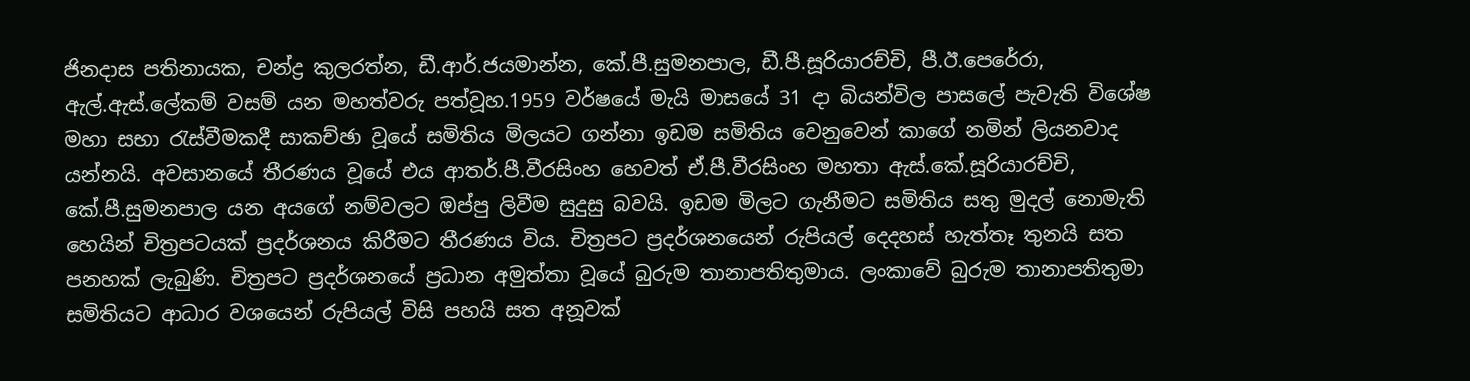ජිනදාස පතිනායක, චන්ද්‍ර කුලරත්න, ඩී.ආර්.ජයමාන්න, කේ.පී.සුමනපාල, ඩී.පී.සූරියාරච්චි, පී.ඊ.පෙරේරා, ඇල්.ඇස්.ලේකම් වසම් යන මහත්වරු පත්වූහ.1959 වර්ෂ‍යේ මැයි මාසයේ 31 දා බියන්විල පාසලේ පැවැති විශේෂ මහා සභා රැස්වීමකදී සාකච්ඡා වූයේ සමිතිය මිලයට ගන්නා ඉඩම සමිතිය වෙනුවෙන් කාගේ නමින් ලියනවාද යන්නයි. අවසානයේ තීරණය වූයේ එය ආතර්.පී.වීරසිංහ හෙවත් ඒ.පී.වීරසිංහ මහතා ඇස්.කේ.සූරිය‍ාරච්චි, කේ.පී.සුමනපාල යන අයගේ නම්වලට ඔප්පු ලිවීම සුදුසු බවයි. ඉඩම මිලට ගැනීමට සමිතිය සතු මුදල් නොමැති හෙයින් චිත්‍රපටයක් ප්‍රදර්ශනය කිරීමට තීරණය විය. චිත්‍රපට ප්‍රදර්ශනයෙන් රුපියල් දෙදහස් හැත්තෑ තුනයි සත පනහක් ලැබුණි. චිත්‍රපට ප්‍රදර්ශනයේ ප්‍රධාන අමුත්තා වූයේ බුරුම තානාපතිතුමාය. ලංකාවේ බුරුම තානාපතිතුමා සමිතියට ආධාර වශයෙන් රුපියල් විසි පහයි සත අනූවක්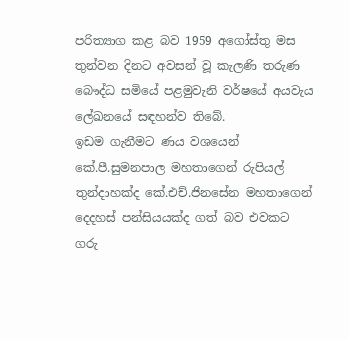පරිත්‍යාග කළ බව 1959 අගෝස්තු මස තුන්වන දිනට අවසන් වූ කැලණි තරුණ බෞද්ධ සමියේ පළමුවැනි වර්ෂයේ අයවැය ලේඛනයේ සඳහන්ව තිබේ.
ඉඩම ගැනීමට ණය වශයෙන් කේ.පී.සුමනපාල මහතාගෙන් රුපියල් තුන්දාහක්ද කේ.එච්.ජිනසේන මහතාගෙන් දෙදහස් පන්සියයක්ද ගත් බව එවකට ගරු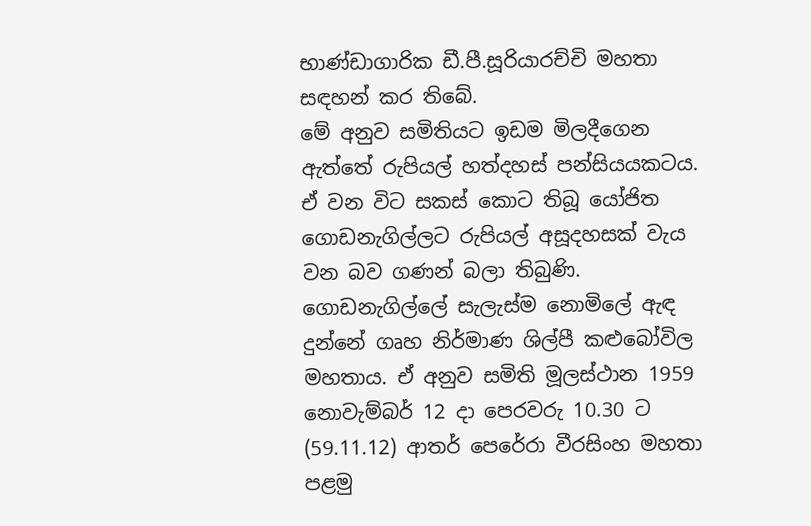භාණ්ඩාගාරික ඩී.පී.සූරියාරච්චි මහතා සඳහන් කර තිබේ.
මේ අනුව සමිතියට ඉඩම මිලදීගෙන ඇත්තේ රුපියල් හත්දහස් පන්සියයකටය. ඒ වන විට සකස් කොට තිබූ යෝජිත ගොඩනැගිල්ලට රුපියල් අසූදහසක් වැය වන බව ගණන් බලා තිබුණි. ගොඩනැගිල්ලේ සැලැස්ම නොමිලේ ඇඳ දුන්නේ ගෘහ නිර්මාණ ශිල්පී කළුබෝවිල මහතාය. ඒ අනුව සමිති මූලස්ථාන 1959 නොවැම්බර් 12 දා පෙරවරු 10.30 ට (59.11.12) ආතර් පෙරේරා වීරසිංහ මහතා පළමු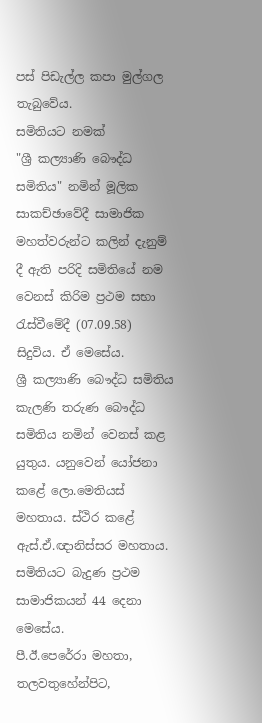පස් පිඩැල්ල කපා මුල්ගල තැබුවේය.
සමිතියට නමක්
"ශ්‍රී කල්‍යාණි බෞද්ධ සමිතිය" නමින් මූලික සාකච්ඡාවේදී සාමාජික මහත්වරුන්ට කලින් දැනුම් දී ඇති පරිදි සමිතියේ නම වෙනස් කිරිම ප්‍රථම සභා රැස්වීමේදී (07.09.58) සිදුවිය. ඒ මෙසේය.
ශ්‍රී කල්‍යාණි බෞද්ධ සමිතිය කැලණි තරුණ බෞද්ධ සමිතිය නමින් වෙනස් කළ යුතුය. යනුවෙන් යෝජනා කළේ ලො.මෙතියස් මහතාය. ස්ථිර කළේ ඇස්.ඒ.ඥානිස්සර මහතාය.
සමිතියට බැදුණ ප්‍රථම සාමාජිකයන් 44 දෙනා මෙසේය.
පී.ඊ.පෙරේරා මහතා, තලවතුහේන්පිට,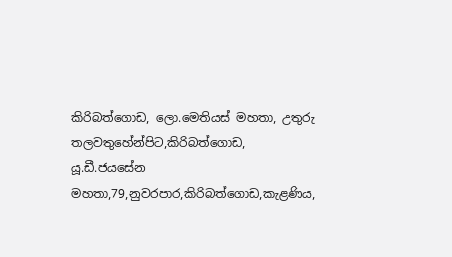කිරිබත්ගොඩ, ලො.මෙතියස් මහතා, උතුරු තලවතුහේන්පිට,කිරිබත්ගොඩ, යූ.ඩී.ජයසේන මහතා,79,නුවරපාර,කිරිබත්ගොඩ,කැළණිය,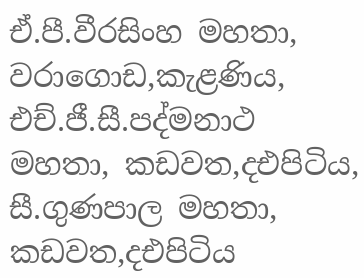ඒ.පී.වීරසිංහ මහතා, වරාගොඩ,කැළණිය, එච්.ජී.සී.පද්මනාථ මහතා, කඩවත,දඑපිටිය, සී.ගුණපාල මහතා, කඩවත,දඑපිටිය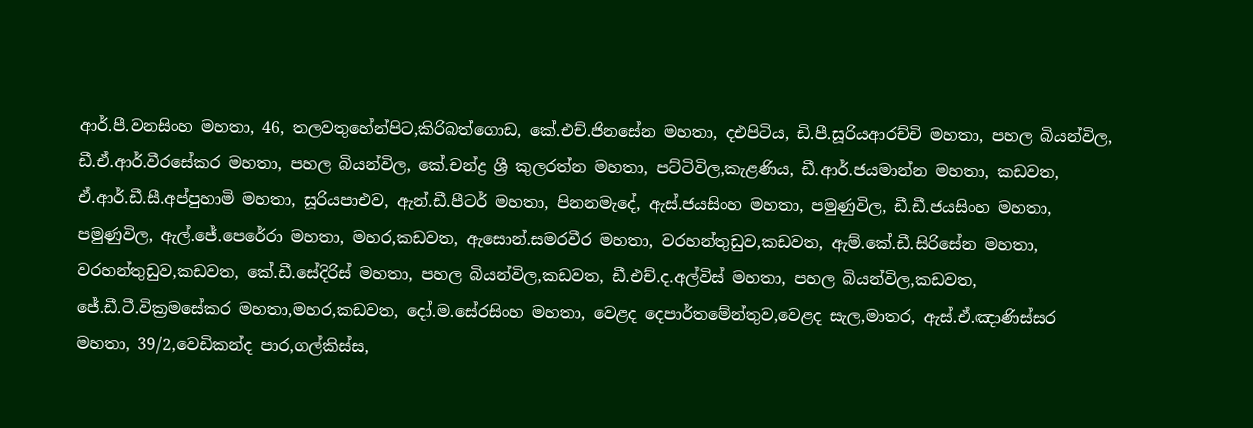ආර්.පී.වනසිංහ මහතා, 46, තලවතුහේන්පිට,කිරිබත්ගොඩ, කේ.එච්.ජිනසේන මහතා, දඑපිටිය, ඩි.පී.සූරියආරච්චි මහතා, පහල බියන්විල, ඩී.ඒ.ආර්.වීරසේකර මහතා, පහල බියන්විල, කේ.චන්ද්‍ර ශ්‍රී කුලරත්න මහතා, පට්ටිවිල,කැළණිය, ඩී.ආර්.ජයමාන්න මහතා, කඩවත, ඒ.ආර්.ඩී.සී.අප්පුහාමි මහතා, සූරියපාඑව, ඇන්.ඩී.පීටර් මහතා, පිනනමැදේ, ඇස්.ජයසිංහ මහතා, පමුණුවිල, ඩී.ඩී.ජයසිංහ මහතා, පමුණුවිල, ඇල්.ජේ.පෙරේරා මහතා, මහර,කඩවත, ඇසොන්.සමරවීර මහතා, වරහන්තුඩුව,කඩවත, ඇම්.කේ.ඩී.සිරිසේන මහතා, වරහන්තුඩුව,කඩවත, කේ.ඩී.සේදිරිස් මහතා, පහල බියන්විල,කඩවත, ඩී.එච්.ද.අල්විස් මහතා, පහල බියන්විල,කඩවත, ජේ.ඩී.ටී.වික්‍රමසේකර මහතා,මහර,කඩවත, දෝ.ම.සේරසිංහ මහතා, වෙළද දෙපාර්තමේන්තුව,වෙළද සැල,මාතර, ඇස්.ඒ.ඤාණිස්සර මහතා, 39/2,වෙඩිකන්ද පාර,ගල්කිස්ස,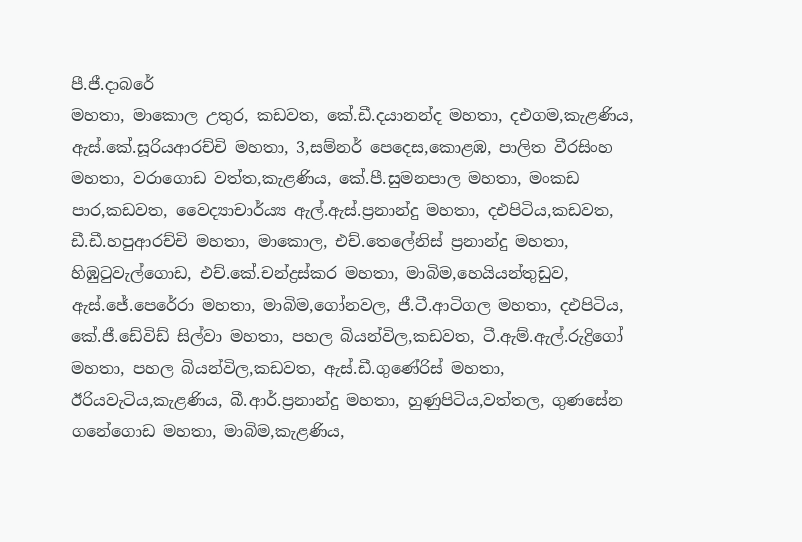පී.ජී.දාබරේ
මහතා, මාකොල උතුර, කඩවත, කේ.ඩී.දයානන්ද මහතා, දඑගම,කැළණිය, ඇස්.කේ.සූරියආරච්චි මහතා, 3,සම්නර් පෙදෙස,කොළඹ, පාලිත වීරසිංහ මහතා, වරාගොඩ වත්ත,කැළණිය, කේ.පී.සුමනපාල මහතා, මංකඩ පාර,කඩවත, වෛද්‍යාචාර්ය්‍ය ඇල්.ඇස්.ප්‍රනාන්දු මහතා, දඑපිටිය,කඩවත, ඩී.ඩී.හපුආරච්චි මහතා, මාකොල, එච්.තෙලේනිස් ප්‍රනාන්දු මහතා, හිඹුටුවැල්ගොඩ, එච්.කේ.චන්ද්‍රස්කර මහතා, මාබිම,හෙයියන්තුඩුව, ඇස්.ජේ.පෙරේරා මහතා, මාබිම,ගෝනවල, ජී.ටී.ආටිගල මහතා, දඑපිටිය, කේ.ජී.ඩේවිඩ් සිල්වා මහතා, පහල බියන්විල,කඩවත, ටී.ඇම්.ඇල්.රුද්‍රි‍ගෝ මහතා, පහල බියන්විල,කඩවත, ඇස්.ඩී.ගුණේරිස් මහතා, ඊරියවැටිය,කැළණිය, බී.ආර්.ප්‍රනාන්දු මහතා, හුණුපිටිය,වත්තල, ගුණසේන ගනේගොඩ මහතා, මාබිම,කැළණිය,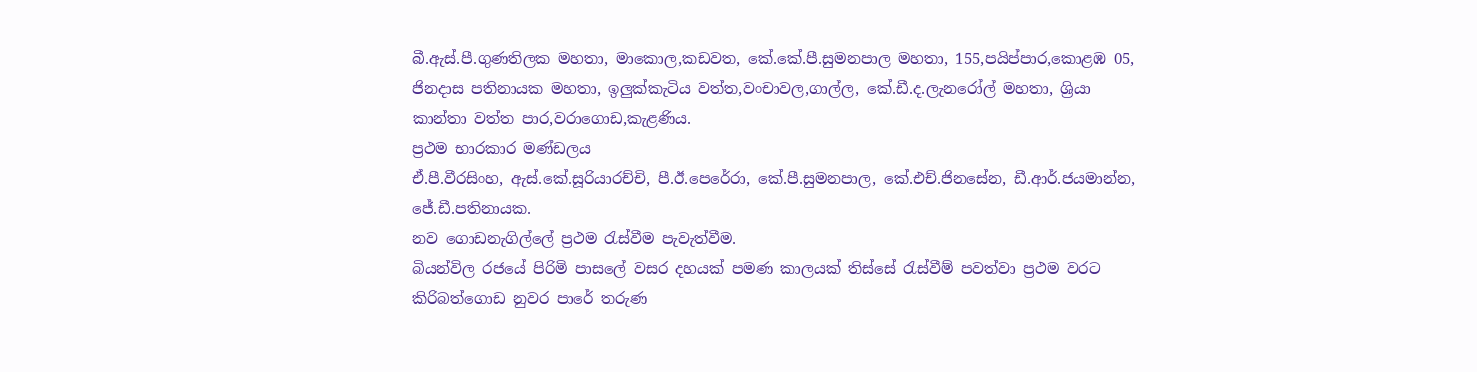බී.ඇස්.පී.ගුණතිලක මහතා, මාකොල,කඩවත, කේ.කේ.පී.සුමනපාල මහතා, 155,පයිප්පාර,කොළඹ 05, ජිනදාස පතිනායක මහතා, ඉලුක්කැටිය වත්ත,වංචාවල,ගාල්ල, කේ.ඩී.ද.ලැනරෝල් මහතා, ශ්‍රියා කාන්තා වත්ත පාර,වරාගොඩ,කැළණිය.
ප්‍රථම භාරකාර මණ්ඩලය
ඒ.පී.වීරසිංහ, ඇස්.කේ.සූරියාරච්චි, පී.ඊ.පෙරේරා, කේ.පී.සුමනපාල, කේ‍.එච්.ජිනසේන, ඩී.ආර්.ජයමාන්න,
ජේ.ඩී.පතිනායක.
නව ගොඩනැගිල්ලේ ප්‍රථම රැස්වීම පැවැත්වීම.
බියන්විල රජයේ පිරිමි පාසලේ වසර දහයක් පමණ කාලයක් තිස්සේ රැස්වීම් පවත්වා ප්‍රථම වර‍ට කිරිබත්ගොඩ නුවර පාරේ තරුණ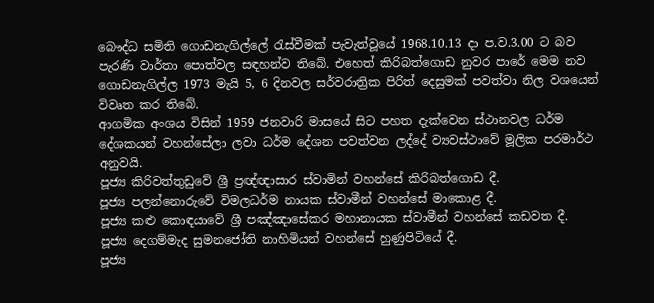බෞද්ධ සමිති ගොඩනැගිල්ලේ රැස්වීමක් පැවැත්වූයේ 1968.10.13 දා ප.ව.3.00 ට බව පැරණි වාර්තා පොත්වල සඳහන්ව තිබේ. එහෙත් කිරිබත්ගොඩ නුවර පාරේ මෙම නව ගොඩනැගිල්ල 1973 මැයි 5, 6 දිනවල සර්වරාත්‍රික පිරිත් දෙසුමක් පවත්වා නිල වශයෙන් විවෘත කර තිබේ.
ආගමික අංශය විසින් 1959 ජනවාරි මාසයේ සිට පහත දැක්වෙන ස්ථානවල ධර්ම දේශකයන් වහන්සේලා ලවා ධර්ම දේශන පවත්වන ලද්දේ ව්‍යවස්ථාවේ මූලික පරමාර්ථ අනුවයි.
පූජ්‍ය කිරිවත්තුඩුවේ ශ්‍රී ප්‍රඥ්ඥාසාර ස්වාමින් වහන්සේ කිරිබත්ගොඩ දී.
පූජ්‍ය පලන්නොරුවේ විමලධර්ම නායක ස්වාමීන් වහන්සේ මාකොළ දී.
පූජ්‍ය කළු කොඳයාවේ ශ්‍රී පඤ්ඤාසේකර මහානායක ස්වාමීන් වහන්සේ කඩවත දී.
පූජ්‍ය දෙගම්මැද සුමනජෝති නාහිමියන් වහන්සේ හුණුපිටියේ දී.
පූජ්‍ය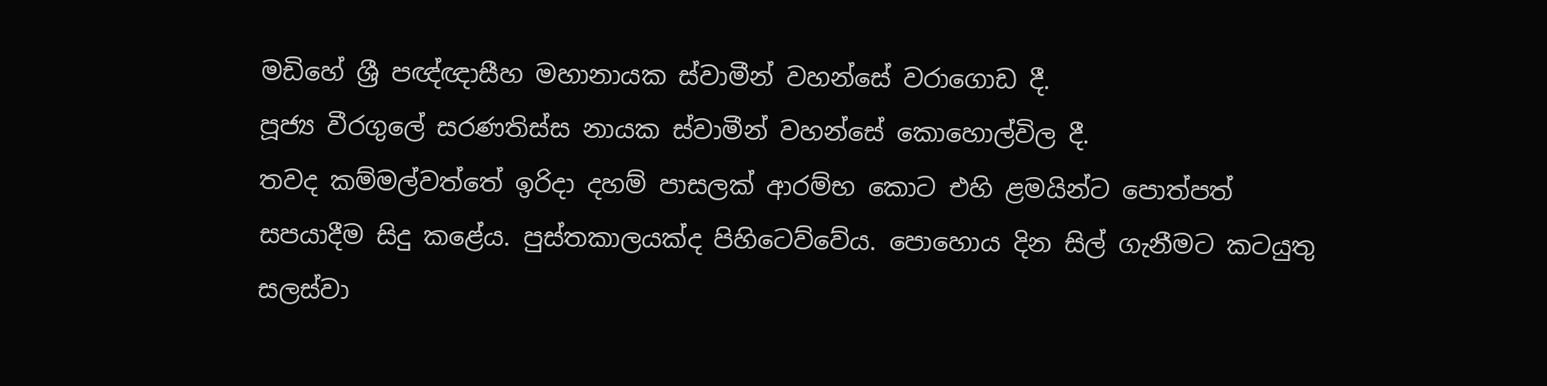මඩිහේ ශ්‍රී පඥ්ඥාසීහ මහානායක ස්වාමීන් වහන්‍සේ වරාගොඩ දී.
පූජ්‍ය වීරගුලේ සරණතිස්ස නායක ස්වාමීන් වහන්සේ කොහොල්විල දී.
තවද කම්මල්වත්තේ ඉරිදා දහම් පාසලක් ආරම්භ කොට එහි ළමයින්ට පොත්පත් සපයාදීම සිදු කළේය. පුස්තකාලයක්ද පිහිටෙව්වේය. පොහොය දින සිල් ගැනීමට කටයුතු සලස්වා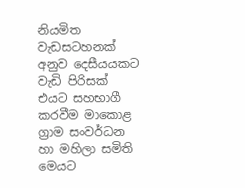නියමිත වැඩසටහනක් අනුව දෙසීයයකට වැඩි පිරිසක් එයට සහභාගී කරවීම මාකොළ ග්‍රාම සංවර්ධන හා මහිලා සමිති මෙයට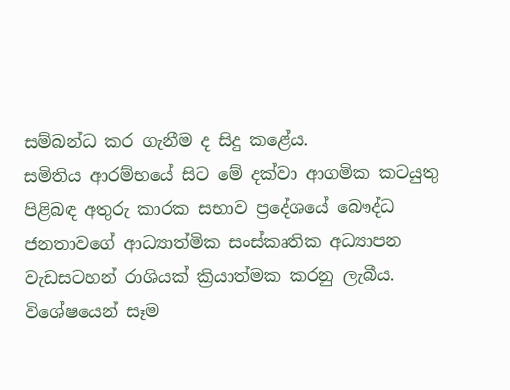සම්බන්ධ කර ගැනීම ද සිදු කළේය.
සමිතිය ආරම්භයේ සිට මේ දක්වා ආගමික කටයුතු පිළිබඳ අතුරු කාරක සභාව ප්‍රදේශයේ බෞද්ධ ජනතාවගේ ආධ්‍යාත්මික සංස්කෘතික අධ්‍යාපන වැඩසටහන් රාශියක් ක්‍රියාත්මක කරනු ලැබීය. විශේෂයෙන් සෑම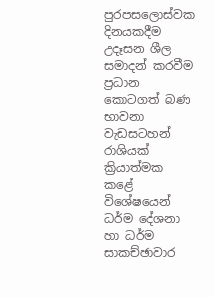පුරපසලොස්වක දිනයකදීම උදෑසන ශීල සමාදන් කරවීම ප්‍රධාන කොටගත් බණ භාවනා වැඩසටහන් රාශියක් ක්‍රියාත්මක කළේ විශේෂයෙන් ධර්ම දේශනා හා ධර්ම සාකච්ඡාවාර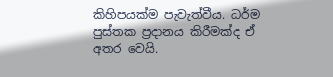කිහිපයක්ම පැවැත්වීය. ධර්ම පුස්තක ප්‍රදානය කිරීමක්ද ඒ අතර වෙයි.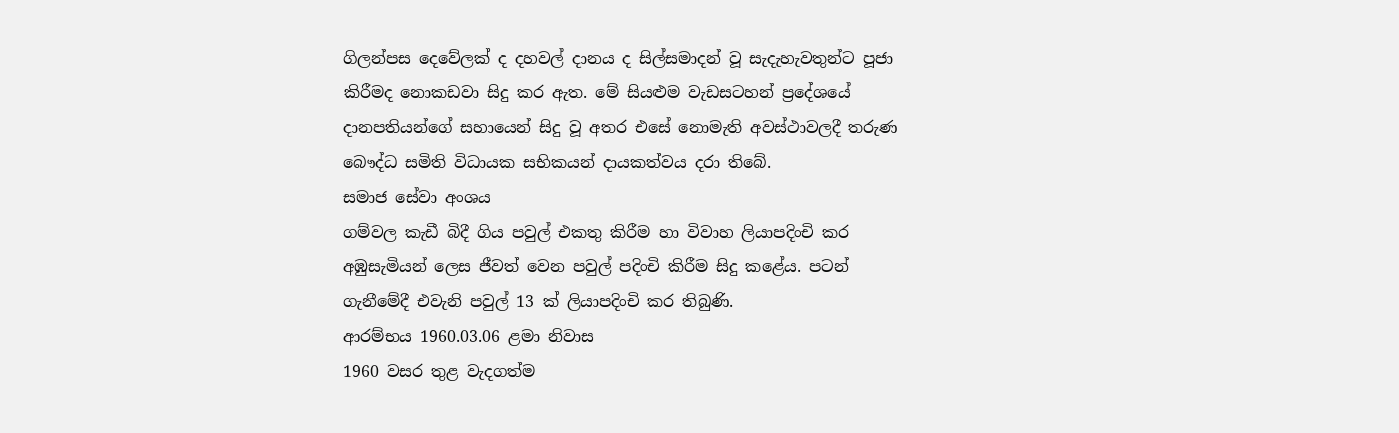ගිලන්පස දෙවේලක් ද දහවල් දානය ද සිල්සමාදන් වූ සැදැහැවතුන්ට පූජා
කිරීමද නොකඩවා සිදු කර ඇත. මේ සියළුම වැඩසටහන් ප්‍රදේශයේ දානපතියන්ගේ සහායෙන් සිදු වූ අතර එසේ නොමැති අවස්ථාවලදී තරුණ බෞද්ධ සමිති විධායක සභිකයන් දායකත්වය දරා තිබේ.
සමාජ සේවා අංශය
ගම්වල කැඩී බිදී ගිය පවුල් එකතු කිරීම හා විවාහ ලියාපදිංචි කර අඹුසැමියන් ලෙස ජීවත් වෙන පවුල් පදිංචි කිරීම සිදු කළේය. පටන් ගැනීමේදී එවැනි පවුල් 13 ක් ලියාපදිංචි කර තිබුණි.
ආරම්භය 1960.03.06 ළමා නිවාස
1960 වසර තුළ වැදගත්ම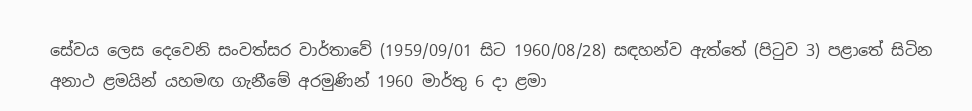සේවය ලෙස දෙවෙනි සංවත්සර වාර්තාවේ (1959/09/01 සිට 1960/08/28) සඳහන්ව ඇත්තේ (පිටුව 3) පළාතේ සිටින අනාථ ළමයින් යහමඟ ගැනීමේ අරමුණින් 1960 මාර්තු 6 දා ළමා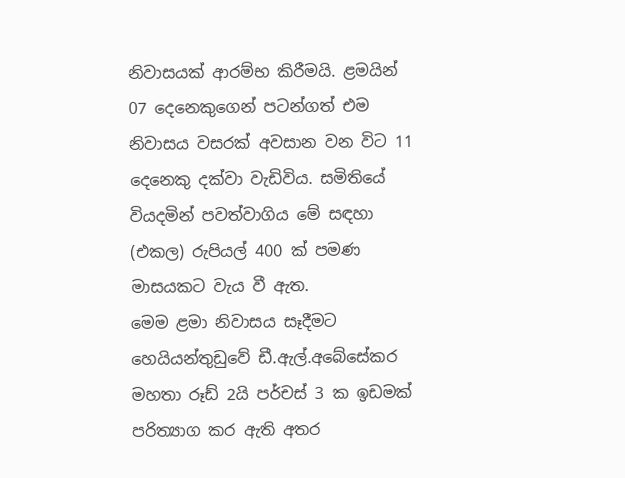නිවාසයක් ආරම්භ කිරීමයි. ළමයින් 07 දෙනෙකුගෙන් පටන්ගත් එම නිවාසය වසරක් අවසාන වන විට 11 දෙනෙකු දක්වා වැඩිවිය. සමිතියේ වියදමින් පවත්වාගිය මේ සඳහා (එකල) රුපියල් 400 ක් පමණ මාසයකට වැය වී ඇත.
මෙම ළමා නිවාසය සෑදීමට හෙයියන්තුඩුවේ ඩී.ඇල්.අබේසේකර මහතා රූඩ් 2යි පර්චස් 3 ක ඉඩමක් පරිත්‍යාග කර ඇති අතර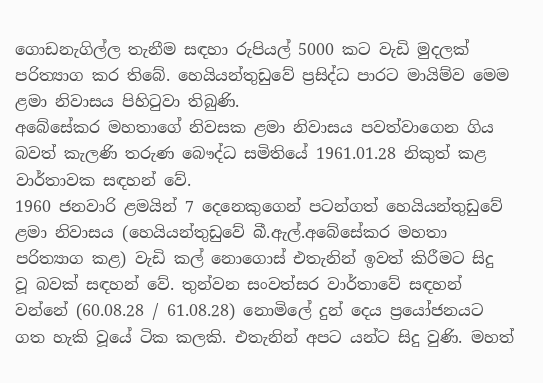ගොඩනැගිල්ල තැනීම සඳහා රුපියල් 5000 කට වැඩි මුදලක් පරිත්‍යාග කර තිබේ. හෙයියන්තුඩුවේ ප්‍රසිද්ධ පාරට මායිම්ව මෙම ළමා නිවාසය පිහිටුවා තිබුණි.
අබේසේකර මහතාගේ නිවසක ළමා නිවාසය පවත්වාගෙන ගිය බවත් කැලණි තරුණ බෞද්ධ සමිතියේ 1961.01.28 නිකුත් කළ වාර්තාවක සඳහන් වේ.
1960 ජනවාරි ළමයින් 7 දෙනෙකුගෙන් පටන්ගත් හෙයියන්තුඩුවේ ළමා නිවාසය (හෙයියන්තුඩුවේ බී.ඇල්.අබේසේකර මහතා පරිත්‍යාග කළ) වැඩි කල් නො‍ගොස් එතැනින් ඉවත් කිරීමට සිදු වූ බවක් සඳහන් ‍වේ. තුන්වන සංවත්සර වාර්තාවේ සඳහන් වන්නේ (60.08.28 / 61.08.28) නොමිලේ දුන් දෙය ප්‍රයෝජනයට ගත හැකි වූයේ ටික කලකි. එතැනින් අපට යන්ට සිදු වුණි. මහත්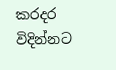කරදර විදින්නට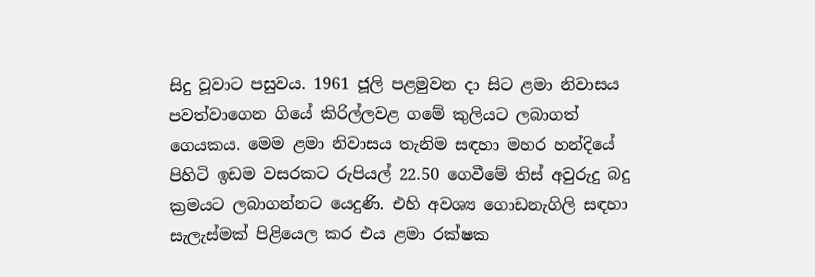සිදු වූවාට පසුවය. 1961 ජූලි පළමුවන දා සිට ළමා නිවාසය පවත්වාගෙන ගියේ කිරිල්ලවළ ගමේ කුලියට ලබාගත් ගෙයකය. මෙම ළමා නිවාසය තැනිම සඳහා මහර හන්දියේ පිහිටි ඉඩම වසරකට රුපියල් 22.50 ගෙවීමේ තිස් අවුරුදු බදු ක්‍රමයට ලබාගන්නට යෙදුණි. එහි අවශ්‍ය ගොඩනැගිලි සඳහා සැලැස්මක් පිළියෙල කර එය ළමා රක්ෂක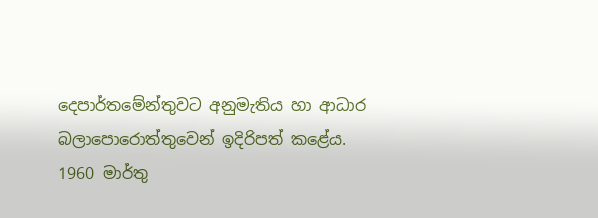දෙපාර්තමේන්තුවට අනුමැතිය හා ආධාර බලාපොරොත්තුවෙන් ඉදිරිපත් කළේය. 1960 මාර්තු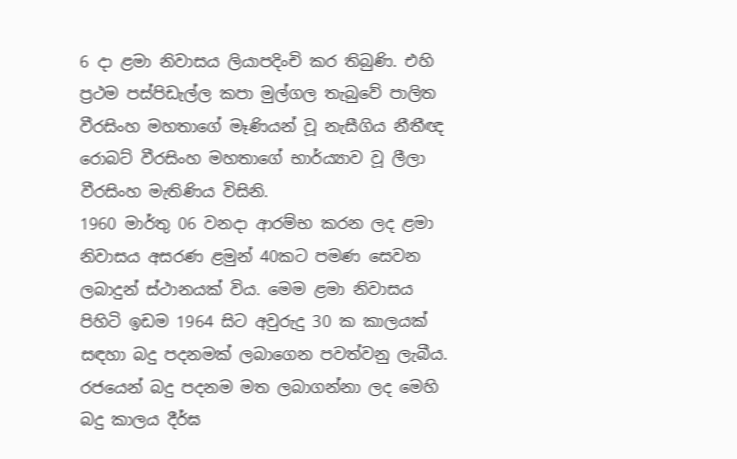6 දා ළමා නිවාසය ලියාපදිංචි කර තිබුණි. එහි ප්‍රථම පස්පිඩැල්ල කපා මුල්ගල තැබුවේ පාලිත වීරසිංහ මහතාගේ මෑණියන් වූ නැසීගිය නීතීඥ රොබට් වීරසිංහ මහතා‍ගේ භාර්ය්‍යාව වූ ලීලා වීරසිංහ මැතිණිය විසිනි.
1960 මාර්තු 06 වනදා ආරම්භ කරන ලද ළමා නිවාසය අසරණ ළමුන් 40කට පමණ සෙවන ලබාදුන් ස්ථානයක් විය. මෙම ළමා නිවාසය පිහිටි ඉඩම 1964 සිට අවුරුදු 30 ක කාලයක් සඳහා බදු පදනමක් ලබාගෙන පවත්වනු ලැබීය. රජයෙන් බදු පදනම මත ලබාගන්නා ලද මෙහි බදු කාලය දීර්ඝ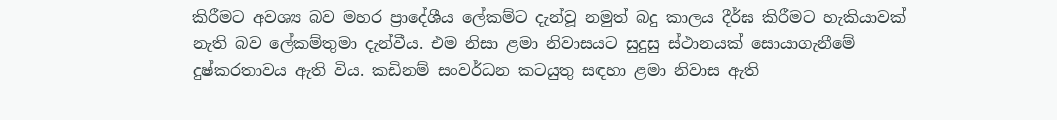කිරීමට අවශ්‍ය බව මහර ප්‍රාදේශීය ලේකම්ට දැන්වූ නමුත් බදු කාලය දීර්ඝ කිරීමට හැකියාවක් නැති බව ලේකම්තුමා දැන්වීය. එම නිසා ළමා නිවාසයට සුදුසු ස්ථානයක් සොයාගැනීමේ දුෂ්කරතාවය ඇති විය. කඩිනම් සංවර්ධන කටයුතු සඳහා ළමා නිවාස ඇති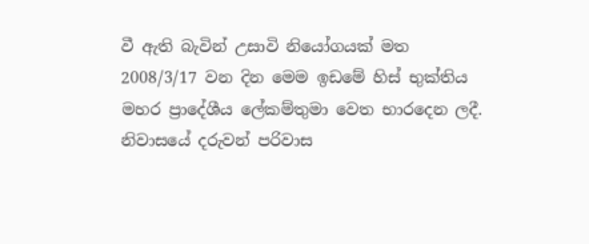වී ඇති බැවින් උසාවි නියෝගයක් මත 2008/3/17 වන දින මෙම ඉඩමේ හිස් භුක්තිය මහර ප්‍රාදේශීය ලේකම්තුමා වෙත භාරදෙන ලදී. නිවාසයේ දරුවන් පරිවාස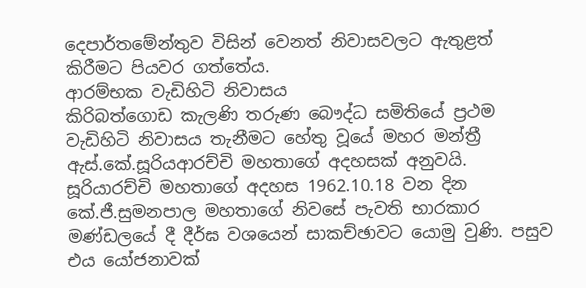දෙපාර්තමේන්තුව විසින් වෙනත් නිවාසවලට ඇතුළත් කිරීමට පියවර ගත්තේය.
ආරම්භක වැඩිහිටි නිවාසය
කිරිබත්ගොඩ කැලණි තරුණ බෞද්ධ සමිතියේ ප්‍රථම වැඩිහිටි නිවාසය තැනීමට හේතු වූයේ මහර මන්ත්‍රී ඇස්.කේ.සූරියආරච්චි මහතාගේ අදහසක් අනුවයි. සූරියාරච්චි මහතාගේ අදහස 1962.10.18 වන දින කේ.ජී.සුමනපාල මහතාගේ නිවසේ පැවති භාරකාර මණ්ඩලයේ දී දීර්ඝ වශයෙන් සාකච්ඡාවට යොමු වුණි. පසුව එය යෝජනාවක්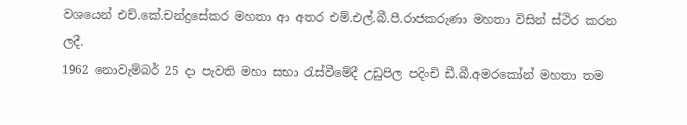වශයෙන් එච්.කේ.චන්ද්‍රසේකර මහතා ආ අතර එම්.එල්.බී.පී.රාජකරුණා මහතා විසින් ස්ථිර කරන ලදී.
1962 නොවැම්බර් 25 දා පැවති මහා සභා රැස්වීමේදී උඩුපිල පදිංචි ඩී.බී.අමරකෝන් මහතා තම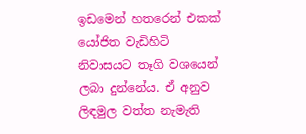ඉඩමෙන් හතරෙන් එකක් යෝජිත වැඩිහිටි නිවාසයට තෑගි වශයෙන් ලබා දුන්නේය. ඒ අනුව ලිඳමුල වත්ත නැමැති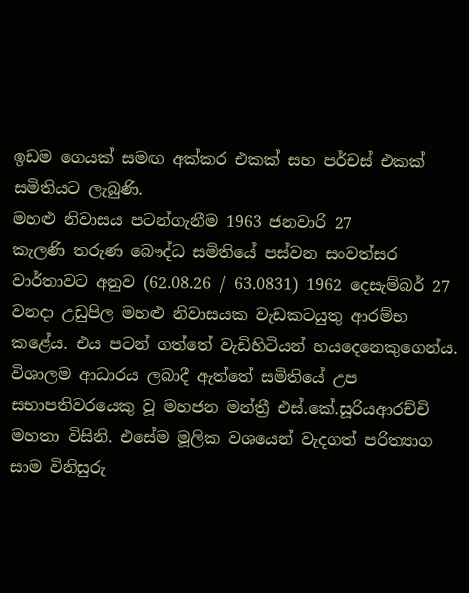ඉඩම ගෙයක් සමඟ අක්කර එකක් සහ පර්චස් එකක් සමිතියට ලැබුණි.
මහළු නිවාසය පටන්ගැනීම 1963 ජනවාරි 27
කැලණි තරුණ බෞද්ධ සමිතියේ පස්වන සංවත්සර වාර්තාවට අනුව (62.08.26 / 63.0831) 1962 දෙසැම්බර් 27 වනදා උඩුපිල මහළු නිවාසයක වැඩකටයුතු ආරම්භ කළේය. එය පටන් ගත්තේ වැඩිහිටියන් හයදෙනෙකුගෙන්ය. විශාලම ආධාරය ලබාදී ඇත්තේ සමිතියේ උප සභාපතිවරයෙකු වූ මහජන මන්ත්‍රී එස්.කේ.සූරියආරච්චි මහතා විසිනි. එසේම මූලික වශයෙන් වැදගත් පරිත්‍යාග සාම විනිසුරු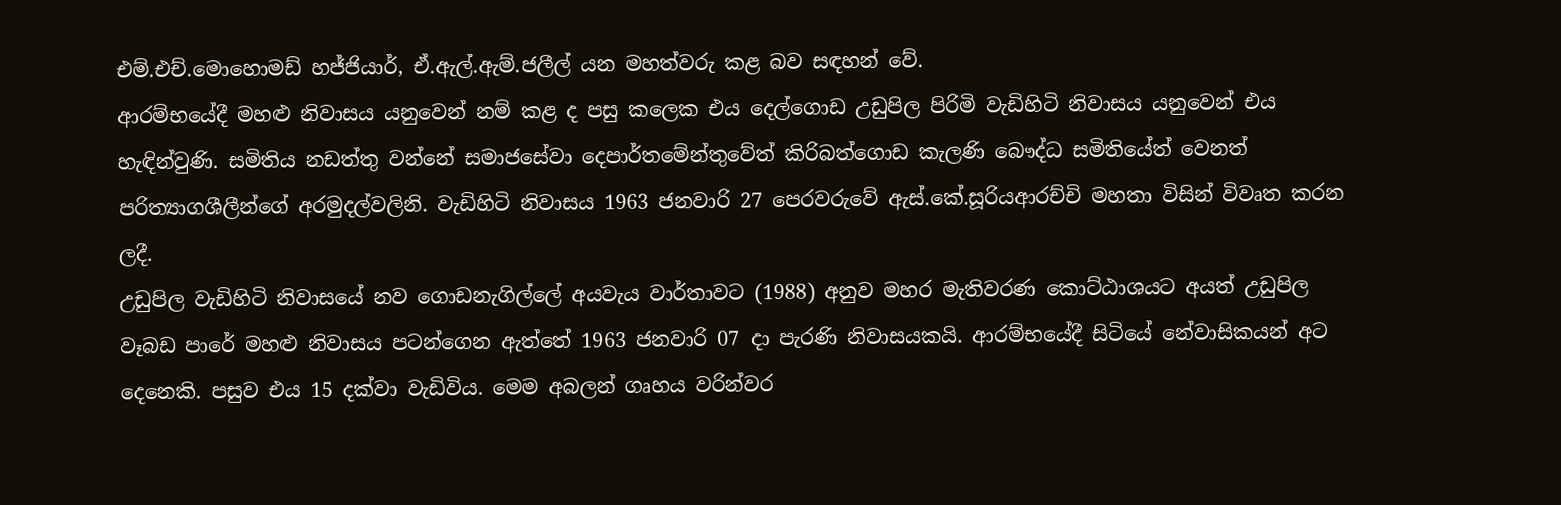එම්.එච්.මොහොමඩ් හජ්ජියාර්, ඒ.ඇල්.ඇම්.ජලීල් යන මහත්වරු කළ බව සඳහන් වේ.
ආරම්භයේදී මහළු නිවාසය යනුවෙන් නම් කළ ද පසු කලෙක එය දෙල්ගොඩ උඩුපිල පිරිමි වැඩිහිටි නිවාසය යනුවෙන් එය හැඳින්වුණි. සමිතිය නඩත්තු වන්නේ සමාජසේවා දෙපාර්තමේන්තුවේත් කිරිබත්ගොඩ කැලණි බෞද්ධ සමිති‍යේත් වෙනත් පරිත්‍යාගශීලීන්‍ගේ අරමුදල්වලිනි. වැඩිහි‍ටි නිවාසය 1963 ජනවාරි 27 පෙරවරුවේ ඇස්.කේ.සූරියආරච්චි මහතා විසින් විවෘත කරන ලදී.
උඩුපිල වැඩිහි‍ටි නිවාසයේ නව ගොඩනැගිල්ලේ අයවැය වාර්තාවට (1988) අනුව මහර මැතිවරණ කොට්ඨාශයට අයත් උඩුපිල වෑබඩ පාරේ මහළු නිවාසය පටන්ගෙන ඇත්තේ 1963 ජනවාරි 07 දා පැරණි නිවාසයකයි. ආරම්භයේදී සිටියේ නේවාසිකයන් අට දෙනෙකි. පසුව එය 15 දක්වා වැඩිවිය. මෙම අබලන් ගෘහය වරින්වර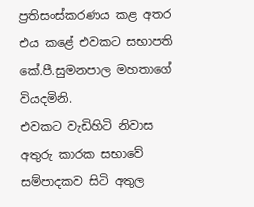ප්‍රතිසංස්කරණය කළ අතර එය කළේ එවකට සභාපති කේ.පී.සුමනපාල මහතාගේ වියදමිනි.
එවකට වැඩිහිටි නිවාස අතුරු කාරක සභාවේ සම්පාදකව සිටි අතුල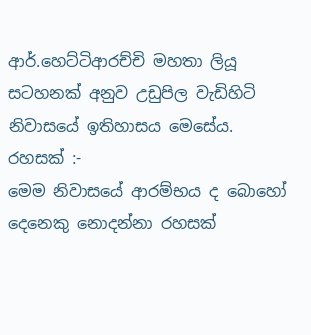ආර්.හෙට්ටිආරච්චි මහතා ලියූ සටහනක් අනුව උඩුපිල වැඩිහිටි නිවාසයේ ඉතිහාසය මෙසේය.
රහසක් :-
මෙම නිවාසයේ ආරම්භය ද බොහෝ දෙනෙකු නොදන්නා රහසක්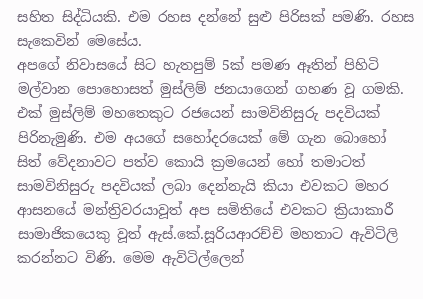සහිත සිද්ධියකි. එම රහස දන්නේ සුළු පිරිසක් පමණි. රහස සැකෙවින් මෙසේය.
අපගේ නිවාසයේ සිට හැතපුම් 5ක් පමණ ඈතින් පිහිටි මල්වාන පොහොසත් මුස්ලිම් ජනයාගෙන් ගහණ වූ ගමකි. එක් මුස්ලිම් මහතෙකුට රජයෙන් සාමවිනිසුරු පදවියක් පිරිනැමුණි. එම අයගේ සහෝදරයෙක් මේ ගැන බොහෝ සිත් වේදනාවට පත්ව කොයි ක්‍රමයෙන් හෝ තමාටත් සාමවිනිසුරු පදවියක් ලබා දෙන්නැයි කියා එවකට මහර ආසනයේ මන්ත්‍රිවරය‍ාවූත් අප සමිතියේ එවකට ක්‍රියාකාරී සාමාජික‍යෙකු වූත් ඇස්.කේ.සූරියආරච්චි මහතාට ඇවිටිලි කරන්නට විණි. මෙම ඇවිටිල්ලෙන්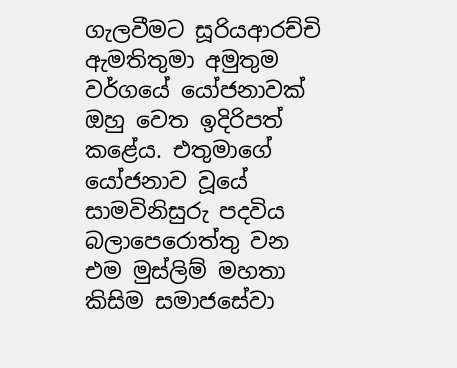ගැලවීමට සූරියආරච්චි ඇමතිතුමා අමුතුම වර්ගයේ යෝජනාවක් ඔහු වෙත ඉදිරිපත් කළේය. එතුමාගේ යෝජනාව වූයේ සාමවිනිසුරු පදවිය බලාපෙරොත්තු වන එම මුස්ලිම් මහතා කිසිම සමාජසේවා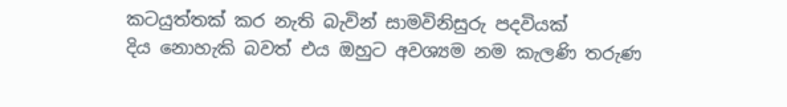කටයුත්තක් කර නැති බැවින් සාමවිනිසුරු පදවියක්
දිය නොහැකි බවත් එය ඔහුට අවශ්‍යම නම කැලණි තරුණ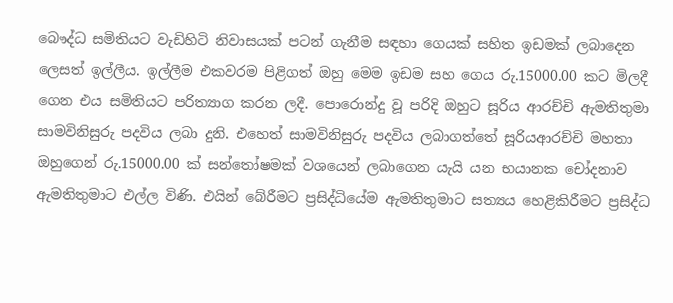බෞද්ධ සමිතියට වැඩිහිටි නිවාසයක් පටන් ගැනීම සඳහා ගෙයක් සහිත ඉඩමක් ලබාදෙන ලෙසත් ඉල්ලීය. ඉල්ලීම එකවරම පිළිගත් ඔහු මෙම ඉඩම සහ ගෙය රු.15000.00 කට මිලදී ගෙන එය සමිතියට පරිත්‍යාග කරන ලදී. පොරොන්දු වූ පරිදි ඔහුට සූරිය ආරච්චි ඇමතිතුමා සාමවිනිසුරු පදවිය ලබා දුනි. එහෙත් සාමවිනිසුරු පදවිය ලබාගත්තේ සූරියආරච්චි මහතා ඔහුගෙන් රු.15000.00 ක් සන්තෝෂමක් වශයෙන් ලබාගෙන යැයි යන භයානක චෝදනාව ඇමතිතුමාට එල්ල විණි. එයින් බේරීමට ප්‍රසිද්ධියේම ඇමතිතුමාට සත්‍යය හෙළිකිරීමට ප්‍රසිද්ධ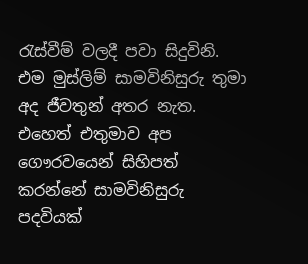රැස්වීම් වලදී පවා සිදුවිනි. එම මුස්ලිම් සාමවිනිසුරු තුමා අද ජීවතුන් අතර නැත. එහෙත් එතුමාව අප ගෞරවයෙන් සිහිපත් කරන්නේ සාමවිනිසුරු පදවියක්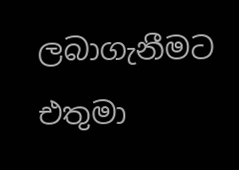ලබාගැනීමට එතුමා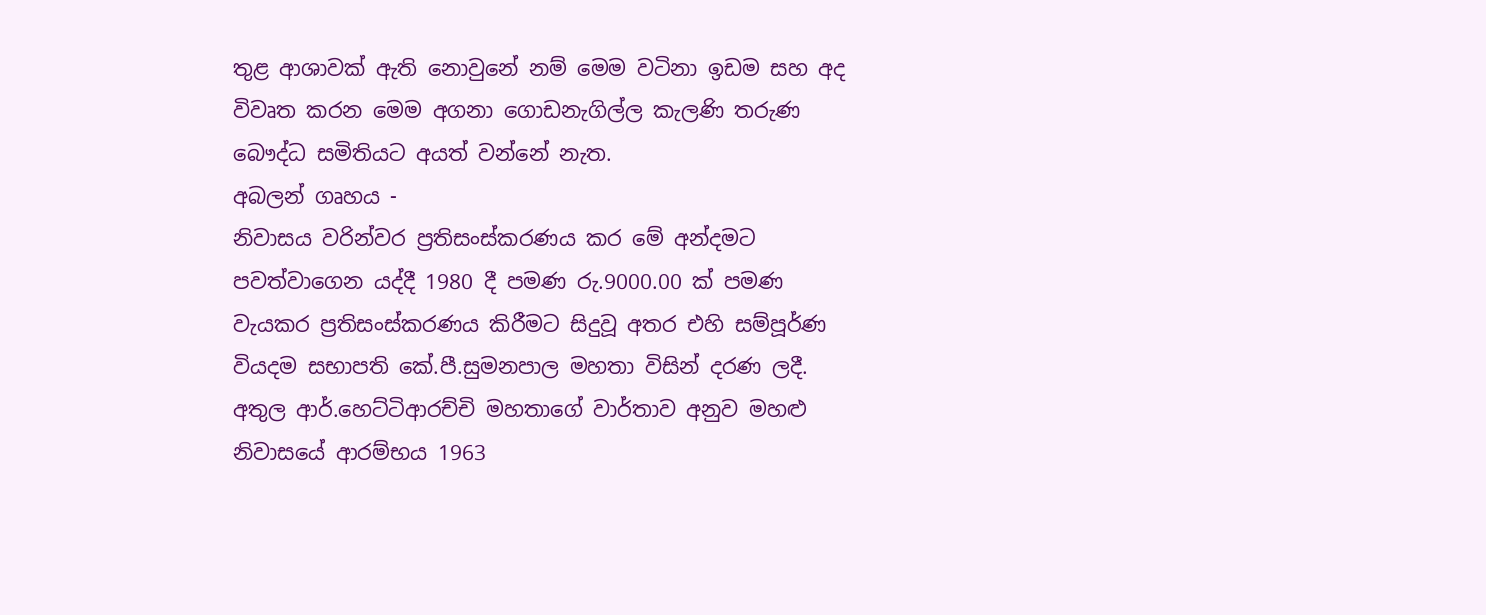තුළ ආශාවක් ඇති නොවුනේ නම් මෙම වටිනා ඉඩම සහ අද විවෘත කරන මෙම අගනා ගොඩනැගිල්ල කැලණි තරුණ බෞද්ධ සමිතියට අයත් වන්නේ නැත.
අබලන් ගෘහය -
නිවාසය වරින්වර ප්‍රතිසංස්කරණය කර මේ අන්දමට පවත්වාගෙන යද්දී 1980 දී පමණ රු.9000.00 ක් පමණ වැයකර ප්‍රතිසංස්කරණය කිරීමට සිදුවූ අතර එහි සම්පූර්ණ වියදම සභාපති කේ.පී.සුමනපාල මහතා විසින් දරණ ලදී.
අතුල ආර්.හෙට්ටිආරච්චි මහතාගේ වාර්තාව අනුව මහළු නිවාසයේ ආරම්භය 1963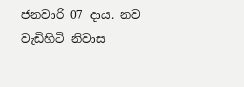ජනවාරි 07 දාය. නව වැඩිහිටි නිවාස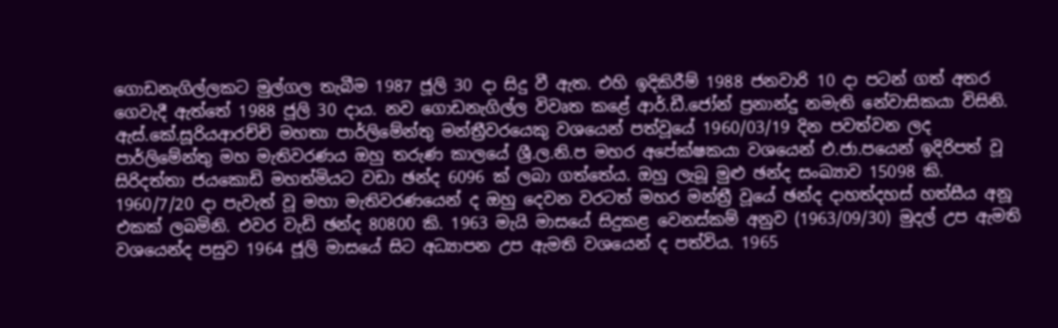ගොඩනැගිල්ලකට මුල්ගල තැබීම 1987 ජූලි 30 දා සිදු වී ඇත. එහි ඉදිකිරීම් 1988 ජනවාරි 10 දා පටන් ගත් අතර ගෙවැදී ඇත්තේ 1988 ජූලි 30 දාය. නව ගොඩනැගිල්ල විවෘත කළේ ආර්.ඩී.ජෝන් ප්‍රනාන්දු නමැති නේවාසිකයා විසිනි.
ඇස්.කේ.සූරියආරච්චි මහතා පාර්ලිමේන්තු මන්ත්‍රීවරයෙකු වශයෙන් පත්වූයේ 1960/03/19 දින පවත්වන ලද පාර්ලිමේන්තු මහ මැතිවරණය ඔහු තරුණ කාලයේ ශ්‍රී.ල.නි.ප මහර අපේක්ෂකයා වශයෙන් එ.ජා.පයෙන් ඉදිරිපත් වූ සිරිදත්තා ජයකොඩි මහත්මියට වඩා ඡන්ද 6096 ක් ලබා ගත්තේය. ඔහු ලැබූ මුළු ඡන්ද සංඛ්‍යාව 15098 කි.
1960/7/20 දා පැවැත් වූ මහා මැතිවරණයෙන් ද ඔහු දෙවන වරටත් මහර මන්ත්‍රී වූයේ ඡන්ද දාහත්දහස් හත්සීය අනූ එකක් ලබමිනි. එවර වැඩි ඡන්ද 80800 කි. 1963 මැයි මාසයේ සිදුකළ වෙනස්කම් අනුව (1963/09/30) මුදල් උප ඇමති වශයෙන්ද පසුව 1964 ජූලි මාසයේ සිට අධ්‍යාපන උප ඇමති වශයෙන් ද පත්විය. 1965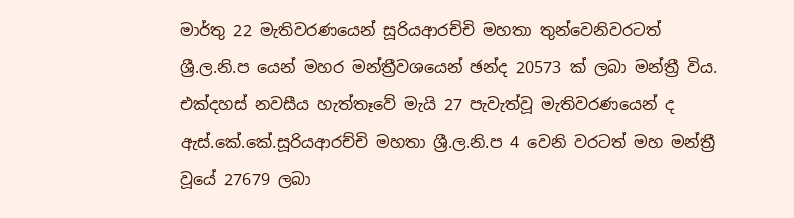මාර්තු 22 මැතිවරණයෙන් සූරියආරච්චි මහතා තුන්වෙනිවරටත් ශ්‍රී.ල.නි.ප යෙන් මහර මන්ත්‍රීවශයෙන් ඡන්ද 20573 ක් ලබා මන්ත්‍රී විය. එක්දහස් නවසීය හැත්තෑවේ මැයි 27 පැවැත්වූ මැතිවරණයෙන් ද ඇස්.කේ.කේ.සූරියආරච්චි මහතා ශ්‍රී.ල.නි.ප 4 වෙනි වරටත් මහ මන්ත්‍රී වූයේ 27679 ලබා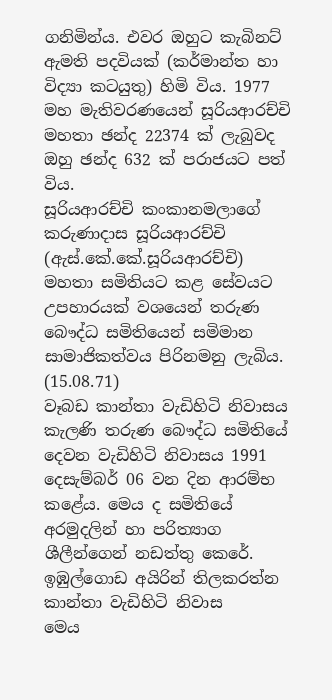ගනිමින්ය. එවර ඔහුට කැබිනට් ඇමති පදවියක් (කර්මාන්ත හා විද්‍යා කටයුතු) හිමි විය. 1977 මහ මැතිවරණයෙන් සූරියආරච්චි මහතා ඡන්ද 22374 ක් ලැබුවද ඔහු ඡන්ද 632 ක් පරාජයට පත් විය.
සූරියආරච්චි කංකානමලාගේ කරුණාදාස සූරියආරච්චි (ඇස්.කේ.කේ.සූරියආරච්චි) මහතා සමිතියට කළ සේවයට උපහාරයක් වශයෙන් තරුණ බෞද්ධ සමිතියෙන් සමිමාන සාමාජිකත්වය පිරිනමනු ලැබිය. (15.08.71)
වෑබඩ කාන්තා වැඩිහිටි නිවාසය
කැලණි තරුණ බෞද්ධ සමිතියේ දෙවන වැඩිහිටි නිවාසය 1991 දෙසැම්බර් 06 වන දින ආරම්භ කළේය. මෙය ද සමිතියේ අරමුදලින් හා පරිත්‍යාග ශීලීන්ගෙන් නඩත්තු කෙරේ.
ඉඹුල්ගොඩ අයිරින් තිලකරත්න කාන්තා වැඩිහිටි නිවාස
මෙය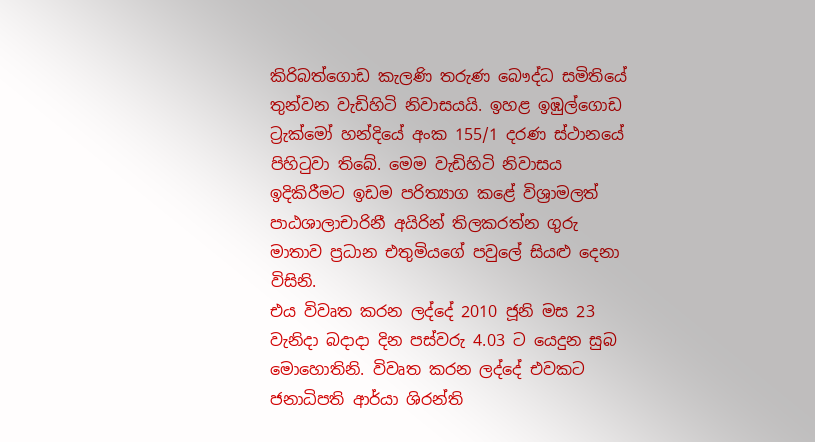කිරිබත්ගෙ‍ාඩ කැලණි තරුණ බෞද්ධ සමිතියේ තුන්වන වැඩිහිටි නිවාසයයි. ඉහළ ඉඹුල්ගොඩ ට්‍රැක්මෝ හන්දියේ අංක 155/1 දරණ ස්ථානයේ පිහිටුවා තිබේ. මෙම වැඩිහිටි නිවාසය ඉදිකිරීමට ඉඩම පරිත්‍යාග කළේ විශ්‍රාමලත් පාඨශාලාචාරිනී අයිරින් තිලකරත්න ගුරු මාතාව ප්‍රධාන එතුමියගේ පවුලේ සියළු දෙනා විසිනි.
එය විවෘත කරන ලද්දේ 2010 ජූනි මස 23 වැනිදා බදාදා දින පස්වරු 4.03 ට යෙදුන සුබ මො‍හොතිනි. විවෘත කරන ලද්දේ එවකට ජනාධිපති ආර්යා ශිරන්ති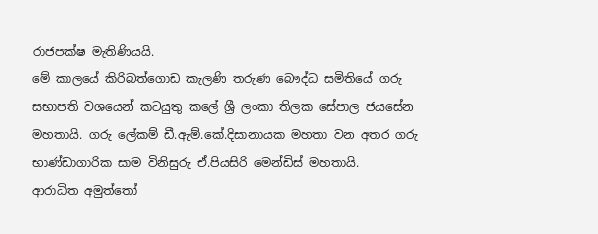රාජපක්ෂ මැතිණියයි.
මේ කාලයේ කිරිබත්‍ගොඩ කැලණි තරුණ බෞද්ධ සමිතියේ ගරු සභාපති වශයෙන් කටයුතු කලේ ශ්‍රී ලංකා තිලක සේපාල ජයසේන මහතායි. ගරු ලේකම් ඩී.ඇම්.කේ.දිසානායක මහතා වන අතර ගරු භාණ්ඩාගාරික සාම විනිසුරු ඒ.පියසිරි මෙන්ඩිස් මහතායි.
ආරාධිත අමුත්තෝ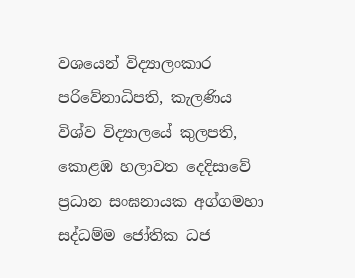වශයෙන් විද්‍යාලංකාර පරි‍වේනාධිපති, කැලණිය විශ්ව විද්‍යාලයේ කුලපති, කොළඹ හලාවත දෙදිසාවේ ප්‍රධාන සංඝනායක අග්ගමහා සද්ධම්ම ජෝතික ධජ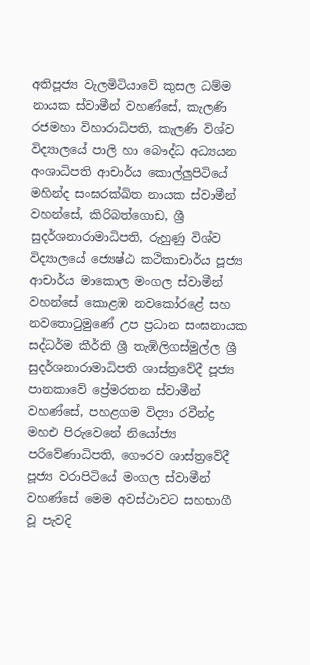අතිපූජ්‍ය වැලමිටියාවේ කුසල ධම්ම නායක ස්වාමීන් වහණ්සේ, කැලණි රජමහා විහාරාධිපති, කැලණි විශ්ව විද්‍යාලයේ පාලි හා බෞද්ධ අධ්‍යයන අංශාධිපති ආචාර්ය කොල්ලුපිටියේ මහින්ද සංඝරක්ඛිත නායක ස්වාමීන් වහන්සේ, කිරිබත්ගොඩ, ශ්‍රී සුදර්ශනාරාමාධිපති, රුහුණු විශ්ව විද්‍යාලයේ ජ්‍යෙෂ්ඨ කථිකාචාර්ය පූජ්‍ය ආචාර්ය මාකොල මංගල ස්වාමීන් වහන්සේ කොළඹ නවකෝරළේ සහ නවතොටුමුණේ උප ප්‍රධාන සංඝනායක සද්ධර්ම කීර්ති ශ්‍රී තැඹිලිගස්මුල්ල ශ්‍රී සුදර්ශනාරාමාධිපති ශාස්ත්‍රවේදී පූජ්‍ය පානකාවේ ප්‍රේමරතන ස්වාමීන් වහණ්සේ, පහළගම විද්‍යා රවීන්ද්‍ර මහඑ පිරුවෙනේ නියෝජ්‍ය පරිවේණාධිපති, ගෞරව ශාස්ත්‍රවේදී පූජ්‍ය වරාපිටියේ මංගල ස්වාමීන් වහණ්සේ මෙම අවස්ථාවට සහභාගී වූ පැවදි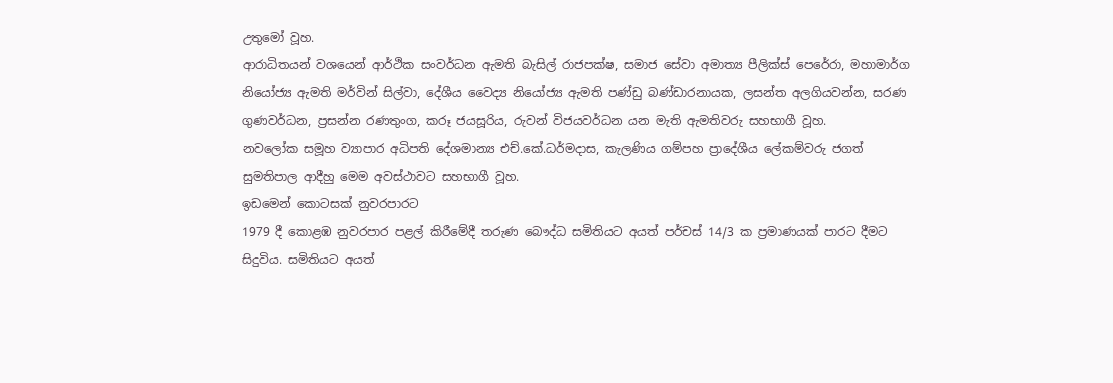උතුමෝ වූහ.
ආරාධිතයන් වශයෙන් ආර්ථික සංවර්ධන ඇමති බැසිල් රාජපක්ෂ, සමාජ සේවා අමාත්‍ය පීලික්ස් පෙරේරා, මහාමාර්ග නියෝජ්‍ය ඇමති මර්වින් සිල්වා, දේශීය වෛද්‍ය නියෝජ්‍ය ඇමති පණ්ඩු බණ්ඩාරනායක, ලසන්ත අලගියවන්න, සරණ ගුණවර්ධන, ප්‍රසන්න රණතුංග, කරූ ජයසූරිය, රුවන් විජයවර්ධන යන මැති ඇමතිවරු සහභාගී වූහ.
නවලෝක සමූහ ව්‍යාපාර අධිපති දේශමාන්‍ය එච්.කේ.ධර්මදාස, කැලණිය ගම්පහ ප්‍රාදේශීය ලේකම්වරු ජගත් සුමතිපාල ආදීහු මෙම අවස්ථාවට සහභාගී වූහ.
ඉඩමෙන් කොටසක් නුවරපාරට
1979 දී කොළඹ නුවරපාර පළල් කිරීමේදී තරුණ බෞද්ධ සමිතියට අයත් පර්චස් 14/3 ක ප්‍රමාණයක් පාරට දීමට සිදුවිය. සමිතියට අයත්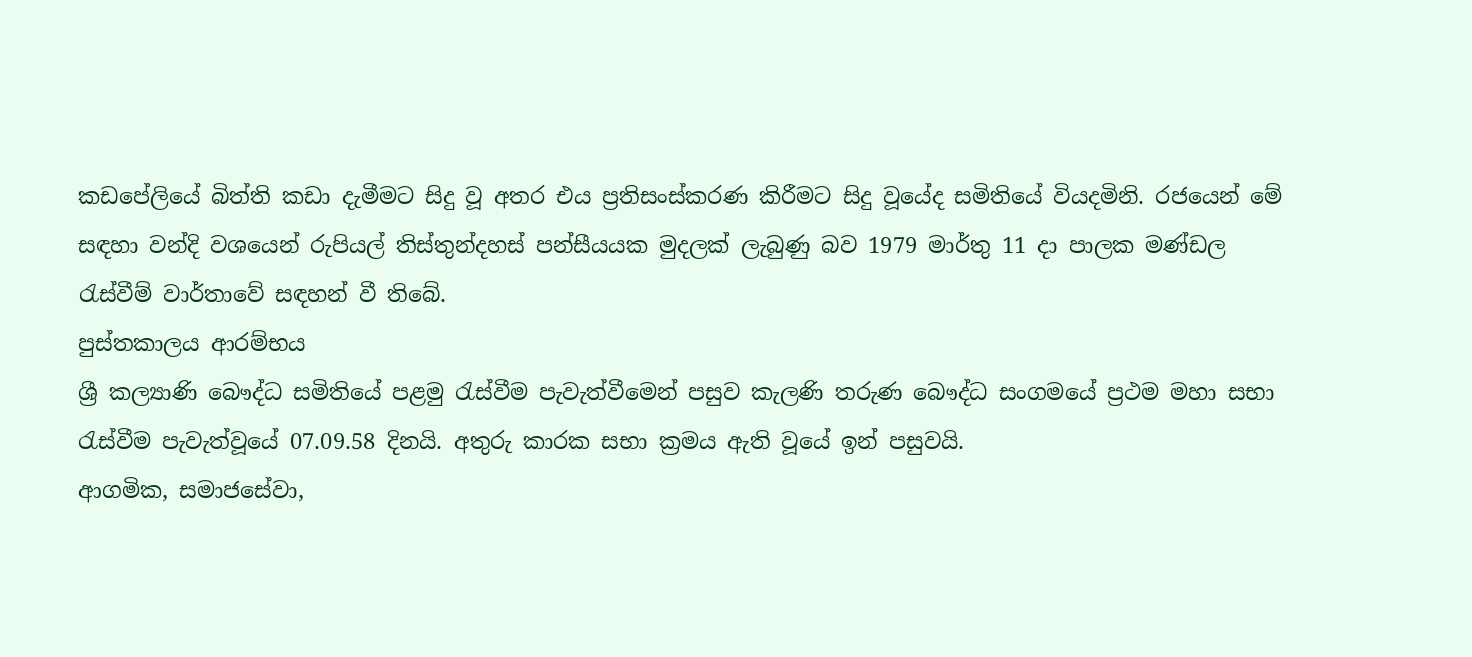කඩපේලියේ බිත්ති කඩා දැමීමට සිදු වූ අතර එය ප්‍රතිසංස්කරණ කිරීමට සිදු වූයේද සමිතියේ වියදමිනි. රජයෙන් මේ සඳහා වන්දි වශයෙන් රුපියල් තිස්තුන්දහස් පන්සීයයක මුදලක් ලැබුණු බව 1979 මාර්තු 11 දා පාලක මණ්ඩල රැස්වීම් වාර්තාවේ සඳහන් වී තිබේ.
පුස්තකාලය ආරම්භය
ශ්‍රී කල්‍යාණි බෞද්ධ සමිතියේ පළමු රැස්වීම පැවැත්වීමෙන් පසුව කැලණි තරුණ බෞද්ධ සංගමයේ ප්‍රථම මහා සභා රැස්වීම පැවැත්වූයේ 07.09.58 දිනයි. අතුරු කාරක සභා ක්‍රමය ඇති වූයේ ඉන් පසුවයි.
ආගමික, සමාජසේවා,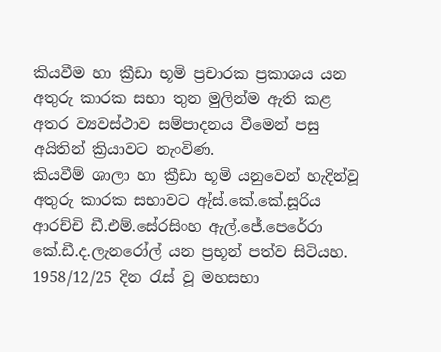කියවීම හා ක්‍රීඩා භූමි ප්‍රචාරක ප්‍රකාශය යන අතුරු කාරක සභා තුන මුලින්ම ඇති කළ අතර ව්‍යවස්ථාව සම්පාදනය වීමෙන් පසු අයිතින් ක්‍රියාවට නැංවිණ.
කියවීම් ශාලා හා ක්‍රීඩා භූමි යනුවෙන් හැදින්වූ අතුරු කාරක සභාවට ඇ්ස්.කේ.කේ.සූරිය ආරච්චි ඩී.එම්.සේරසිංහ ඇල්.ජේ.පෙරේරා කේ.ඩී.ද.ලැනරෝල් යන ප්‍රභූන් පත්ව සිටියහ. 1958/12/25 දින රැස් වූ මහසභා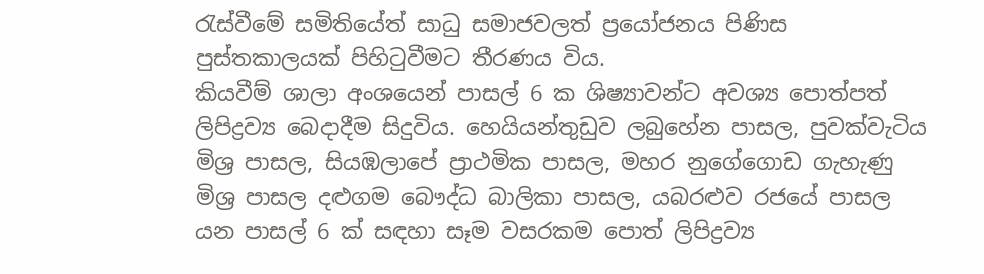රැස්වීමේ සමිතියේත් සාධු සමාජවලත් ප්‍රයෝජනය පිණිස පුස්තකාලයක් පිහිටුවීමට තීරණය විය.
කියවීම් ශාලා අංශයෙන් පාසල් 6 ක ශිෂ්‍යාවන්ට අවශ්‍ය පොත්පත් ලිපිද්‍රව්‍ය බෙදාදීම සිදුවිය. හෙයියන්තුඩුව ලබුහේන පාසල, පුවක්වැටිය මිශ්‍ර පාසල, සියඹලාපේ ප්‍රාථමික පාසල, මහර නුගේගොඩ ගැහැණු මිශ්‍ර පාසල දළුගම බෞද්ධ බාලිකා පාසල, යබරළුව රජයේ පාසල යන පාසල් 6 ක් සඳහා සෑම වසරකම පොත් ලිපිද්‍රව්‍ය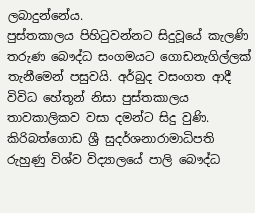ලබාදුන්නේය.
පුස්තකාලය පිහිටුවන්නට සිදුවූයේ කැලණි තරුණ බෞද්ධ සංගමයට ගොඩනැගිල්ලක් තැනීමෙන් පසුවයි. අර්බුද වසංගත ආදී විවිධ හේතූන් නිසා පුස්තකාලය තාවකාලිකව වසා දමන්ට සිදු වුණි.
කිරිබත්ගොඩ ශ්‍රී සුදර්ශනාරාමාධිපති රුහුණු විශ්ව විද්‍යාලයේ පාලි ‍බෞද්ධ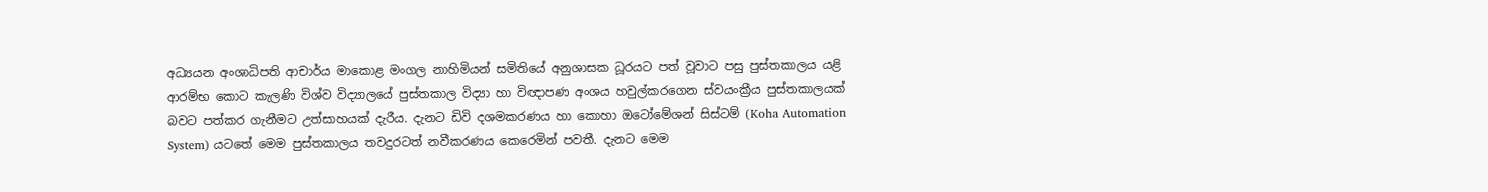අධ්‍යයන අංශාධිපති ආචාර්ය මාකොළ මංගල නාහිමියන් සමිතියේ අනුශාසක ධූරයට පත් වූවාට පසු පුස්තකාලය යළි ආරම්භ කොට කැලණි විශ්ව විද්‍යාලයේ පුස්තකාල විද්‍යා හා විඥාපණ අංශය හවුල්කරගෙන ස්වයංක්‍රීය පුස්තකාලයක් බවට පත්කර ගැනීමට උත්සාහයක් දැරීය. දැනට ඩිවි දශමකරණය හා කොහා ඔටෝමේශන් සිස්ටම් (Koha Automation System) යටතේ මෙම පුස්තකාලය තවදුරටත් නවීකරණය කෙරෙමින් පවතී. දැනට මෙම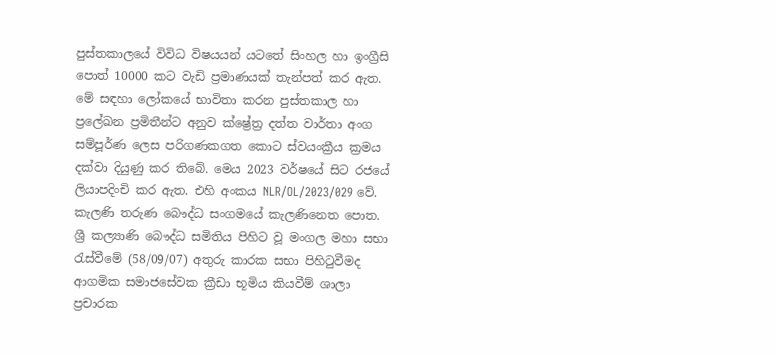පුස්තකාලයේ විවිධ විෂයයන් යටතේ සිංහල හා ඉංග්‍රීසි පොත් 10000 කට වැඩි ප්‍රමාණයක් තැන්පත් කර ඇත. මේ සඳහා ලෝකයේ භාවිතා කරන පුස්තකාල හා ප්‍රලේඛන ප්‍රමිතීන්ට අනුව ක්ෂ්‍රේත්‍ර දත්ත වාර්තා අංග සම්පූර්ණ ලෙස පරිගණකගත කොට ස්වයංක්‍රීය ක්‍රමය දක්වා දියුණු කර තිබේ. මෙය 2023 වර්ෂයේ සිට රජයේ ලියාපදිංචි කර ඇත. එහි අංකය NLR/OL/2023/029 වේ.
කැලණි තරුණ බෞද්ධ සංගමයේ කැලණිනෙත පොත.
ශ්‍රී කල්‍යාණි බෞද්ධ සමිතිය පිහිට වූ මංගල මහා සභා රැස්වීමේ (58/09/07) අතුරු කාරක සභා පිහිටුවීමද ආගමික සමාජසේවක ක්‍රීඩා භූමිය කියවීම් ශාලා ප්‍රචාරක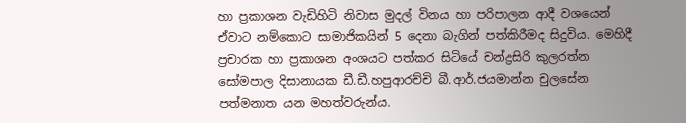හා ප්‍රකාශන වැඩිහිටි නිවාස මුදල් විනය හා පරිපාලන ආදී වශයෙන් ඒවාට නම්කොට සාමාජිකයින් 5 දෙනා බැගින් පත්කිරීමද සිදුවිය. මෙහිදී ප්‍රචාරක හා ප්‍රකාශන අංශය‍ට පත්කර සිටියේ චන්ද්‍රසිරි කුලරත්න සෝමපාල දිසානායක ඩී.ඩී.හපුආරච්චි බී.ආර්.ජයමාන්න චුලසේන පත්මනාත යන මහත්වරුන්ය.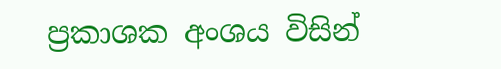ප්‍රකාශක අංශය විසින්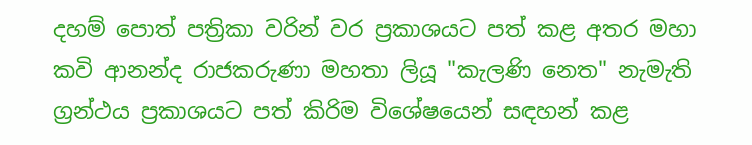දහම් පොත් පත්‍රිකා වරින් වර ප්‍රකාශයට පත් කළ අතර මහා කවි ආනන්ද රාජකරුණා මහතා ලියූ "කැලණි නෙත" නැමැති ග්‍රන්ථය ප්‍රකාශයට පත් කිරිම විශේෂයෙන් සඳහන් කළ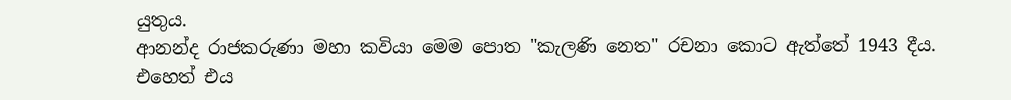යුතුය.
ආනන්ද රාජකරුණා මහා කවියා මෙම පොත "කැලණි නෙත" රචනා කොට ඇත්තේ 1943 දීය. එහෙත් එය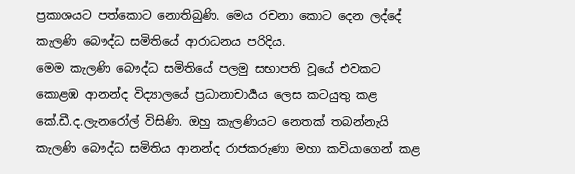ප්‍රකාශයට පත්කොට නොතිබුණි. මෙය රචනා කොට දෙන ලද්දේ කැලණි බෞද්ධ සමිතියේ ආරාධනය පරිදිය.
මෙම කැලණි බෞද්ධ සමිතියේ පලමු සභාපති වූයේ එවකට කොළඹ ආනන්ද විද්‍යාලයේ ප්‍රධානාචාර්‍යය ලෙස කටයුතු කළ කේ.ඩී.ද.ලැනරෝල් විසිණි. ඔහු කැලණියට නෙතක් තබන්නැ‍යි කැලණි බෞද්ධ සමිතිය ආනන්ද රාජකරුණා මහා කවියාගෙන් කළ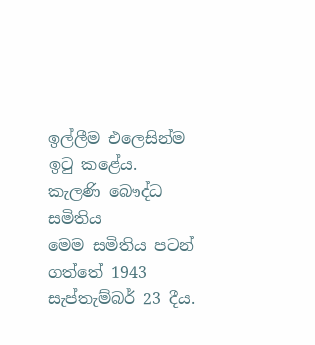ඉල්ලීම එලෙසින්ම ඉටු කළේය.
කැලණි බෞද්ධ සමිතිය
මෙම සමිතිය පටන් ගත්තේ 1943 සැප්තැම්බර් 23 දීය.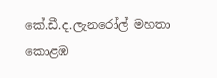කේ.ඩී.ද.ලැනරෝල් මහතා කොළඹ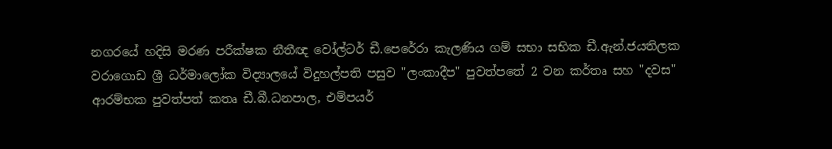නගරයේ හදිසි මරණ පරීක්ෂක නීතීඥ වෝල්ටර් ඩී.පෙරේරා කැලණිය ගම් සභා සභික ඩී.ඇන්.ජයතිලක වරාගොඩ ශ්‍රී ධර්මාලෝක විද්‍යාලයේ විදුහල්පති පසුව "ලංකාදීප" පුවත්පතේ 2 වන කර්තෘ සහ "දවස" ආරම්භක පුවත්පත් කතෘ ඩී.බී.ධනපාල, එම්පයර්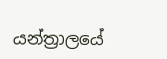යන්ත්‍රාලයේ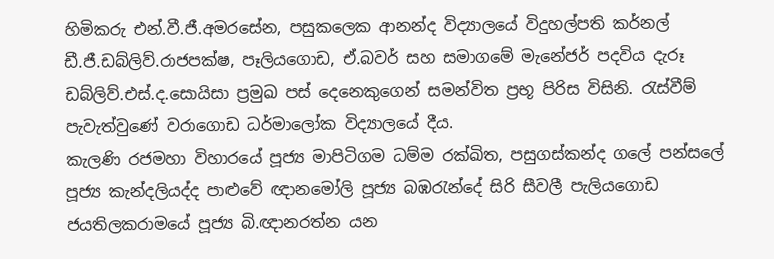හිමිකරු එන්.වී.ජී.අමරසේන, පසුකලෙක ආනන්ද විද්‍යාලයේ විදුහල්පති කර්නල් ඩී.ජී.ඩබ්ලිව්.රාජපක්ෂ, පෑලියගොඩ, ඒ.බවර් සහ සමාගමේ මැනේජර් පදවිය දැරූ ඩබ්ලිව්.එස්.ද.සොයිසා ප්‍රමුඛ පස් දෙනෙකුගෙන් සමන්විත ප්‍රභූ පිරිස විසිනි. රැස්වීම් පැවැත්වුණේ වරාගොඩ ධර්මාලෝක විද්‍යාලයේ දීය.
කැලණි රජමහා විහාරයේ පූජ්‍ය මාපිටිගම ධම්ම රක්ඛිත, පසුගස්කන්ද ගලේ පන්සලේ පූජ්‍ය කැන්දලියද්ද පාළුවේ ඥානමෝලි පූජ්‍ය බඹරැන්දේ සිරි සීවලී පැලියගොඩ ජයතිලකරාමයේ පූජ්‍ය බි.ඥානරත්න යන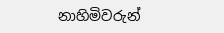නාහිමිවරුන්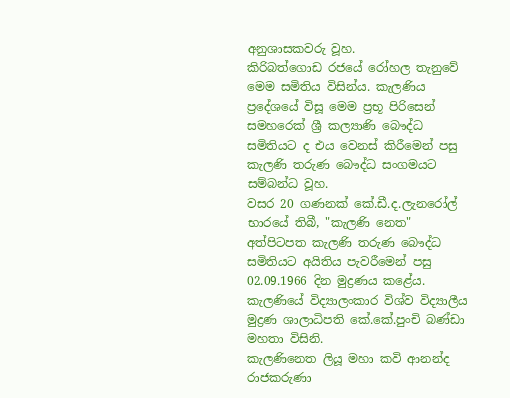අනුශාසකවරු වූහ.
කිරිබත්ගොඩ රජයේ රෝහල තැනුවේ මෙම සමිතිය විසින්ය. කැලණිය ප්‍රදේශයේ විසූ මෙම ප්‍රභූ පිරිසෙන් සමහරෙක් ශ්‍රී කල්‍යාණි බෞද්ධ සමිතියට ද එය වෙනස් කිරීමෙන් පසු කැලණි තරුණ බෞද්ධ සංගමයට සම්බන්ධ වූහ.
වසර 20 ගණනක් කේ.ඩී.ද.ලැනරෝල් භාරයේ තිබී, "කැලණි නෙත" අත්පිටපත කැලණි තරුණ බෞද්ධ සමිතියට අයිතිය පැවරීමෙන් පසු 02.09.1966 දින මුද්‍රණය කළේය. කැලණියේ විද්‍යාලංකාර විශ්ව විද්‍යාලීය මුද්‍රණ ශාලාධිපති කේ.කේ.පුංචි බණ්ඩා මහතා විසිනි.
කැලණිනෙත ලියූ මහා කවි ආනන්ද රාජකරුණා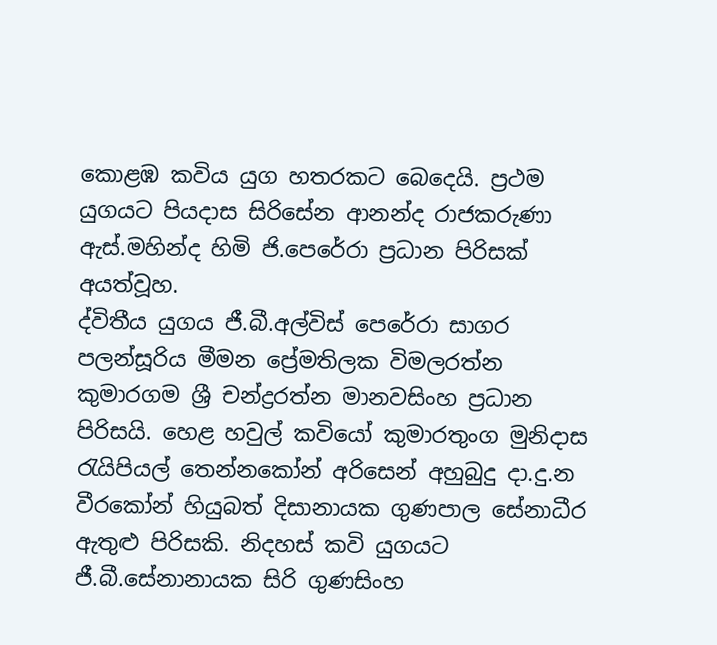කොළඹ කවිය යුග හතරකට බෙදෙයි. ප්‍රථම යුගයට පියදාස සිරිසේන ආනන්ද රාජකරුණා ඇස්.මහින්ද හිමි ජි.පෙරේරා ප්‍රධාන පිරිසක් අයත්වූහ.
ද්විතීය යුගය ජී.බී.අල්විස් පෙරේරා සාගර පලන්සූරිය මීමන ප්‍රේමතිලක විමලරත්න කුමාරගම ශ්‍රී චන්ද්‍රරත්න මානවසිංහ ප්‍රධාන පිරිසයි. හෙළ හවුල් කවියෝ කුමාරතුංග මුනිද‍ාස රැයිපියල් තෙන්නකෝන් අරිසෙන් අහුබුදු දා.දු.න වීරකෝන් හියුබත් දිසානායක ගුණපාල සේනාධීර ඇතුළු පිරිසකි. නිදහස් කවි යුගයට ජී.බී.සේනානායක සිරි ගුණසිංහ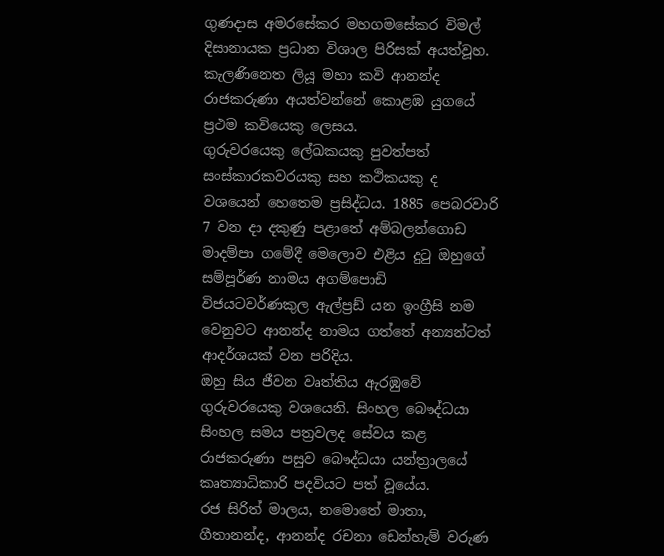ගුණදාස අමරසේකර මහගමසේකර විමල් දිසානායක ප්‍රධාන විශාල පිරිසක් අයත්වූහ.
කැලණිනෙත ලියූ මහා කවි ආනන්ද රාජකරුණා අයත්වන්නේ කොළඹ යුගයේ ප්‍රථම කවියෙකු ලෙසය.
ගුරුවරයෙකු ලේඛකයකු පුවත්පත් සංස්කාරකවරයකු සහ කථිකයකු ද වශයෙන් හෙතෙම ප්‍රසිද්ධය. 1885 පෙබරවාරි 7 වන දා දකුණු පළාතේ අම්බලන්ගොඩ මාදම්පා ගමේදී මෙලොව එළිය දුටු ඔහුගේ සම්පූර්ණ නාමය අගම්පොඩි විජයටවර්ණකුල ඇල්ප්‍රඩ් යන ඉංග්‍රීසි නම වෙනුවට ආනන්ද නාමය ගත්තේ අන්‍යන්ටත් ආදර්ශයක් වන පරිදිය.
ඔහු සිය ජීවන වෘත්තිය ඇරඹුවේ ගුරුවරයෙකු වශයෙනි. සිංහල බෞද්ධයා සිංහල සමය පත්‍රවලද සේවය කළ රාජකරුණා පසුව බෞද්ධයා යන්ත්‍රාලයේ කෘත්‍යාධිකාරි පදවියට පත් වූයේය.
රජ සිරිත් මාලය, නමොතේ මාතා, ගීතානන්ද, ආනන්ද රචනා ඩෙන්හැම් වරුණ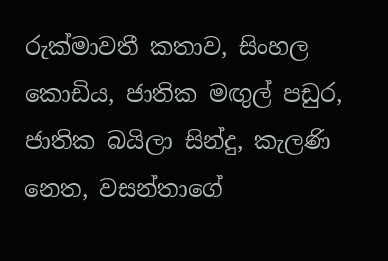රුක්මාවතී කතාව, සිංහල කොඩිය, ජාතික මඟුල් පඩුර, ජාතික බයිලා සින්දු, කැලණි නෙත, වසන්තාගේ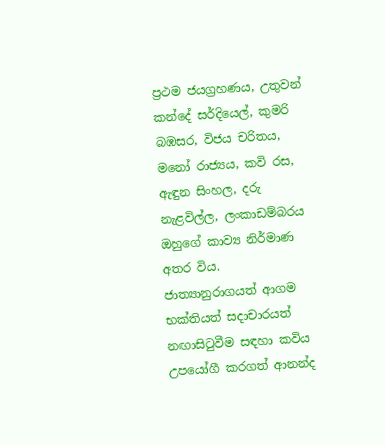ප්‍රථම ජයග්‍රහණය, උතුවන් කන්දේ සර්දියෙල්, කුමරි බඹසර, විජය චරිතය, මනෝ රාජ්‍යය, කවි රස, ඇඳුන සිංහල, දරු නැළවිල්ල, ලංකාඩම්බරය ඔහුගේ කාව්‍ය නිර්මාණ අතර විය.
ජාත්‍යානුරාගයත් ආගම භක්තියත් සදාචාරයත් නඟාසිටුවීම සඳහා කවිය උප‍යෝගී කරගත් ආනන්ද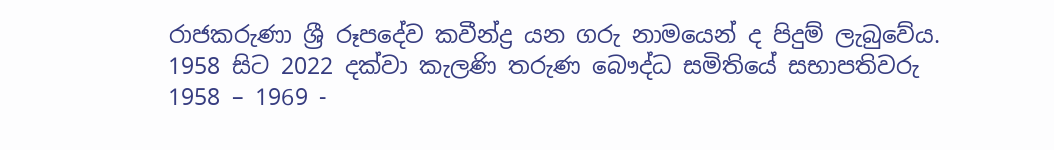රාජකරුණා ශ්‍රී රූපදේව කවීන්ද්‍ර යන ගරු නාමයෙන් ද පිදුම් ලැබුවේය.
1958 සිට 2022 දක්වා කැලණි තරුණ බෞද්ධ සමිතියේ සභාපතිවරු
1958 – 1969 -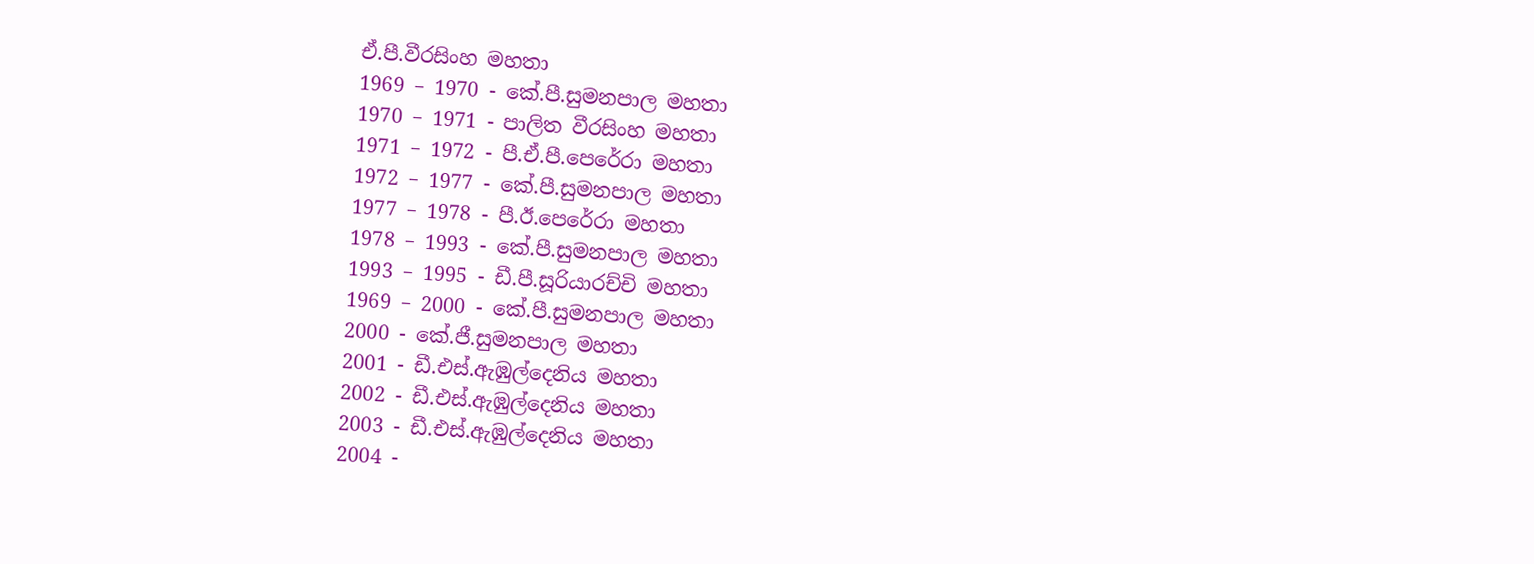ඒ.පී.වීරසිංහ මහතා
1969 – 1970 - කේ.පී.සුමනපාල මහතා
1970 – 1971 - පාලිත වීරසිංහ මහතා
1971 – 1972 - පී.ඒ.පී.පෙරේරා මහතා
1972 – 1977 - කේ.පී.සුමනපාල මහතා
1977 – 1978 - පී.ඊ.පෙරේරා මහතා
1978 – 1993 - කේ.පී.සුමනපාල මහතා
1993 – 1995 - ඩී.පී.සූරියාරච්චි මහතා
1969 – 2000 - කේ.පී.සුමනපාල මහතා
2000 - කේ.ජී.සුමනපාල මහතා
2001 - ඩී.එස්.ඇඹුල්දෙනිය මහතා
2002 - ඩී.එස්.ඇඹුල්දෙනිය මහතා
2003 - ඩී.එස්.ඇඹුල්දෙනිය මහතා
2004 -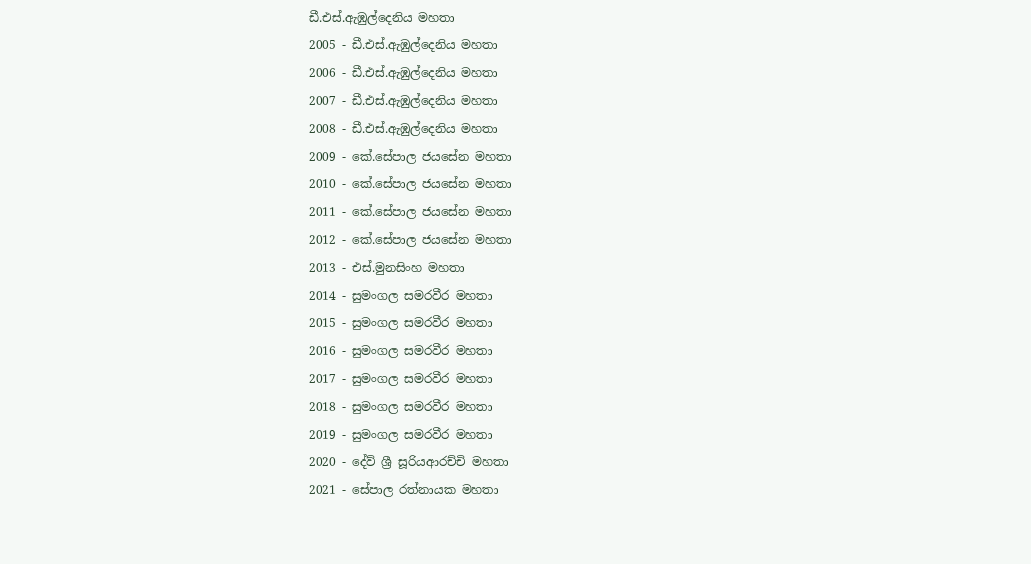ඩී.එස්.ඇඹුල්දෙනිය මහතා
2005 - ඩී.එස්.ඇඹුල්දෙනිය මහතා
2006 - ඩී.එස්.ඇඹුල්දෙනිය මහතා
2007 - ඩී.එස්.ඇඹුල්දෙනිය මහතා
2008 - ඩී.එස්.ඇඹුල්දෙනිය මහතා
2009 - කේ.සේපාල ජයසේන මහතා
2010 - කේ.සේපාල ජයසේන මහතා
2011 - කේ.සේපාල ජයසේන මහතා
2012 - කේ.සේපාල ජයසේන මහතා
2013 - එස්.මුනසිංහ මහතා
2014 - සුමංගල සමරවීර මහතා
2015 - සුමංගල සමරවීර මහතා
2016 - සුමංගල සමරවීර මහතා
2017 - සුමංගල සමරවීර මහතා
2018 - සුමංගල සමරවීර මහතා
2019 - සුමංගල සමරවීර මහතා
2020 - දේව් ශ්‍රී සූරියආරච්චි මහතා
2021 - සේපාල රත්නායක මහතා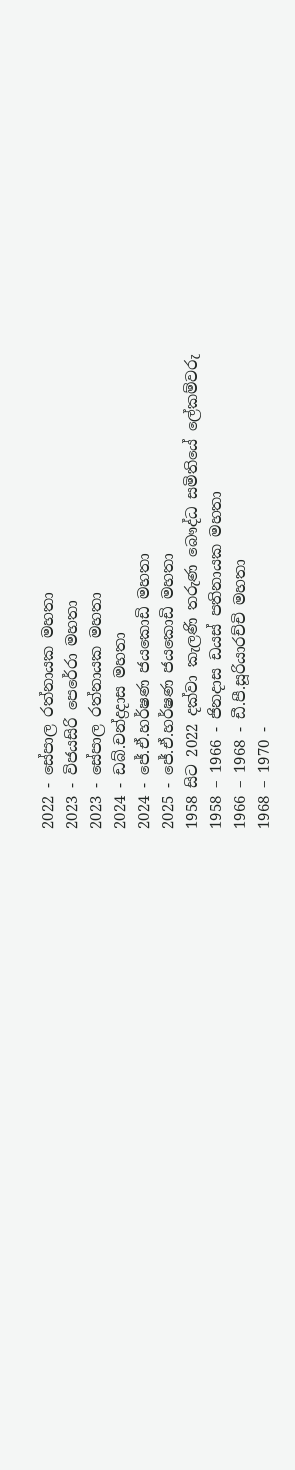2022 - සේපාල රත්නායක මහතා
2023 - විජයසිරි පෙරේරා මහතා
2023 - සේපාල රත්නායක මහතා
2024 - ඩබ්.චන්ද්‍රදාස මහතා
2024 - ජේ.ඒ.හර්ෂණ ජයකොඩි මහතා
2025 - ජේ.ඒ.හර්ෂණ ජයකොඩි මහතා
1958 සිට 2022 දක්වා කැලණි තරුණ බෞද්ධ සමිතියේ ලේකම්වරු
1958 – 1966 - ජිනදාස ඩයස් පතිනායක මහතා
1966 – 1968 - ඩී.පී.සූරියාරච්චි මහතා
1968 – 1970 -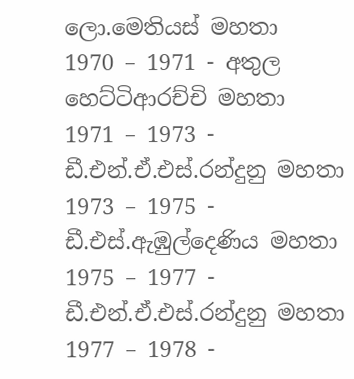ලො.මෙතියස් මහතා
1970 – 1971 - අතුල හෙට්ටිආරච්චි මහතා
1971 – 1973 - ඩී.එන්.ඒ.එස්.රන්දුනු මහතා
1973 – 1975 - ඩී.එස්.ඇඹුල්දෙණිය මහතා
1975 – 1977 - ඩී.එන්.ඒ.එස්.රන්දුනු මහතා
1977 – 1978 -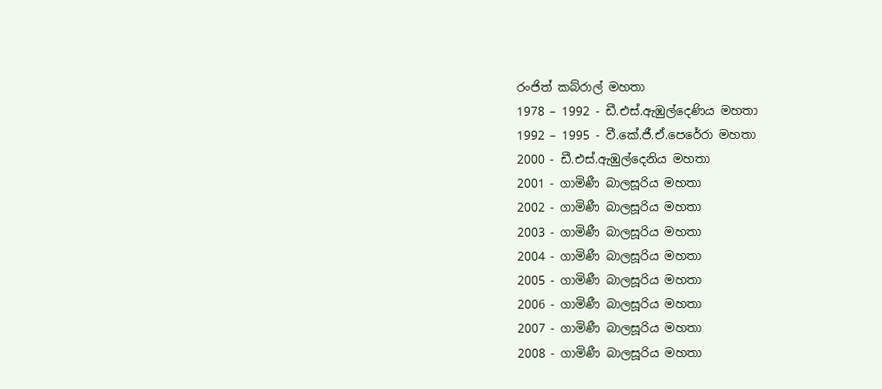රංජිත් කබ්රාල් මහතා
1978 – 1992 - ඩී.එස්.ඇඹුල්දෙණිය මහතා
1992 – 1995 - වී.කේ.ජී.ඒ.පෙරේරා මහතා
2000 - ඩී.එස්.ඇඹුල්දෙනිය මහතා
2001 - ගාමිණී බාලසූරිය මහතා
2002 - ගාමිණී බාලසූරිය මහතා
2003 - ගාමිණී බාලසූරිය මහතා
2004 - ගාමිණී බාලසූරිය මහතා
2005 - ගාමිණී බාලසූරිය මහතා
2006 - ගාමිණී බාලසූරිය මහතා
2007 - ගාමිණී බාලසූරිය මහතා
2008 - ගාමිණී බාලසූරිය මහතා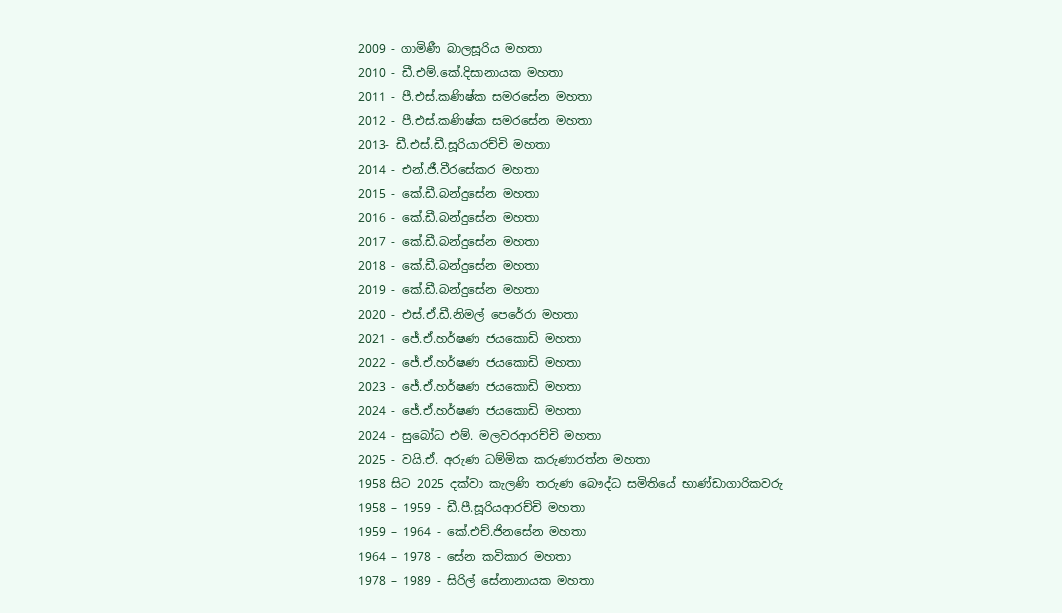2009 - ගාමිණී බාලසූරිය මහතා
2010 - ඩී.එම්.කේ.දිසානායක මහතා
2011 - පී.එස්.කණිෂ්ක සමරසේන මහතා
2012 - පී.එස්.කණිෂ්ක සමරසේන මහතා
2013- ඩී.එස්.ඩී.සූරියාරච්චි මහතා
2014 - එන්.ජී.වීරසේකර මහතා
2015 - කේ.ඩී.බන්දුසේන මහතා
2016 - කේ.ඩී.බන්දුසේන මහතා
2017 - කේ.ඩී.බන්දුසේන මහතා
2018 - කේ.ඩී.බන්දුසේන මහතා
2019 - කේ.ඩී.බන්දුසේන මහතා
2020 - එස්.ඒ.ඩී.නිමල් පෙරේරා මහතා
2021 - ජේ.ඒ.හර්ෂණ ජයකොඩි මහතා
2022 - ජේ.ඒ.හර්ෂණ ජයකොඩි මහතා
2023 - ජේ.ඒ.හර්ෂණ ජයකොඩි මහතා
2024 - ජේ.ඒ.හර්ෂණ ජයකොඩි මහතා
2024 - සුබෝධ එම්. මලවරආරච්චි මහතා
2025 - වයි.ඒ. අරුණ ධම්මික කරුණාරත්න මහතා
1958 සිට 2025 දක්වා කැලණි තරුණ බෞද්ධ සමිතියේ භාණ්ඩාගාරිකවරු
1958 – 1959 - ඩී.පී.සූරියආරච්චි මහතා
1959 – 1964 - කේ.එච්.ජිනසේන මහතා
1964 – 1978 - සේන කවිකාර මහතා
1978 – 1989 - සිරිල් සේනානායක මහතා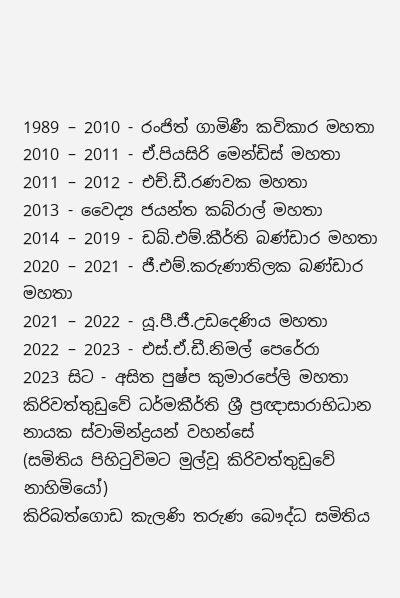1989 – 2010 - රංජිත් ගාමිණී කවිකාර මහතා
2010 – 2011 - ඒ.පියසිරි මෙන්ඩිස් මහතා
2011 – 2012 - එච්.ඩී.රණවක මහතා
2013 - වෛද්‍ය ජයන්ත කබ්රාල් මහතා
2014 – 2019 - ඩබ්.එම්.කීර්ති බණ්ඩාර මහතා
2020 – 2021 - ජී.එම්.කරුණාතිලක බණ්ඩාර මහතා
2021 – 2022 - යූ.පී.ජී.උඩදෙණිය මහතා
2022 – 2023 - එස්.ඒ.ඩී.නිමල් පෙරේරා
2023 සිට - අසිත පුෂ්ප කුමාරපේලි මහතා
කිරිවත්තුඩුවේ ධර්මකීර්ති ශ්‍රී ප්‍රඥාසාරාභිධාන නායක ස්වාමින්ද්‍රයන් වහන්සේ
(සමිතිය පිහිටුවිමට මුල්වූ කිරිවත්තුඩුවේ නාහිමියෝ)
කිරිබත්ගොඩ කැලණි තරුණ බෞද්ධ සමිතිය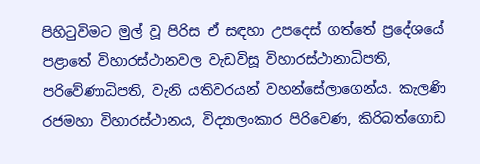පිහිටුවිමට මුල් වූ පිරිස ඒ සඳහා උපදෙස් ගත්තේ ප්‍රදේශයේ පළාතේ විහාරස්ථානවල වැඩවිසූ විහාරස්ථානාධිපති, පරිවේණාධිපති, වැනි යතිවරයන් වහන්සේලාගෙන්ය. කැලණි රජමහා විහාරස්ථානය, විද්‍යාලංකාර පිරිවෙණ, කිරිබත්ගොඩ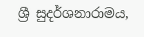ශ්‍රී සුදර්ශනාරාමය,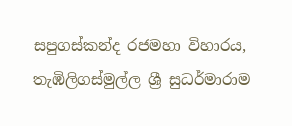සපුගස්කන්ද රජමහා විහාරය, තැඹිලිගස්මුල්ල ශ්‍රී සුධර්මාරාම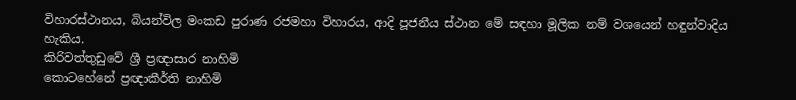විහාරස්ථානය, බියන්විල මංකඩ පුරාණ රජමහා විහාරය, ආදි පූජනීය ස්ථාන මේ සඳහා මූලික නම් වශයෙන් හඳුන්වාදිය හැකිය.
කිරිවත්තුඩුවේ ශ්‍රී ප්‍රඥාසාර නාහිමි
කොටහේනේ ප්‍රඥාකීර්ති නාහිමි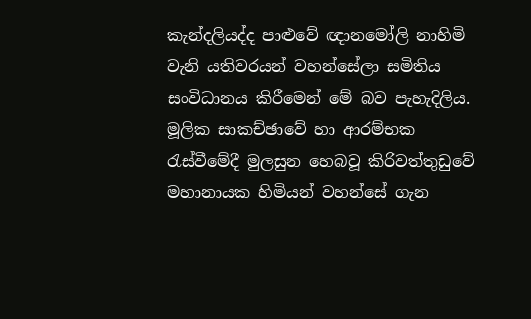කැන්දලියද්ද පාළුවේ ඥානමෝලි නාහිමි වැනි යතිවරයන් වහන්සේලා සමිතිය සංවිධානය කිරීමෙන් මේ බව පැහැදිලිය.
මූලික සාකච්ඡාවේ හා ආරම්භක රැස්වීමේදී මුලසුන හෙබවූ කිරිවත්තුඩුවේ මහානායක හිමියන් වහන්සේ ගැන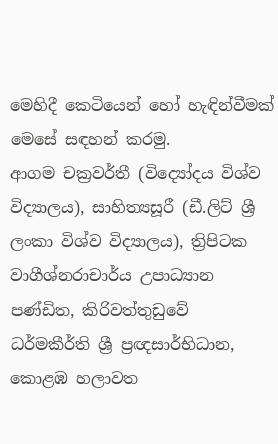මෙහිදී කෙටියෙන් හෝ හැඳින්වීමක් මෙසේ සඳහන් කරමු.
ආගම චක්‍රවර්තී (විද්‍යෝදය විශ්ව විද්‍යාලය), සාහිත්‍යසූරී (ඩී.ලිට් ශ්‍රී ලංකා විශ්ව විද්‍යාලය), ත්‍රිපිටක වාගීශ්නරාචාර්ය උපාධ්‍යාන පණ්ඩිත, කිරිවත්තුඩුවේ ධර්මකීර්ති ශ්‍රී ප්‍රඥසාර්භිධාන, කොළඹ හලාවත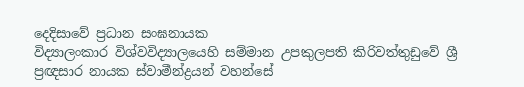දෙදිසාවේ ප්‍රධාන සංඝනායක
විද්‍යාලංකාර විශ්වවිද්‍යාලයෙහි සම්මාන උපකුලපති කිරිවත්තුඩුවේ ශ්‍රී ප්‍රඥසාර නායක ස්වාමීන්ද්‍රයන් වහන්සේ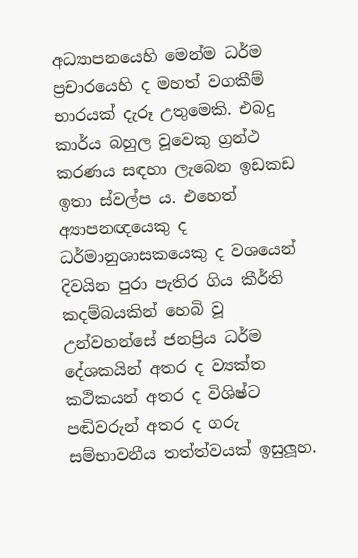අධ්‍යාපනයෙහි මෙන්ම ධර්ම ප්‍රචාරයෙහි ද මහත් වගකීම් භාරයක් දැරූ උතුමෙකි. එබදු කාර්ය බහුල වූවෙකු ග්‍රන්ථ කරණය සඳහා ලැබෙන ඉඩකඩ ඉතා ස්වල්ප ය. එහෙත් අ්‍යාපනඥයෙකු ද ධර්මානුශාසකයෙකු ද වශයෙන් දිවයින පුරා පැතිර ගිය කීර්ති කදම්බයකින් හෙබි වූ උන්වහන්සේ ජනප්‍රිය ධර්ම දේශකයින් අතර ද ව්‍යක්ත කථිකයන් අතර ද විශිෂ්ට පඬිවරුන් අතර ද ගරු සම්භාවනීය තත්ත්වයක් ඉසුලූහ.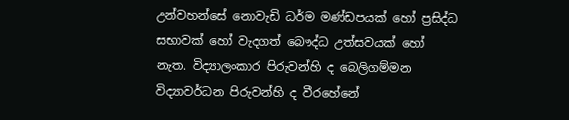උන්වහන්සේ නොවැඩි ධර්ම මණ්ඩපයක් හෝ ප්‍රසිද්ධ සභාවක් හෝ වැදගත් බෞද්ධ උත්සවයක් හෝ නැත. විද්‍යාලංකාර පිරුවන්හි ද බෙලිගම්මන විද්‍යාවර්ධන පිරුවන්හි ද වීරහේනේ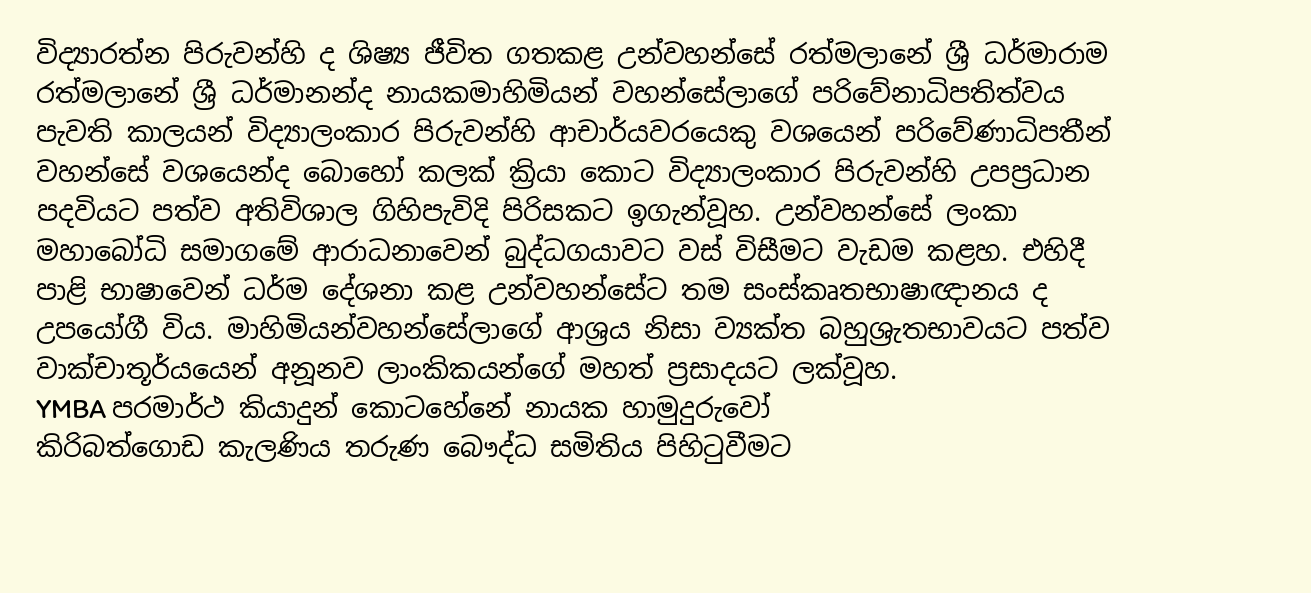විද්‍යාරත්න පිරුවන්හි ද ශිෂ්‍ය ජීවිත ගතකළ උන්වහන්සේ රත්මලානේ ශ්‍රී ධර්මාරාම රත්මලානේ ශ්‍රී ධර්මානන්ද නායකමාහිමියන් වහන්සේලාගේ පරිවේනාධිපතිත්වය පැවති කාලයන් විද්‍යාලංකාර පිරුවන්හි ආචාර්යවරයෙකු වශයෙන් පරිවේණාධිපතීන් වහන්සේ වශයෙන්ද බොහෝ කලක් ක්‍රියා කොට විද්‍යාලංකාර පිරුවන්හි උපප්‍රධාන පදවියට පත්ව අතිවිශාල ගිහිපැවිදි පිරිසකට ඉගැන්වූහ. උන්වහන්සේ ලංකා මහාබෝධි සමාගමේ ආරාධනාවෙන් බුද්ධගයාවට වස් විසීමට වැඩම කළහ. එහිදී පාළි භාෂාවෙන් ධර්ම දේශනා කළ උන්වහන්සේට තම සංස්කෘතභාෂාඥානය ද උපයෝගී විය. මාහිමියන්වහන්සේලාගේ ආශ්‍රය නිසා ව්‍යක්ත බහුශ්‍රැතභාවයට පත්ව වාක්චාතූර්යයෙන් අනූනව ලාංකිකයන්ගේ මහත් ප්‍රසාදයට ලක්වූහ.
YMBA පරමාර්ථ කියාදුන් කොටහේනේ නායක හාමුදුරුවෝ
කිරිබත්ගොඩ කැලණිය තරුණ බෞද්ධ සමිතිය පිහිටුවීමට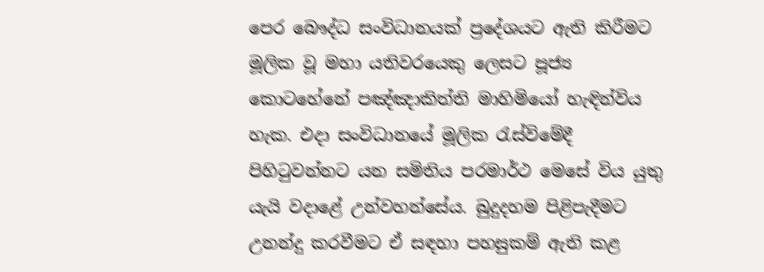පෙර බෞද්ධ සංවිධානයක් ප්‍රදේශයට ඇති කිරීමට මූලික වූ මහා යතිවරයෙකු ලෙසට පූජ්‍ය කොටහේනේ පඤ්ඤාකිත්ති මාහිමියෝ හැඳින්විය හැක. එදා සංවිධානයේ මූලික රැස්විමේදී පිහිටුවන්නට යන සමිතිය පරමාර්ථ මෙසේ විය යුතු යැයි වදාළේ උන්වහන්සේය. බුදුදහම පිළිපැදීමට උනන්දු කරවීමට ඒ සඳහා පහසුකම් ඇති කළ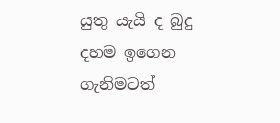යුතු යැයි ද බුදු දහම ඉගෙන ගැනිමටත්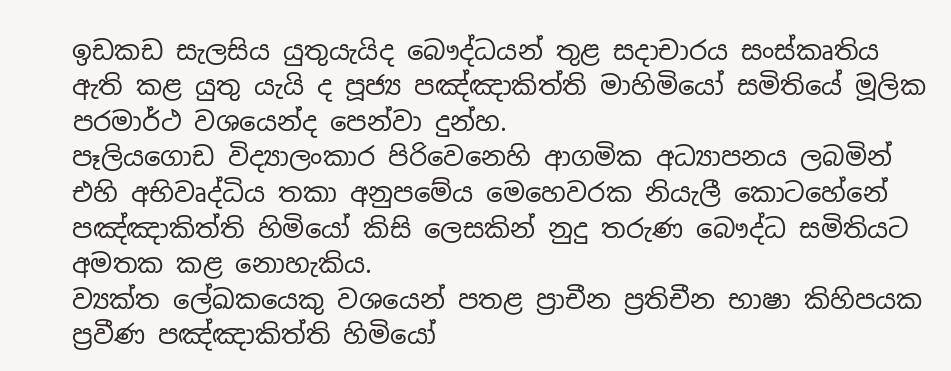ඉඩකඩ සැලසිය යුතුයැයිද බෞද්ධයන් තුළ සදාචාරය සංස්කෘතිය ඇති කළ යුතු යැයි ද පූජ්‍ය පඤ්ඤාකිත්ති මාහිමියෝ සමිතියේ මූලික පරමාර්ථ වශයෙන්ද පෙන්වා දුන්හ.
පෑලියගොඩ විද්‍යාලංකාර පිරිවෙනෙහි ආගමික අධ්‍යාපනය ලබමින් එහි අභිවෘද්ධිය තකා අනුපමේය මෙහෙවරක නියැලී කොටහේනේ පඤ්ඤාකිත්ති හිමියෝ කිසි ලෙසකින් නුදු තරුණ බෞද්ධ සමිතියට අමතක කළ නොහැකිය.
ව්‍යක්ත ලේඛකයෙකු වශයෙන් පතළ ප්‍රාචීන ප්‍රතිචීන භාෂා කිහිපයක ප්‍රවීණ පඤ්ඤාකිත්ති හිමියෝ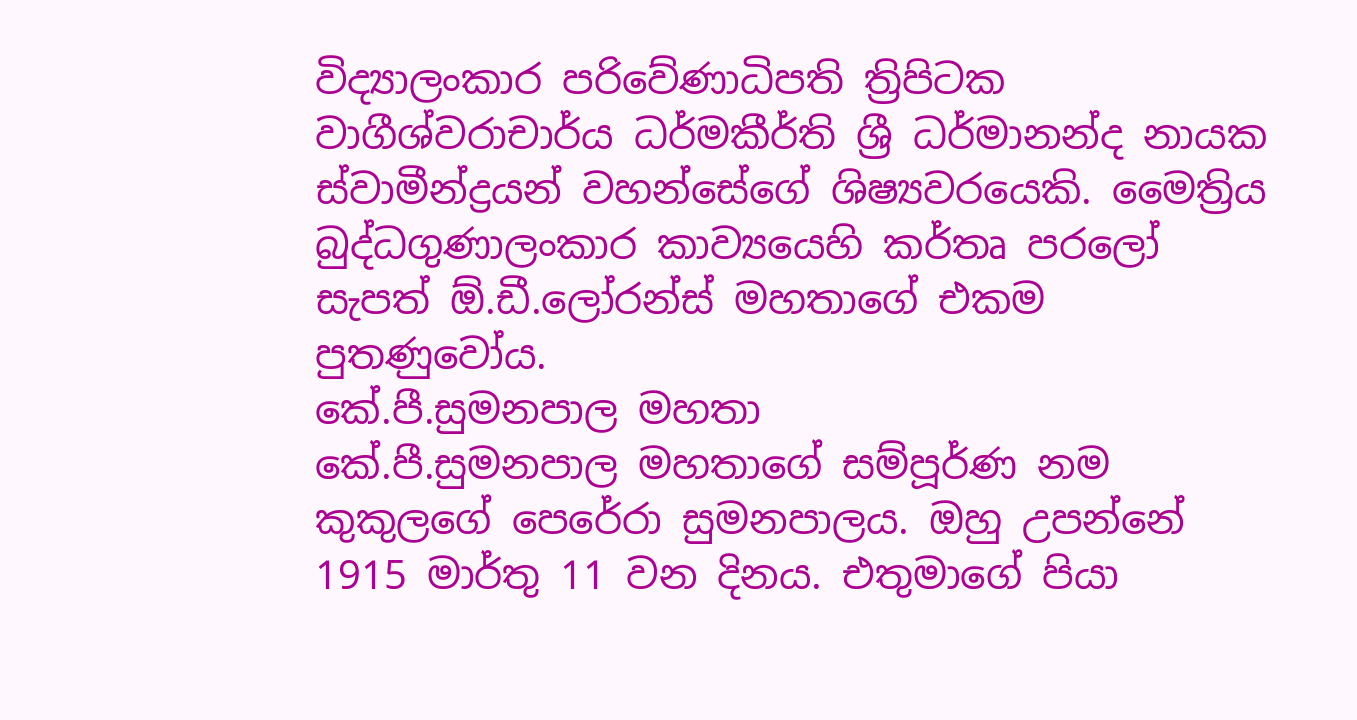විද්‍යාලංකාර පරිවේණාධිපති ත්‍රිපිටක වාගීශ්වරාචාර්ය ධර්මකීර්ති ශ්‍රී ධර්මානන්ද නායක ස්වාමීන්ද්‍රයන් වහන්සේගේ ශිෂ්‍යවරයෙකි. මෛත්‍රිය බුද්ධගුණාලංකාර කාව්‍යයෙහි කර්තෘ පරලෝ සැපත් ඕ.ඩී.ලෝරන්ස් මහතාගේ එකම පුතණුවෝය.
කේ.පී.සුමනපාල මහතා
කේ.පී.සුමනපාල මහතාගේ සම්පූර්ණ නම කුකුලගේ පෙරේරා සුමනපාලය. ඔහු උපන්නේ 1915 මාර්තු 11 වන දිනය. එතුමාගේ පියා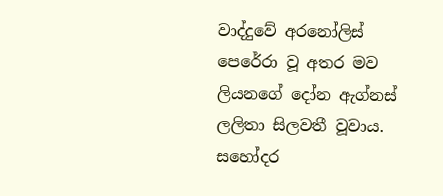වාද්දුවේ අරනෝලිස් පෙරේරා වූ අතර මව ලියනගේ දෝන ඇග්නස් ලලිතා සිලවතී වූව‍ාය.
සහෝදර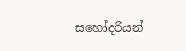සහෝදරියන්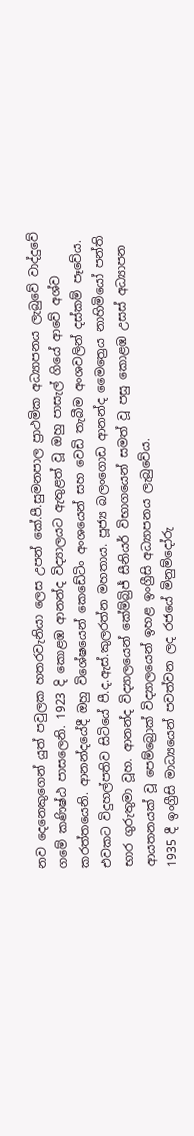නව දෙනෙකුගෙන් යුත් පවුලක හතරවැනියා ලෙස උපන් කේ.පී.සුමනපාල ප්‍රාථමික අධ්‍යාපනය ලැබුවේ වාද්දුවේ ගමේ කණිෂ්ඨ පාසලෙනි. 1923 දි කොළඹ ආනන්ද විද්‍යාලයට ඇතුළත් වූ ඔහු පාසැල් ගියේ ආවේ අශ්ව කරත්තයෙනි. ආනන්දයේදී ඔහු විශේෂයෙන් කෙඩේටිං අංශයෙන් සහ වෙඩි තැබීම අංශවලින් දස්කම් පෑවේය. එවකට විදුහල්පතිව සිටියේ පී.ද.ඇස්.කුලරත්න මහතාය. පූජ්‍ය බලංගොඩ ආනන්ද මෛත්‍රෙය නාහිමියෝ පන්ති භාර ගුරුතුමා වූහ. ආනන්ද විද්‍යාලයෙන් කේම්බ්‍රිජ් සීනියර් විභාගයෙන් සමත් වූ පසු කොළඹ උසස් අධ්‍යාපන ආයතනයක් වූ පෙම්බ්‍රොක් විද්‍යාලයෙන් ඉහළ ඉංග්‍රීසි අධ්‍යාපනය ලැබුවේය.
1935 දී ඉංග්‍රීසි මාධ්‍යයෙන් පවත්වන ලද රජයේ මිනුම්දෝරු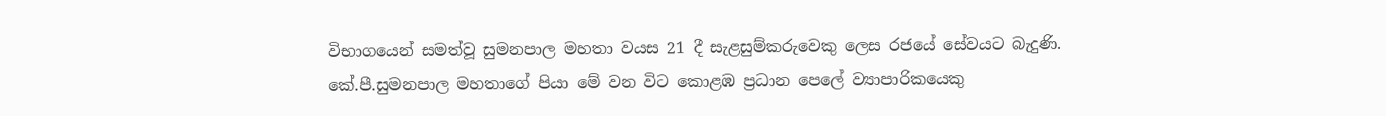විභාගයෙන් සමත්වූ සුමනපාල මහතා වයස 21 දී සැළසුම්කරුවෙකු ලෙස රජයේ ‍සේවයට බැදුණි.
කේ.පී.සුමනපාල මහතාගේ පියා මේ වන විට කොළඹ ප්‍රධාන පෙලේ ව්‍යාපාරිකයෙකු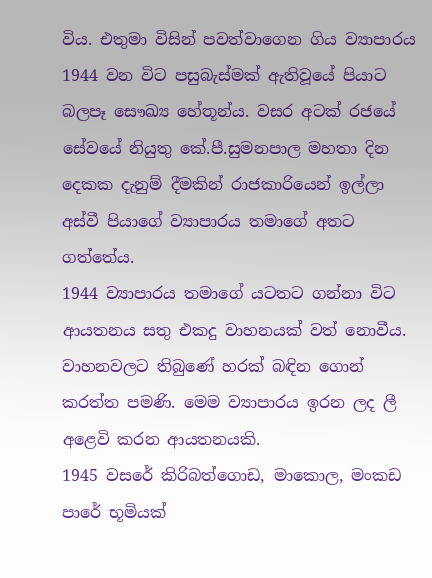විය. එතුමා විසින් පවත්වාගෙන ගිය ව්‍යාපාරය 1944 වන විට පසුබැස්මක් ඇතිවූයේ පියාට බලපෑ සෞඛ්‍ය හේතූන්ය. වසර අටක් රජයේ සේවයේ නියුතු කේ.පී.සුමනපාල මහතා දින දෙකක දැනුම් දීමකින් රාජකාරියෙන් ඉල්ලා අස්වී පියාගේ ව්‍යාපාරය තමාගේ අතට ගත්තේය.
1944 ව්‍යාපාරය තමා‍ගේ යටතට ගන්නා විට ආයතනය සතු එකදු වාහනයක් වත් නොවීය. වාහනවලට තිබුණේ හරක් බඳින ගොන් කරත්ත පමණි. මෙම ව්‍යාපාරය ඉරන ලද ලී අළෙවි කරන ආයතනයකි.
1945 වසරේ කිරිබත්ගොඩ, මාකොල, මංකඩ පාරේ භූමියක්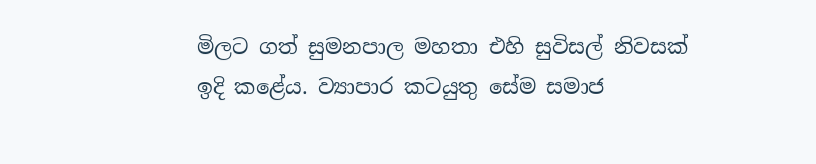මිලට ගත් සුමනපාල මහතා එහි සුවිසල් නිවසක් ඉදි කළේය. ව්‍යාපාර කටයුතු සේම සමාජ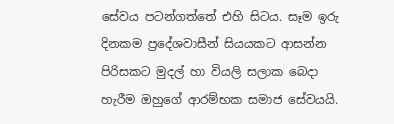සේවය පටන්ගත්තේ එහි සිටය. සෑම ඉරු දිනකම ප්‍රදේශවාසීන් සියයකට ආසන්න පිරිසකට මුදල් හා වියලි සලාක බෙදා හැරීම ඔහුගේ ආරම්භක සමාජ සේවයයි.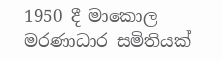1950 දී මාකොල මරණාධාර සමිතියක්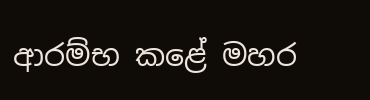ආරම්භ කළේ මහර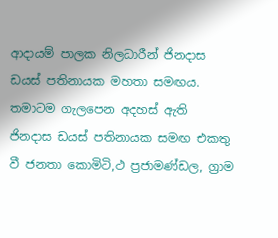ආදායම් පාලක නිලධාරීන් ජිනදාස ඩයස් පතිනායක මහතා සමඟය. තමාටම ගැලපෙන අදහස් ඇති ජිනදාස ඩයස් පතිනායක සමඟ එකතු වී ජනතා කොමිටි,ථ ප්‍රජාමණ්ඩල, ග්‍රාම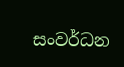සංවර්ධන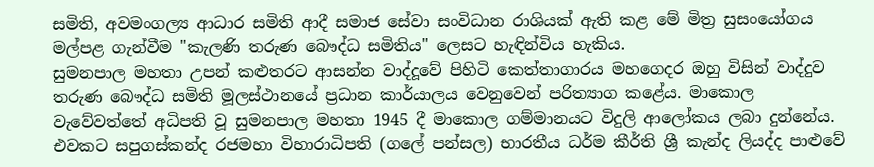සමිති, අවමංගල්‍ය ආධාර සමිති ආදී සමාජ සේවා සංවිධාන රාශියක් ඇති කළ මේ මිත්‍ර සුසංයෝගය මල්පළ ගැන්වීම "කැලණි තරුණ බෞද්ධ සමිතිය" ලෙසට හැඳින්විය හැකිය.
සුමනපාල මහතා උපන් කළුතරට ආසන්න වාද්දූවේ පිහිටි කෙත්තාගාරය මහගෙදර ඔහු විසින් වාද්දුව තරුණ බෞද්ධ සමිති මූලස්ථානයේ ප්‍රධාන කාර්යාලය වෙනුවෙන් පරිත්‍යාග කළේය. මාකොල වැවේවත්තේ අධිපති වූ සුමනපාල මහතා 1945 දී මාකොල ගම්මානයට විදුලි ආලෝකය ලබා දුන්නේය. එවකට සපුගස්කන්ද රජමහා විහාරාධිපති (ගලේ පන්සල) භාරතීය ධර්ම කීර්ති ශ්‍රී කැන්ද ලියද්ද පාළුවේ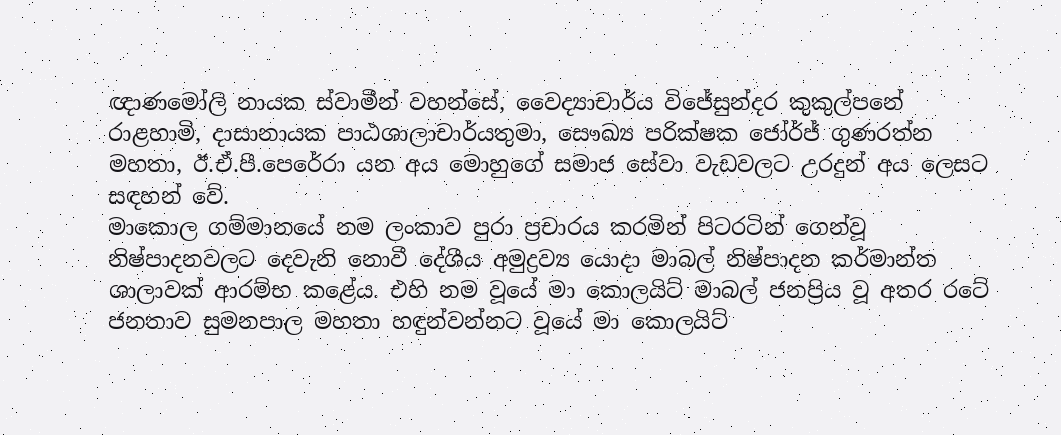ඥාණමෝලි නායක ස්වාමීන් වහන්‍සේ, වෛද්‍යාචාර්ය විජේසුන්දර කුකුල්පනේ රාළහාමි, දාසානායක පාඨශාලාචාර්යතුමා, සෞඛ්‍ය පරික්ෂක ජෝර්ජ් ගුණරත්න මහතා, ඊ.ඒ.පී‍.පෙරේරා යන අය මොහුගේ සමාජ සේවා වැඩවලට උරදුන් අය ලෙසට සඳහන් වේ.
මාකොල ගම්මානයේ නම ලංකාව පුරා ප්‍රචාරය කරමින් පිටරටින් ගෙන්වූ නිෂ්පාදනවලට දෙවැනි නොවී දේශීය අමුද්‍රව්‍ය යොදා මාබල් නිෂ්පාදන කර්මාන්ත ශාලාවක් ආරම්භ කළේය. එහි නම වූයේ මා කොලයිට් මාබල් ජනප්‍රිය වූ අතර රටේ ජනතාව සුමනපාල මහතා හඳුන්වන්නට වූයේ මා කොලයිට්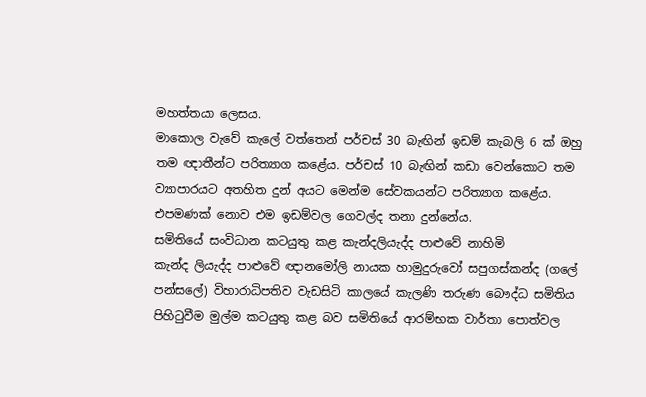මහත්තයා ලෙසය.
මාකොල වැවේ කැලේ වත්තෙන් පර්චස් 30 බැඟින් ඉඩම් කැබලි 6 ක් ඔහු තම ඥාතීන්ට පරිත්‍යාග කළේය. පර්චස් 10 බැඟින් කඩා වෙන්කොට තම ව්‍යාපාරයට අතහිත දුන් අයට මෙන්ම සේවකයන්ට පරිත්‍යාග කළේය. එපමණක් නොව එම ඉඩම්වල ගෙවල්ද තනා දුන්නේය.
සමිතියේ සංවිධාන කටයුතු කළ කැන්දලියැද්ද පාළුවේ නාහිමි
කැන්ද ලියැද්ද පාළුවේ ඥානමෝලි නායක හාමුදුරුවෝ සපුගස්කන්ද (ගලේ පන්සලේ) විහාරාධිපතිව වැඩසිටි කාලයේ කැලණි තරුණ බෞද්ධ සමිතිය පිහිටුවීම මුල්ම කටයුතු කළ බව සමිතියේ ආරම්භක වාර්තා පොත්වල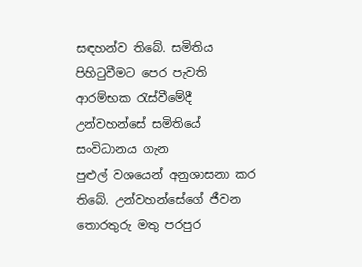සඳහන්ව තිබේ. සමිතිය පිහිටුවීමට පෙර පැවති ආරම්භක රැස්වීමේදී උන්වහන්සේ සමිතියේ සංවිධානය ගැන
පුළුල් වශයෙන් අනුශාසනා කර ති‍බේ. උන්වහන්සේගේ ජීවන තොරතුරු මතු පරපුර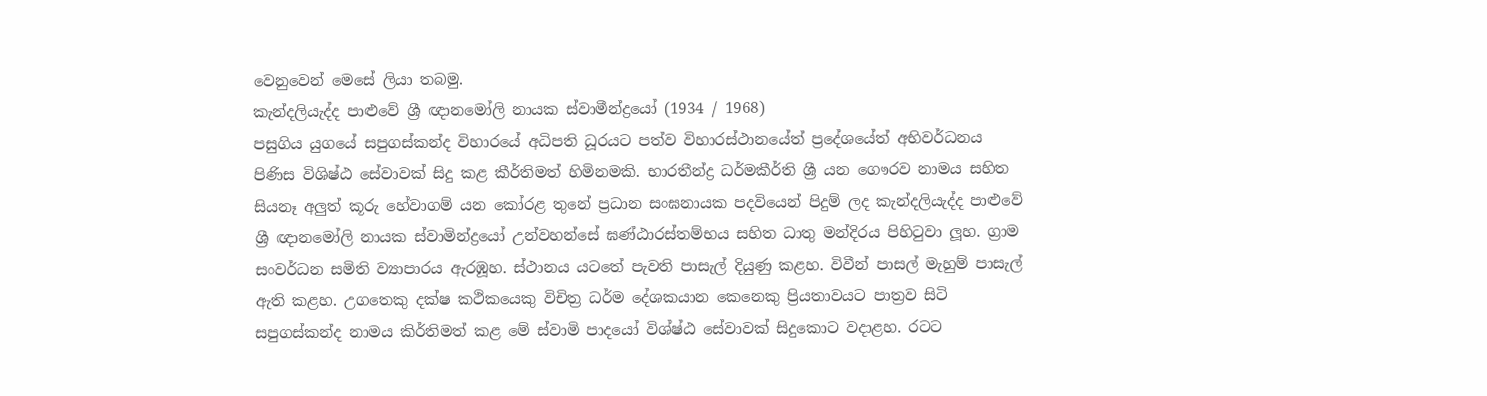වෙනුවෙන් මෙසේ ලියා තබමු.
කැන්දලියැද්ද පාළුවේ ශ්‍රී ඥානමෝලි නායක ස්වාමීන්ද්‍රයෝ (1934 / 1968)
පසුගිය යුගයේ සපුගස්කන්ද විහාරයේ අධිපති ධූරයට පත්ව විහාරස්ථානයේත් ප්‍රදේශයේත් අභිවර්ධනය පිණිස විශිෂ්ඨ සේවාවක් සිදු කළ කීර්තිමත් හිමිනමකි. භාරතීන්ද්‍ර ධර්මකීර්ති ශ්‍රී යන ගෞරව නාමය සහිත සියනෑ අලුත් කූරු හේවාගම් යන කෝරළ තුනේ ප්‍රධාන සංඝනායක පදවියෙන් පිදුම් ලද කැන්දලියැද්ද පාළුවේ ශ්‍රී ඥානමෝලි නායක ස්වාමින්ද්‍රයෝ උන්වහන්සේ ඝණ්ඨාරස්තම්භය සහිත ධාතු මන්දිරය පිහිටුවා ලූහ. ග්‍රාම සංවර්ධන සමිති ව්‍යාපාරය ඇරඹූහ. ස්ථානය යටතේ පැවති පාසැල් දියුණු කළහ. විවීන් පාසල් මැහුම් පාසැල් ඇති කළහ. උගතෙකු දක්ෂ කථිකයෙකු විචිත්‍ර ධර්ම දේශකයාන කෙනෙකු ප්‍රියතාවයට පාත්‍රව සිටි සපුගස්කන්ද නාමය කිර්තිමත් කළ මේ ස්වාමි පාදයෝ විශ්ෂ්ඨ සේවාවක් සිදුකොට වදාළහ. රටට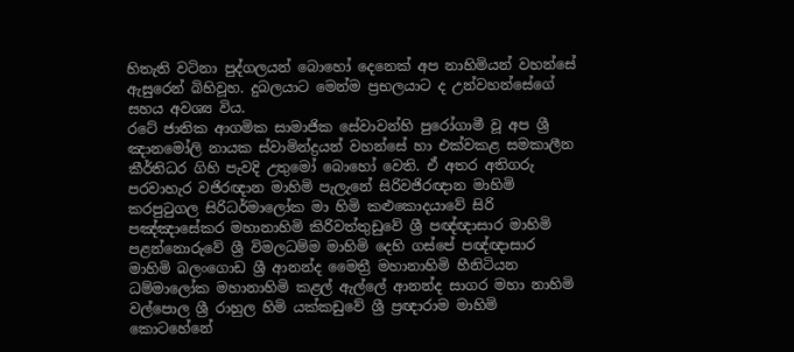හිතැති වටිනා පුද්ගලයන් බොහෝ දෙනෙක් අප නාහිමියන් වහන්සේ ඇසුරෙන් බිහිවූහ. දුබලයාට මෙන්ම ප්‍රභලයාට ද උන්වහන්සේගේ සහය අවශ්‍ය විය.
රටේ ජාතික ආගමික සාමාජික සේවාවන්හි පුරෝගාමී වූ අප ශ්‍රී ඤානමෝලි නායක ස්වාමින්ද්‍රයන් වහන්සේ හා එක්වකළ සමකාලීන කීර්තිධර ගිහි පැවදි උතුමෝ බොහෝ වෙති. ඒ අතර අතිගරු පරවාහැර වජිරඥාන මාහිමි පැලැනේ සිරිවජිරඥාන මාහිමි කරපුටුගල සිරිධර්මාලෝක මා හිමි කළුකොදයාවේ සිරි පඤ්ඤාසේකර මහානාහිමි කිරිවත්තුඩුවේ ශ්‍රී පඥ්ඥාසාර මාහිමි පළන්නොරුවේ ශ්‍රී විමලධම්ම මාහිමි දෙහි ගස්පේ පඥ්ඥාසාර මාහිමි බලංගොඩ ශ්‍රී ආනන්ද මෛත්‍රී මහානාහිමි හීනිටියන ධම්මාලෝක මහානාහිමි කළල් ඇල්ලේ ආනන්ද සාගර මහා නාහිමි වල්පොල ශ්‍රී රාහුල හිමි යක්කඩුවේ ශ්‍රී ප්‍රඥාරාම මාහිමි කොටහේනේ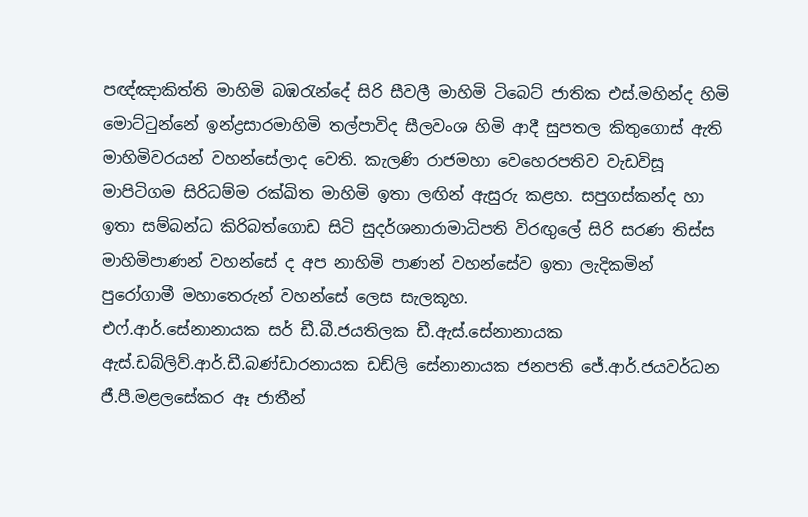පඥ්ඤාකිත්ති මාහිමි බඹරැන්දේ සිරි සීවලී මාහිමි ටිබෙට් ජාතික එස්.මහින්ද හිමි මොට්ටුන්නේ ඉන්ද්‍රසාරමාහිමි තල්පාවිද සීලවංශ හිමි ආදී සුපතල කිතු‍ගොස් ඇති මාහිමිවරයන් වහන්සේල‍ාද වෙති. කැලණි රාජමහා වෙහෙරපතිව වැඩවිසූ මාපිටිගම සිරිධම්ම රක්ඛිත මාහිමි ඉතා ලඟින් ඇසුරු කළහ. සපුගස්කන්ද හා ඉතා සම්බන්ධ කිරිබත්ගොඩ සිටි සුදර්ශනාරාමාධිපති විරඟුලේ සිරි සරණ තිස්ස මාහිමිපාණන් වහන්සේ ද අප නාහිමි පාණන් වහන්සේව ඉතා ලැදිකමින් පුරෝගාමී මහාතෙරුන් වහන්සේ ලෙස සැලකූහ.
එෆ්.ආර්.සේනානායක සර් ඩී.බී.ජයතිලක ඩී.ඇස්.සේනානායක ඇස්.ඩබ්ලිව්.ආර්.ඩී.බණ්ඩාරනායක ඩඩ්ලි සේනානායක ජනපති ජේ.ආර්.ජයවර්ධන ජී.පී.මළලසේකර ඈ ජාතීන්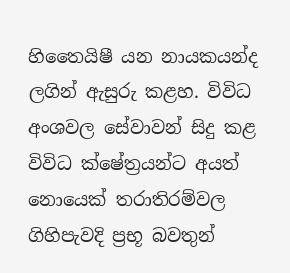හිතෛයිෂී යන නායකයන්ද ලගින් ඇසුරු කළහ. විවිධ අංශවල සේවාවන් සිදු කළ විවිධ ක්ෂේත්‍රයන්ට අයත් නොයෙක් තරාතිරම්වල ගිහිපැවදි ප්‍රභූ බවතුන්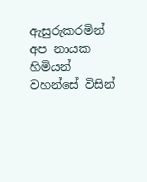ඇසුරුකරමින් අප නායක හිමියන් වහන්සේ විසින්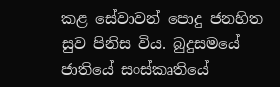කළ සේවාවන් පොදු ජනහිත සුව පිනිස විය. බුදුසමයේ ජාතියේ සංස්කෘතියේ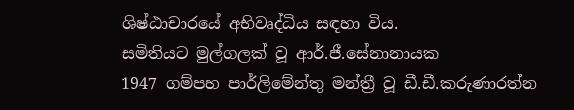ශිෂ්ඨාචාරයේ අභිවෘද්ධිය සඳහා විය.
සමිතියට මුල්ගලක් වූ ආර්.ජී.සේනානායක
1947 ගම්පහ පාර්ලිමේන්තු මන්ත්‍රී වූ ඩී.ඩී.කරුණාරත්න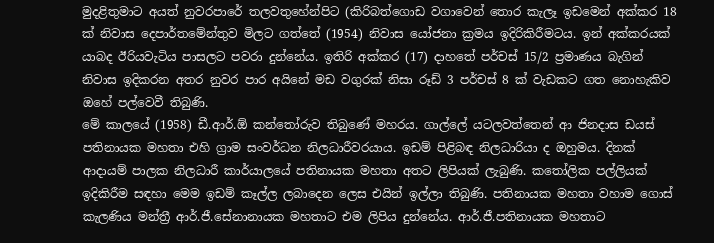මුදළිතුමාට අයත් නුවරපාරේ තලවතුහේන්පිට (කිරිබත්ගොඩ වගාවෙන් තොර කැලෑ ඉඩමෙන් අක්කර 18 ක් නිවාස දෙපාර්තමේන්තුව මිලට ගත්තේ (1954) නිවාස යෝජන‍ා ක්‍රමය ඉදිරිකිරීමටය. ඉන් අක්කරයක් යාබද ඊරියවැටිය පාසලට පවරා දුන්නේය. ඉතිරි අක්කර (17) දාහතේ පර්චස් 15/2 ප්‍රමාණය බැගින් නිවාස ඉදිකරන අතර නුවර පාර අයිනේ මඩ වගුරක් නිසා රූඩ් 3 පර්චස් 8 ක් වැඩකට ගත නොහැකිව ඔහේ පල්වෙවී තිබුණි.
මේ කාලයේ (1958) ඩී.ආර්.ඕ කන්තෝරුව තිබුණේ මහරය. ගාල්ලේ යටලවත්තෙන් ආ ජිනදාස ඩයස් පතිනායක මහතා එහි ග්‍රාම සංවර්ධන නිලධාරීවරයාය. ඉඩම් පිළිබඳ නිලධාරියා ද ඔහුමය. දිනක් ආදායම් පාලක නිලධාරී කාර්යාලයේ පතිනායක මහතා අතට ලිපියක් ලැබුණි. කතෝලික පල්ලියක් ඉදිකිරීම සඳහා මෙම ඉඩම් කෑල්ල ලබාදෙන ලෙස එයින් ඉල්ලා තිබුණි. පතිනායක මහතා වහාම ගොස් කැලණිය මන්ත්‍රී ආර්.ජී.සේනානායක මහතාට එම ලිපිය දුන්නේය. ආර්.ජී.පතිනායක මහතාට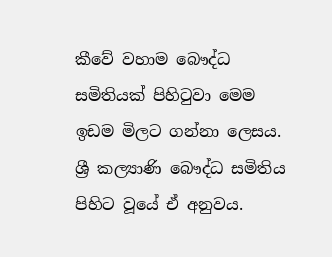කීවේ වහාම බෞද්ධ සමිතියක් පිහිටුවා මෙම ඉඩම මිලට ගන්නා ලෙසය. ශ්‍රී කල්‍යාණි බෞද්ධ සමිතිය පිහිට වූයේ ඒ අනුවය.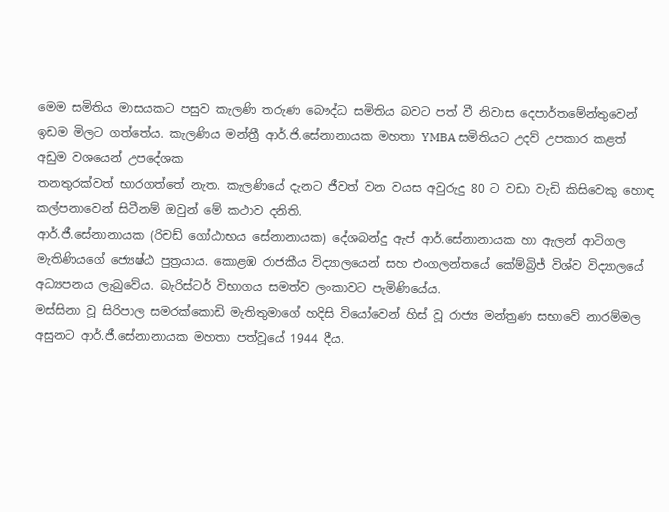මෙම සමිතිය මාසයකට පසුව කැලණි තරුණ බෞද්ධ සමිතිය බවට පත් වී නිවාස දෙපාර්තමේන්තුවෙන් ඉඩම මිලට ගත්තේය. කැලණිය මන්ත්‍රී ආර්.ජි.සේනානායක මහතා YMBA සමිතියට උදව් උපකාර කළත් අඩුම වශයෙන් උපදේශක
තනතුරක්වත් භාරගත්තේ නැත. කැලණියේ දැනට ජීවත් වන වයස අවුරුදු 80 ට වඩා වැඩි කිසිවෙකු හොඳ කල්පනාවෙන් සිටීනම් ඔවුන් මේ කථාව දනිති.
ආර්.ජී‍.සේනානායක (රිචඩ් ගෝඨාභය සේනානායක) දේශබන්දු ඇප් ආර්.සේනානායක හා ඇලන් ආටිගල මැතිණියගේ ජ්‍යෙෂ්ඨ පුත්‍රයාය. කොළඹ රාජකීය විද්‍යාලයෙන් සහ එංගලන්තයේ කේම්බ්‍රිජ් විශ්ව විද්‍යාලයේ අධ්‍යපනය ලැබුවේය. බැරිස්ටර් විභාගය සමත්ව ලංකාවට පැමිණියේය.
මස්සිනා වූ සිරිපාල සමරක්කොඩි මැතිතුමා‍ගේ හදිසි වියෝවෙන් හිස් වූ රාජ්‍ය මන්ත්‍රණ සභාවේ නාරම්මල අසුනට ආර්.ජී.සේනානායක මහතා පත්වූයේ 1944 දීය.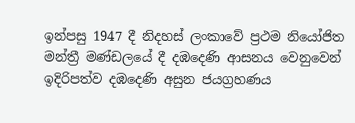ඉන්පසු 1947 දී නිදහස් ලංකාවේ ප්‍රථම නියෝජිත මන්ත්‍රී මණ්ඩලයේ දී දඹදෙණි ආසනය වෙනුවෙන් ඉදිරිපත්ව දඹදෙණි අසුන ජයග්‍රහණය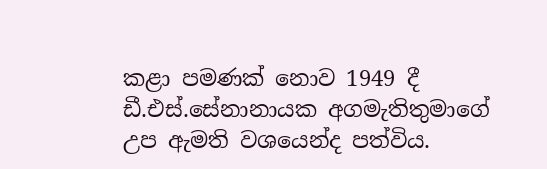කළා පමණක් නොව 1949 දී ඩී.එස්.සේනානායක අගමැතිතුමාගේ උප ඇමති වශයෙන්ද පත්විය.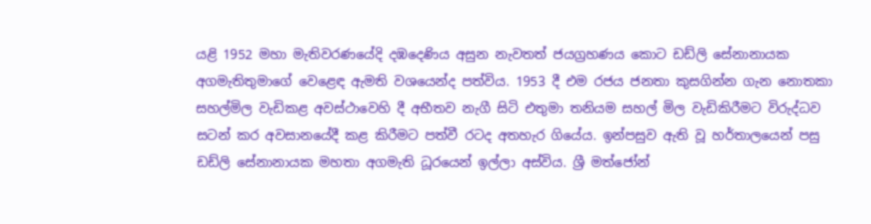යළි 1952 මහා මැතිවරණයේදි දඹදෙණිය අසුන නැවතත් ජයග්‍රහණය කොට ඩඩ්ලි සේනානායක අගමැතිතුමාගේ වෙළෙඳ ඇමති වශයෙන්ද පත්විය. 1953 දී එම රජය ජනතා කුසගින්න ගැන නොතකා සහල්මිල වැඩිකළ අවස්ථාවෙහි දී අභීතව නැගී සිටි එතුමා තනියම සහල් මිල වැඩිකිරීමට විරුද්ධව සටන් කර අවසානයේදී කළ කිරීමට පත්වී රටද අතහැර ගියේය. ඉන්පසුව ඇති වූ හර්තාලයෙන් පසු ඩඩ්ලි සේනානායක මහතා අගමැති ධූරයෙන් ඉල්ලා අස්විය. ශ්‍රී මත්ජෝන්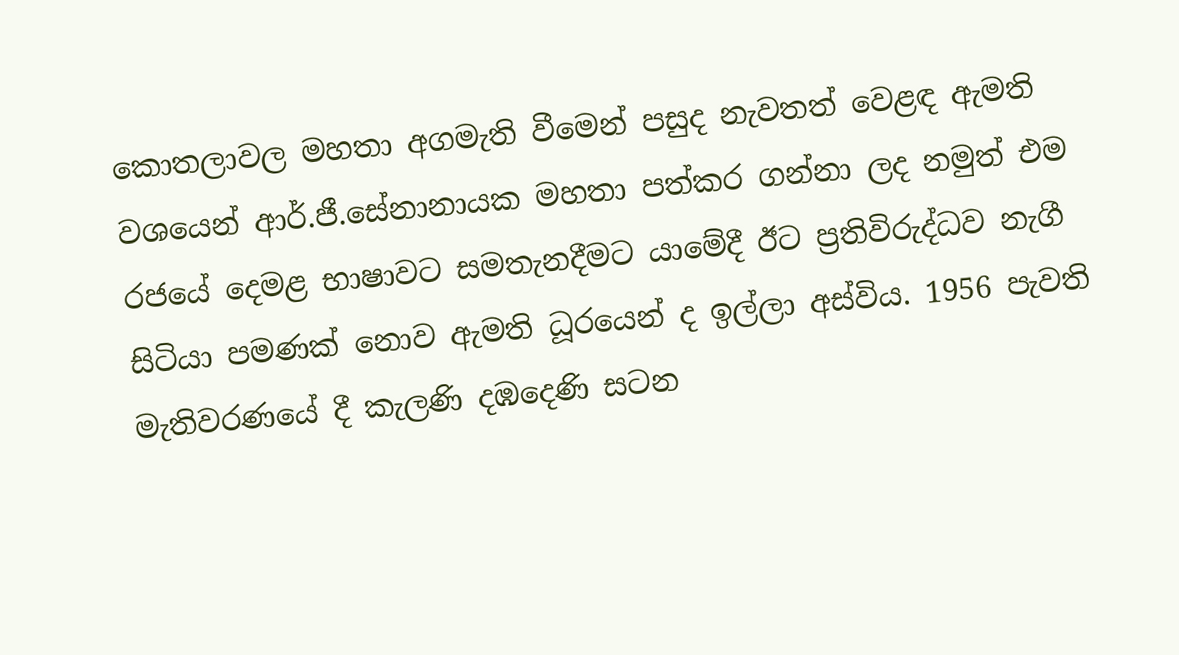කොතලාවල මහතා අගමැති වීමෙන් පසුද නැවතත් වෙළඳ ඇමති වශයෙන් ආර්.ජී.සේනානායක මහතා පත්කර ගන්නා ලද නමුත් එම රජයේ දෙමළ භාෂාවට සමතැනදීමට යාමේදී ඊට ප්‍රතිවිරුද්ධව නැගී සිටියා පමණක් නොව ඇමති ධූරයෙන් ද ඉල්ලා අස්විය. 1956 පැවති මැතිවරණයේ දී කැලණි දඹදෙණි සටන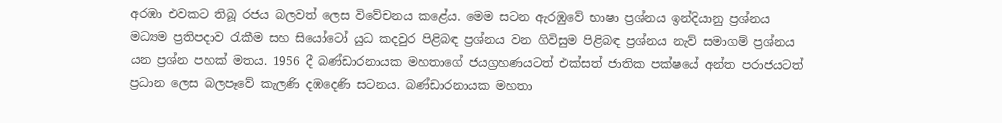අරඹා එවකට තිබූ රජය බලවත් ලෙස විවේචනය කළේය. මෙම සටන ඇරඹුවේ භාෂා ප්‍රශ්නය ඉන්දියානු ප්‍රශ්නය මධ්‍යම ප්‍රතිපදාව රැකීම සහ සියෝටෝ යුධ කදවුර පිළිබඳ ප්‍රශ්නය වන ගිවිසුම පිළිබඳ ප්‍රශ්නය නැව් සමාගම් ප්‍රශ්නය යන ප්‍රශ්න පහක් මතය. 1956 දී බණ්ඩාරනායක මහතාගේ ජයග්‍රහණයටත් එක්සත් ජාතික පක්ෂයේ අන්ත පරාජයටත් ප්‍රධාන ලෙස බලපෑවේ කැලණි දඹදෙණි සටනය. බණ්ඩාරනායක මහතා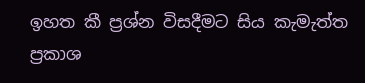ඉහත කී ප්‍රශ්න විසදීමට සිය කැමැත්ත ප්‍රකාශ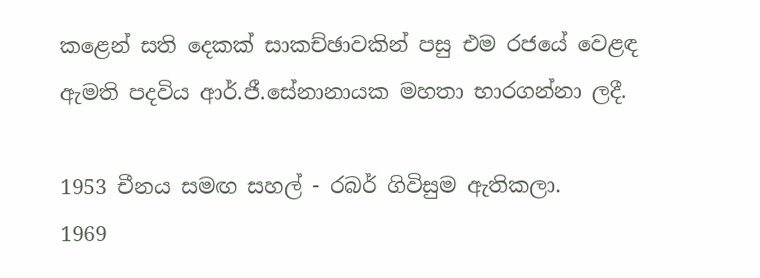කළෙන් සති දෙකක් සාකච්ඡාවකින් පසු එම රජයේ වෙළඳ ඇමති පදවිය ආර්.ජී.සේනානායක මහතා භාරගන්නා ලදී.

1953 චීනය සමඟ සහල් - රබර් ගිවිසුම ඇතිකලා.
1969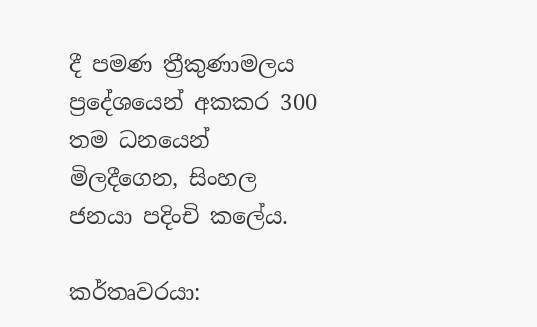දී පමණ ත්‍රීකුණාමලය ප්‍රදේශයෙන් අකකර 300 තම ධනයෙන් මිලදීගෙන, සිංහල ජනයා පදිංචි කලේය.

කර්තෘවරයා: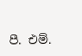පී. එම්.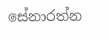සේනාරත්න